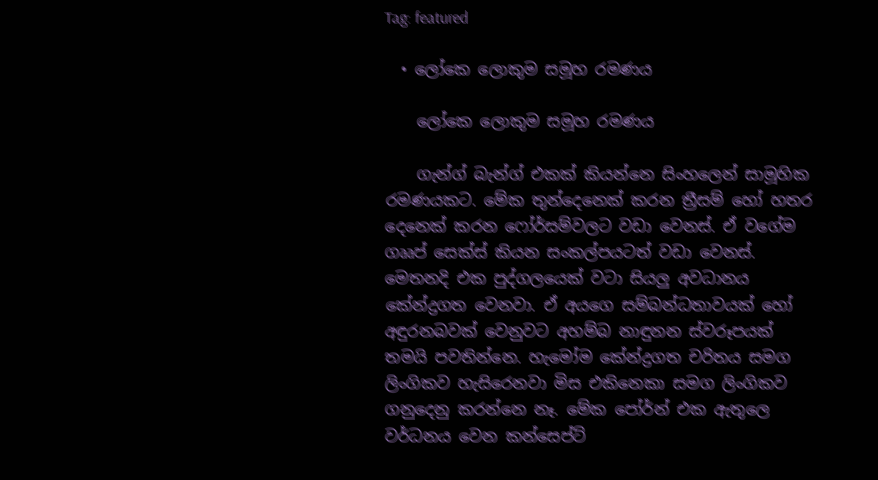Tag: featured

  • ලෝකෙ ලොකුම සමූහ රමණය

    ලෝකෙ ලොකුම සමූහ රමණය

    ගැන්ග් බැන්ග් එකක් කියන්නෙ සිංහලෙන් සාමූහික රමණයකට. මේක තුන්දෙනෙක් කරන ත්‍රීසම් හෝ හතර දෙනෙක් කරන ෆෝර්සම්වලට වඩා වෙනස්. ඒ වගේම ගෲප් සෙක්ස් කියන සංකල්පයටත් වඩා වෙනස්. මෙතනදි එක පුද්ගලයෙක් වටා සියලු අවධානය කේන්ද්‍රගත වෙනවා. ඒ අයගෙ සම්බන්ධතාවයක් හෝ අඳුරනබවක් වෙනුවට අහම්බ නාඳුනන ස්වරූපයක් තමයි පවතින්නෙ. හැමෝම කේන්ද්‍රගත චරිතය සමග ලිංගිකව හැසිරෙනවා මිස එකිනෙකා සමග ලිංගිකව ගනුදෙනු කරන්නෙ නෑ. මේක පෝර්න් එක ඇතුලෙ වර්ධනය වෙන කන්සෙප්ට්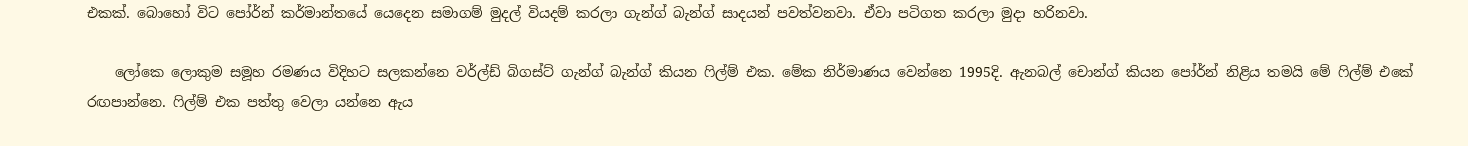එකක්. බොහෝ විට පෝර්න් කර්මාන්තයේ යෙදෙන සමාගම් මුදල් වියදම් කරලා ගැන්ග් බැන්ග් සාදයන් පවත්වනවා. ඒවා පටිගත කරලා මුදා හරිනවා.

    ලෝකෙ ලොකුම සමූහ රමණය විදිහට සලකන්නෙ වර්ල්ඩ් බිගස්ට් ගැන්ග් බැන්ග් කියන ෆිල්ම් එක. මේක නිර්මාණය වෙන්නෙ 1995දි. ඇනබල් චොන්ග් කියන පෝර්න් නිළිය තමයි මේ ෆිල්ම් එකේ රඟපාන්නෙ. ෆිල්ම් එක පත්තු වෙලා යන්නෙ ඇය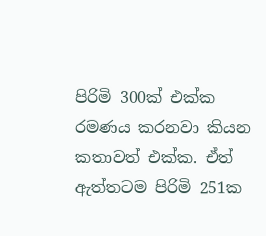පිරිමි 300ක් එක්ක රමණය කරනවා කියන කතාවත් එක්ක. ඒත් ඇත්තටම පිරිමි 251ක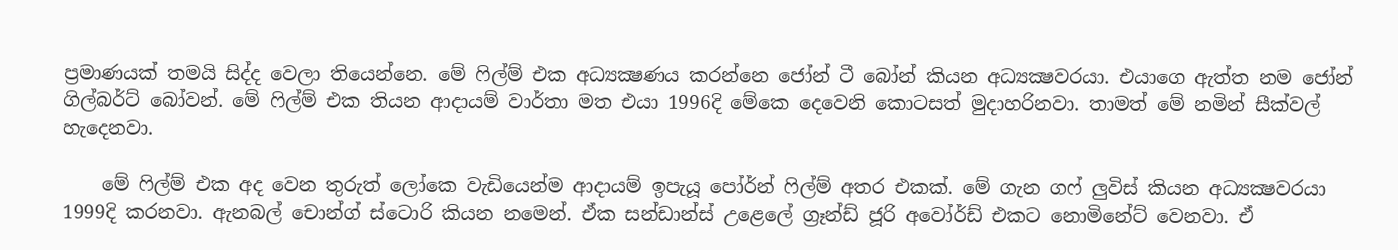ප්‍රමාණයක් තමයි සිද්ද වෙලා තියෙන්නෙ. මේ ෆිල්ම් එක අධ්‍යක්‍ෂණය කරන්නෙ ජෝන් ටී බෝන් කියන අධ්‍යක්‍ෂවරයා. එයාගෙ ඇත්ත නම ජෝන් ගිල්බර්ට් බෝවන්. මේ ෆිල්ම් එක තියන ආදායම් වාර්තා මත එයා 1996දි මේකෙ දෙවෙනි කොටසත් මුදාහරිනවා. තාමත් මේ නමින් සීක්වල් හැදෙනවා.

    මේ ෆිල්ම් එක අද වෙන තුරුත් ලෝකෙ වැඩියෙන්ම ආදායම් ඉපැයූ පෝර්න් ෆිල්ම් අතර එකක්. මේ ගැන ගෆ් ලුවිස් කියන අධ්‍යක්‍ෂවරයා 1999දි කරනවා. ඇනබල් චොන්ග් ස්ටොරි කියන නමෙන්. ඒක සන්ඩාන්ස් උළෙලේ ග්‍රෑන්ඩ් ජූරි අවෝර්ඩ් එකට නොමිනේට් වෙනවා. ඒ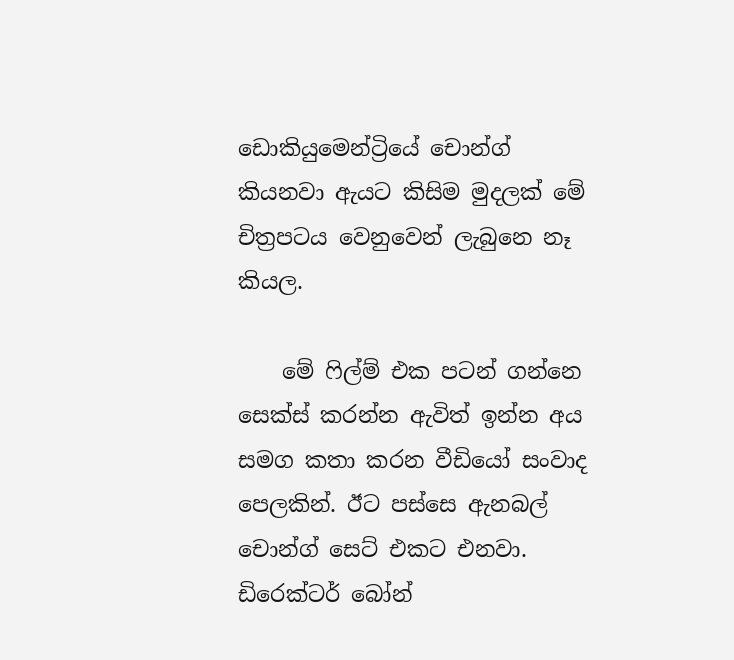ඩොකියුමෙන්ට්‍රියේ චොන්ග් කියනවා ඇයට කිසිම මුදලක් මේ චිත්‍රපටය වෙනුවෙන් ලැබුනෙ නෑ කියල.

    මේ ෆිල්ම් එක පටන් ගන්නෙ සෙක්ස් කරන්න ඇවිත් ඉන්න අය සමග කතා කරන වීඩියෝ සංවාද පෙලකින්. ඊට පස්සෙ ඇනබල් චොන්ග් සෙට් එකට එනවා. ඩිරෙක්ටර් බෝන්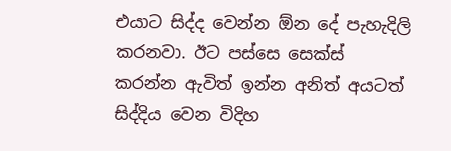එයාට සිද්ද වෙන්න ඕන දේ පැහැදිලි කරනවා. ඊට පස්සෙ සෙක්ස් කරන්න ඇවිත් ඉන්න අනිත් අයටත් සිද්දිය වෙන විදිහ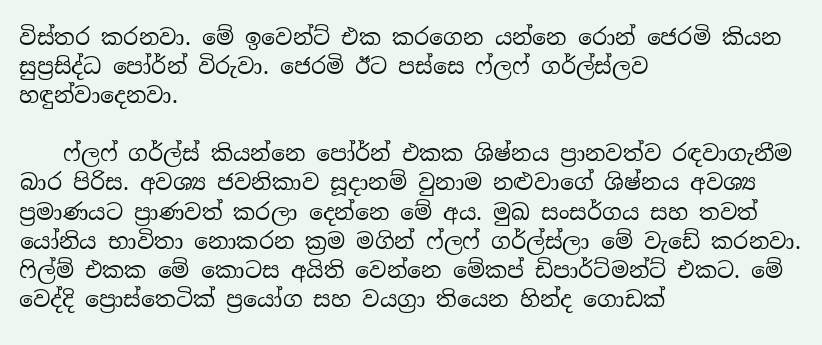විස්තර කරනවා. මේ ඉවෙන්ට් එක කරගෙන යන්නෙ රොන් ජෙරමි කියන සුප්‍රසිද්ධ පෝර්න් විරුවා. ජෙරමි ඊට පස්සෙ ෆ්ලෆ් ගර්ල්ස්ලව හඳුන්වාදෙනවා.

    ෆ්ලෆ් ගර්ල්ස් කියන්නෙ පෝර්න් එකක ශිෂ්නය ප්‍රානවත්ව රඳවාගැනීම බාර පිරිස. අවශ්‍ය ජවනිකාව සූදානම් වුනාම නළුවාගේ ශිෂ්නය අවශ්‍ය ප්‍රමාණයට ප්‍රාණවත් කරලා දෙන්නෙ මේ අය. මුඛ සංසර්ගය සහ තවත් යෝනිය භාවිතා නොකරන ක්‍රම මගින් ෆ්ලෆ් ගර්ල්ස්ලා මේ වැඩේ කරනවා. ෆිල්ම් එකක මේ කොටස අයිති වෙන්නෙ මේකප් ඩිපාර්ට්මන්ට් එකට. මේ වෙද්දි ප්‍රොස්තෙටික් ප්‍රයෝග සහ වයග්‍රා තියෙන හින්ද ගොඩක්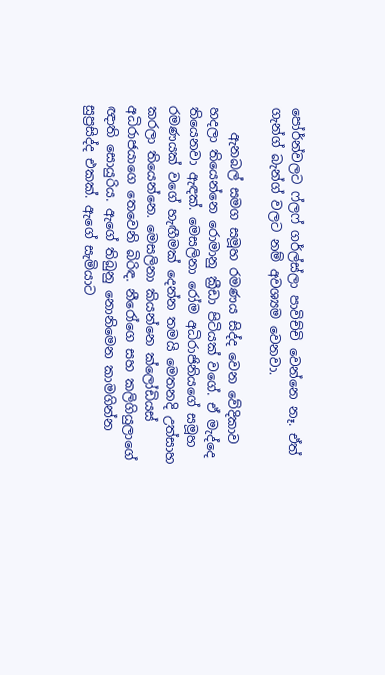පෝර්න්වලට ෆ්ලෆ් ගර්ල්ස්ලා පාවිච්චි වෙන්නෙ නෑ. ඒත් ගැන්ග් බැන්ග් වලට නම් අවශ්‍යම වෙනවා.

    ඇනබල් සමග සමූහ රමණය සිද්ද වෙන වේදිකාව හදලා තියෙන්නෙ රොමානු ක්‍රීඩා පිටියක් වගේ. ඒ මැද්දෙ තියෙනවා ඇඳක්. මෙසලිනා රෝම අධිරාජිනියගේ සමූහ රමණයක් වගේ හැඟීමක් දෙන්න තමයි මෙතනදි උත්සාහ කරලා තියෙන්නෙ. මෙසලිනා කියන්නෙ ක්ලෝඩියස් අධිරාජයාගෙ තෙවෙනි බිරිඳ. නීරෝගෙ සහ කලිගියුලාගේ ඥාති සොයුරිය. ඇගේ තිබුනු නොනිමෙන කාමගින්න සුප්‍රසිද්ද එකක්. ඇගේ සැමියාට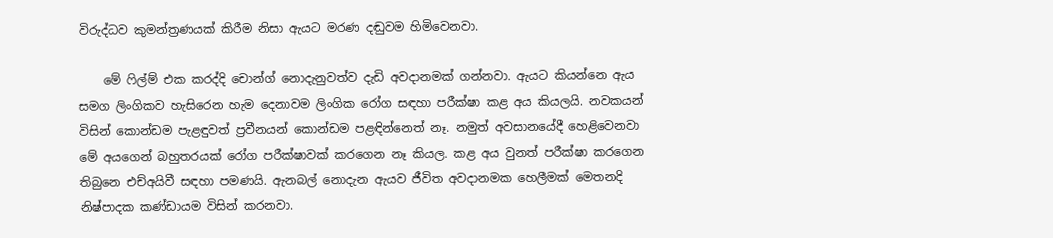විරුද්ධව කුමන්ත්‍රණයක් කිරීම නිසා ඇයට මරණ දඬුවම හිමිවෙනවා.

    මේ ෆිල්ම් එක කරද්දි චොන්ග් නොදැනුවත්ව දැඩි අවදානමක් ගන්නවා. ඇයට කියන්නෙ ඇය සමග ලිංගිකව හැසිරෙන හැම දෙනාවම ලිංගික රෝග සඳහා පරීක්ෂා කළ අය කියලයි. නවකයන් විසින් කොන්ඩම පැළඳුවත් ප්‍රවීනයන් කොන්ඩම පළඳින්නෙත් නෑ. නමුත් අවසානයේදී හෙළිවෙනවා මේ අයගෙන් බහුතරයක් රෝග පරීක්ෂාවක් කරගෙන නෑ කියල. කළ අය වුනත් පරීක්ෂා කරගෙන තිබුනෙ එච්අයිවී සඳහා පමණයි. ඇනබල් නොදැන ඇයව ජීවිත අවදානමක හෙලීමක් මෙතනදි නිෂ්පාදක කණ්ඩායම විසින් කරනවා.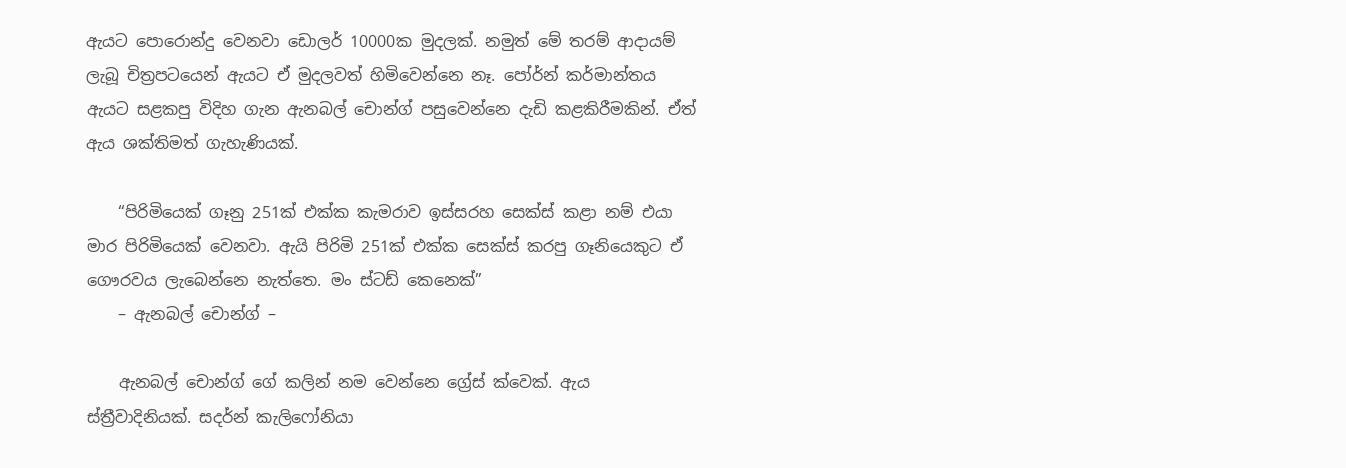ඇයට පොරොන්දු වෙනවා ඩොලර් 10000ක මුදලක්. නමුත් මේ තරම් ආදායම් ලැබූ චිත්‍රපටයෙන් ඇයට ඒ මුදලවත් හිමිවෙන්නෙ නෑ. පෝර්න් කර්මාන්තය ඇයට සළකපු විදිහ ගැන ඇනබල් චොන්ග් පසුවෙන්නෙ දැඩි කළකිරීමකින්. ඒත් ඇය ශක්තිමත් ගැහැණියක්.

    “පිරිමියෙක් ගෑනු 251ක් එක්ක කැමරාව ඉස්සරහ සෙක්ස් කළා නම් එයා මාර පිරිමියෙක් වෙනවා. ඇයි පිරිමි 251ක් එක්ක සෙක්ස් කරපු ගෑනියෙකුට ඒ ගෞරවය ලැබෙන්නෙ නැත්තෙ. මං ස්ටඩ් කෙනෙක්”
    – ඇනබල් චොන්ග් –

    ඇනබල් චොන්ග් ගේ කලින් නම වෙන්නෙ ග්‍රේස් ක්වෙක්. ඇය ස්ත්‍රීවාදිනියක්. සදර්න් කැලිෆෝනියා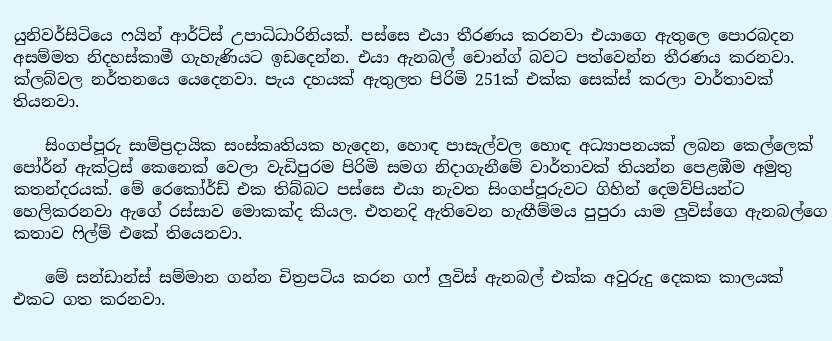යුනිවර්සිටියෙ ෆයින් ආර්ට්ස් උපාධිධාරිනියක්. පස්සෙ එයා තීරණය කරනවා එයාගෙ ඇතුලෙ පොරබදන අසම්මත නිදහස්කාමී ගැහැණියට ඉඩදෙන්න. එයා ඇනබල් චොන්ග් බවට පත්වෙන්න තීරණය කරනවා. ක්ලබ්වල නර්තනයෙ යෙදෙනවා. පැය දහයක් ඇතුලත පිරිමි 251ක් එක්ක සෙක්ස් කරලා වාර්තාවක් තියනවා.

    සිංගප්පූරු සාම්ප්‍රදායික සංස්කෘතියක හැදෙන, හොඳ පාසැල්වල හොඳ අධ්‍යාපනයක් ලබන කෙල්ලෙක් පෝර්න් ඇක්ට්‍රස් කෙනෙක් වෙලා වැඩිපුරම පිරිමි සමග නිදාගැනීමේ වාර්තාවක් තියන්න පෙළඹීම අමුතු කතන්දරයක්. මේ රෙකෝර්ඩ් එක තිබ්බට පස්සෙ එයා නැවත සිංගප්පූරුවට ගිහින් දෙමව්පියන්ට හෙලිකරනවා ඇගේ රස්සාව මොකක්ද කියල. එතනදි ඇතිවෙන හැඟීම්මය පුපුරා යාම ලුවිස්ගෙ ඇනබල්ගෙ කතාව ෆිල්ම් එකේ තියෙනවා.

    මේ සන්ඩාන්ස් සම්මාන ගන්න චිත්‍රපටිය කරන ගෆ් ලුවිස් ඇනබල් එක්ක අවුරුදු දෙකක කාලයක් එකට ගත කරනවා.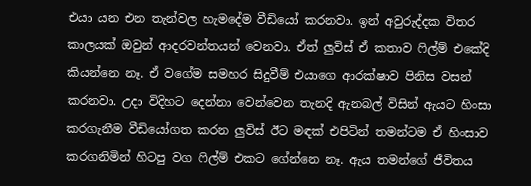එයා යන එන තැන්වල හැමදේම වීඩියෝ කරනවා. ඉන් අවුරුද්දක විතර කාලයක් ඔවුන් ආදරවන්තයන් වෙනවා. ඒත් ලුවිස් ඒ කතාව ෆිල්ම් එකේදි කියන්නෙ නෑ. ඒ වගේම සමහර සිදුවීම් එයාගෙ ආරක්ෂාව පිනිස වසන් කරනවා. උදා විදිහට දෙන්නා වෙන්වෙන තැනදි ඇනබල් විසින් ඇයට හිංසා කරගැනීම වීඩියෝගත කරන ලුවිස් ඊට මඳක් එපිටින් තමන්ටම ඒ හිංසාව කරගනිමින් හිටපු වග ෆිල්ම් එකට ගේන්නෙ නෑ. ඇය තමන්ගේ ජීවිතය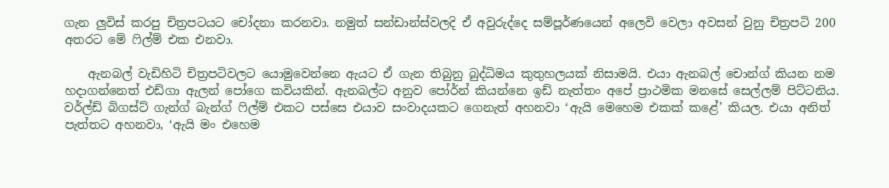ගැන ලුවිස් කරපු චිත්‍රපටයට චෝදනා කරනවා. නමුත් සන්ඩාන්ස්වලදි ඒ අවුරුද්දෙ සම්පූර්ණයෙන් අලෙවි වෙලා අවසන් වුනු චිත්‍රපටි 200 අතරට මේ ෆිල්ම් එක එනවා.

    ඇනබල් වැඩිහිටි චිත්‍රපටිවලට යොමුවෙන්නෙ ඇයට ඒ ගැන තිබුනු බුද්ධිමය කුතුහලයක් නිසාමයි. එයා ඇනබල් චොන්ග් කියන නම හදාගන්නෙත් එඩ්ගා ඇලන් පෝගෙ කවියකින්. ඇනබල්ට අනුව පෝර්න් කියන්නෙ ඉඩ් නැත්තං අපේ ප්‍රාථමික මනසේ සෙල්ලම් පිට්ටනිය. වර්ල්ඩ් බිගස්ට් ගැන්ග් බැන්ග් ෆිල්ම් එකට පස්සෙ එයාව සංවාදයකට ගෙනැත් අහනවා ‘ඇයි මෙහෙම එකක් කළේ’ කියල. එයා අනිත් පැත්තට අහනවා, ‘ඇයි මං එහෙම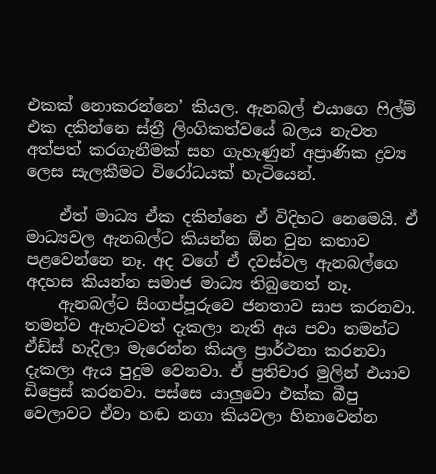එකක් නොකරන්නෙ’ කියල. ඇනබල් එයාගෙ ෆිල්ම් එක දකින්නෙ ස්ත්‍රී ලිංගිකත්වයේ බලය නැවත අත්පත් කරගැනීමක් සහ ගැහැණුන් අප්‍රාණික ද්‍රව්‍ය ලෙස සැලකීමට විරෝධයක් හැටියෙන්.

    ඒත් මාධ්‍ය ඒක දකින්නෙ ඒ විදිහට නෙමෙයි. ඒ මාධ්‍යවල ඇනබල්ට කියන්න ඕන වුන කතාව පළවෙන්නෙ නෑ. අද වගේ ඒ දවස්වල ඇනබල්ගෙ අදහස කියන්න සමාජ මාධ්‍ය තිබුනෙත් නෑ.
    ඇනබල්ට සිංගප්පූරුවෙ ජනතාව සාප කරනවා. තමන්ව ඇහැටවත් දැකලා නැති අය පවා තමන්ට ඒඩ්ස් හැදිලා මැරෙන්න කියල ප්‍රාර්ථනා කරනවා දැකලා ඇය පුදුම වෙනවා. ඒ ප්‍රතිචාර මුලින් එයාව ඩිප්‍රෙස් කරනවා. පස්සෙ යාලුවො එක්ක බීපු වෙලාවට ඒවා හඬ නගා කියවලා හිනාවෙන්න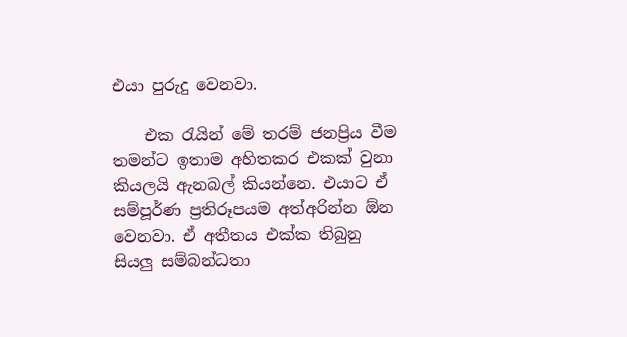එයා පුරුදු වෙනවා.

    එක රැයින් මේ තරම් ජනප්‍රිය වීම තමන්ට ඉතාම අහිතකර එකක් වුනා කියලයි ඇනබල් කියන්නෙ. එයාට ඒ සම්පූර්ණ ප්‍රතිරූපයම අත්අරින්න ඕන වෙනවා. ඒ අතීතය එක්ක තිබුනු සියලු සම්බන්ධතා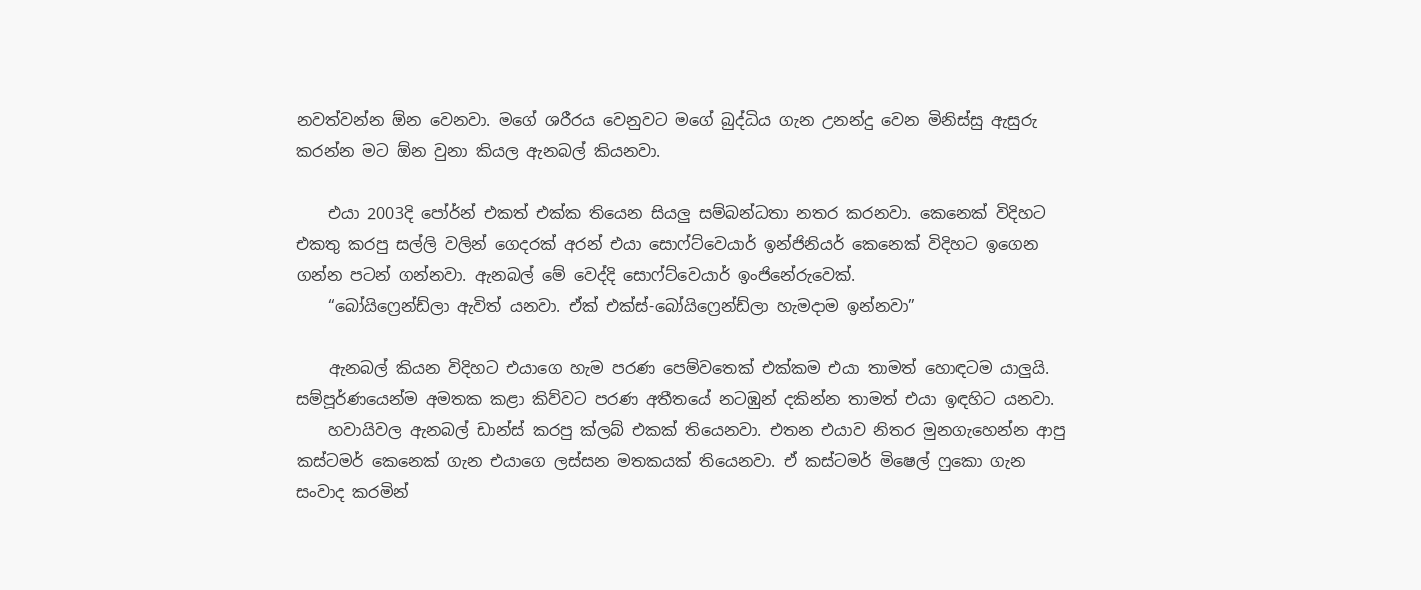නවත්වන්න ඕන වෙනවා. මගේ ශරීරය වෙනුවට මගේ බුද්ධිය ගැන උනන්දු වෙන මිනිස්සු ඇසුරු කරන්න මට ඕන වුනා කියල ඇනබල් කියනවා.

    එයා 2003දි පෝර්න් එකත් එක්ක තියෙන සියලු සම්බන්ධතා නතර කරනවා. කෙනෙක් විදිහට එකතු කරපු සල්ලි වලින් ගෙදරක් අරන් එයා සොෆ්ට්වෙයාර් ඉන්ජිනියර් කෙනෙක් විදිහට ඉගෙන ගන්න පටන් ගන්නවා. ඇනබල් මේ වෙද්දි සොෆ්ට්වෙයාර් ඉංජිනේරුවෙක්.
    “බෝයිෆ්‍රෙන්ඩ්ලා ඇවිත් යනවා. ඒක් එක්ස්-බෝයිෆ්‍රෙන්ඩ්ලා හැමදාම ඉන්නවා”

    ඇනබල් කියන විදිහට එයාගෙ හැම පරණ පෙම්වතෙක් එක්කම එයා තාමත් හොඳටම යාලුයි. සම්පූර්ණයෙන්ම අමතක කළා කිව්වට පරණ අතීතයේ නටඹුන් දකින්න තාමත් එයා ඉඳහිට යනවා.
    හවායිවල ඇනබල් ඩාන්ස් කරපු ක්ලබ් එකක් තියෙනවා. එතන එයාව නිතර මුනගැහෙන්න ආපු කස්ටමර් කෙනෙක් ගැන එයාගෙ ලස්සන මතකයක් තියෙනවා. ඒ කස්ටමර් මිෂෙල් ෆුකො ගැන සංවාද කරමින්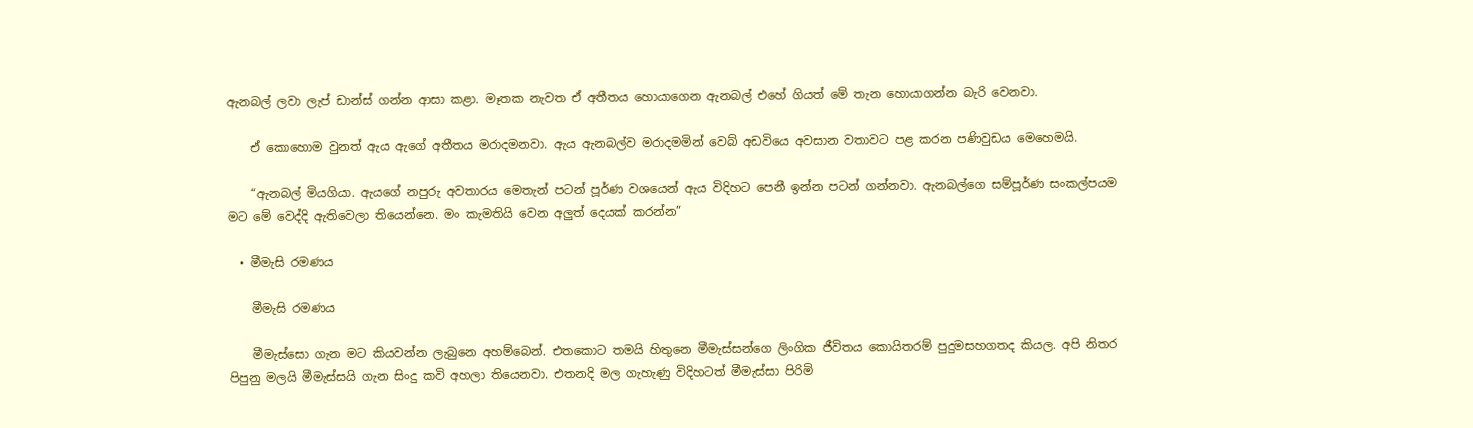ඇනබල් ලවා ලැප් ඩාන්ස් ගන්න ආසා කළා. මෑතක නැවත ඒ අතීතය හොයාගෙන ඇනබල් එහේ ගියත් මේ තැන හොයාගන්න බැරි වෙනවා.

    ඒ කොහොම වුනත් ඇය ඇගේ අතීතය මරාදමනවා. ඇය ඇනබල්ව මරාදමමින් වෙබ් අඩවියෙ අවසාන වතාවට පළ කරන පණිවුඩය මෙහෙමයි.

    “ඇනබල් මියගියා. ඇයගේ නපුරු අවතාරය මෙතැන් පටන් පූර්ණ වශයෙන් ඇය විදිහට පෙනී ඉන්න පටන් ගන්නවා. ඇනබල්ගෙ සම්පූර්ණ සංකල්පයම මට මේ වෙද්දි ඇතිවෙලා තියෙන්නෙ. මං කැමතියි වෙන අලුත් දෙයක් කරන්න”

  • මීමැසි රමණය

    මීමැසි රමණය

    මීමැස්සො ගැන මට කියවන්න ලැබුනෙ අහම්බෙන්. එතකොට තමයි හිතුනෙ මීමැස්සන්ගෙ ලිංගික ජීවිතය කොයිතරම් පුදුමසහගතද කියල. අපි නිතර පිපුනු මලයි මීමැස්සයි ගැන සිංදු කවි අහලා තියෙනවා. එතනදි මල ගැහැණු විදිහටත් මීමැස්සා පිරිමි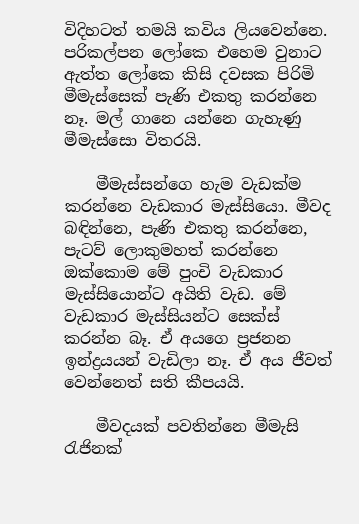විදිහටත් තමයි කවිය ලියවෙන්නෙ. පරිකල්පන ලෝකෙ එහෙම වුනාට ඇත්ත ලෝකෙ කිසි දවසක පිරිමි මීමැස්සෙක් පැණි එකතු කරන්නෙ නෑ. මල් ගානෙ යන්නෙ ගැහැණු මීමැස්සො විතරයි.

    මීමැස්සන්ගෙ හැම වැඩක්ම කරන්නෙ වැඩකාර මැස්සියො. මීවද බඳින්නෙ, පැණි එකතු කරන්නෙ, පැටව් ලොකුමහත් කරන්නෙ ඔක්කොම මේ පුංචි වැඩකාර මැස්සියොන්ට අයිති වැඩ. මේ වැඩකාර මැස්සියන්ට සෙක්ස් කරන්න බෑ. ඒ අයගෙ ප්‍රජනන ඉන්ද්‍රයයන් වැඩිලා නෑ. ඒ අය ජීවත් වෙන්නෙත් සති කීපයයි.

    මීවදයක් පවතින්නෙ මීමැසි රැජිනක්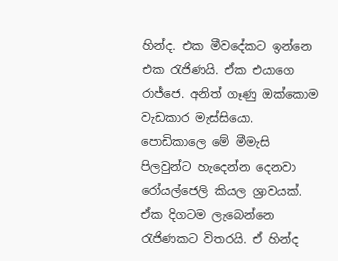හින්ද. එක මීවදේකට ඉන්නෙ එක රැජිණයි. ඒක එයාගෙ රාජ්ජෙ. අනිත් ගෑණු ඔක්කොම වැඩකාර මැස්සියො. පොඩිකාලෙ මේ මීමැසි පිලවුන්ට හැදෙන්න දෙනවා රෝයල්ජෙලි කියල ශ්‍රාවයක්. ඒක දිගටම ලැබෙන්නෙ රැජිණකට විතරයි. ඒ හින්ද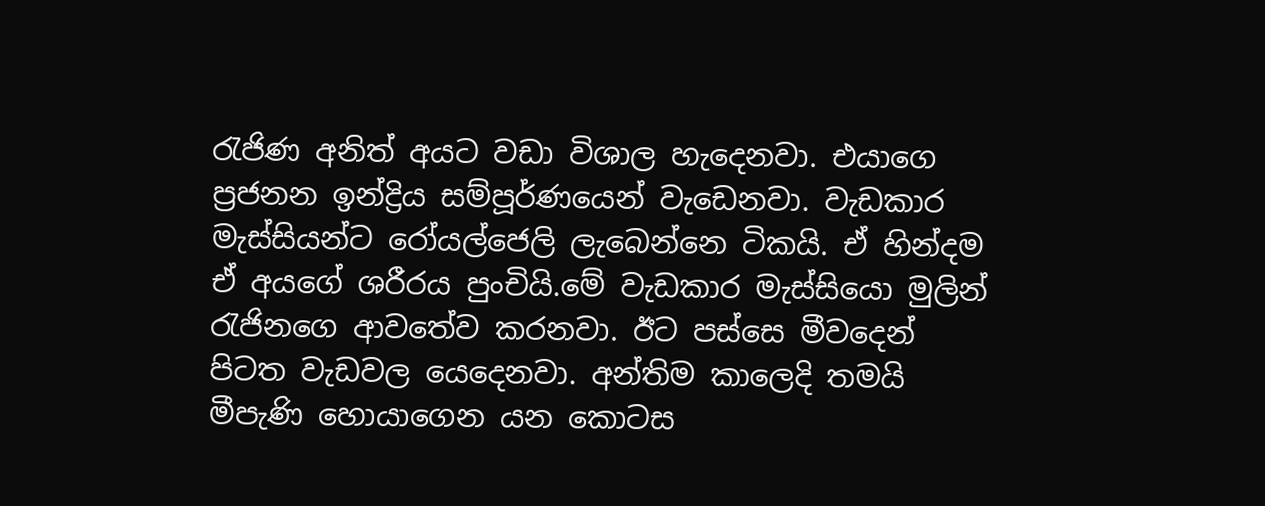රැජිණ අනිත් අයට වඩා විශාල හැදෙනවා. එයාගෙ ප්‍රජනන ඉන්ද්‍රිය සම්පූර්ණයෙන් වැඩෙනවා. වැඩකාර මැස්සියන්ට රෝයල්ජෙලි ලැබෙන්නෙ ටිකයි. ඒ හින්දම ඒ අයගේ ශරීරය පුංචියි.මේ වැඩකාර මැස්සියො මුලින් රැජිනගෙ ආවතේව කරනවා. ඊට පස්සෙ මීවදෙන් පිටත වැඩවල යෙදෙනවා. අන්තිම කාලෙදි තමයි මීපැණි හොයාගෙන යන කොටස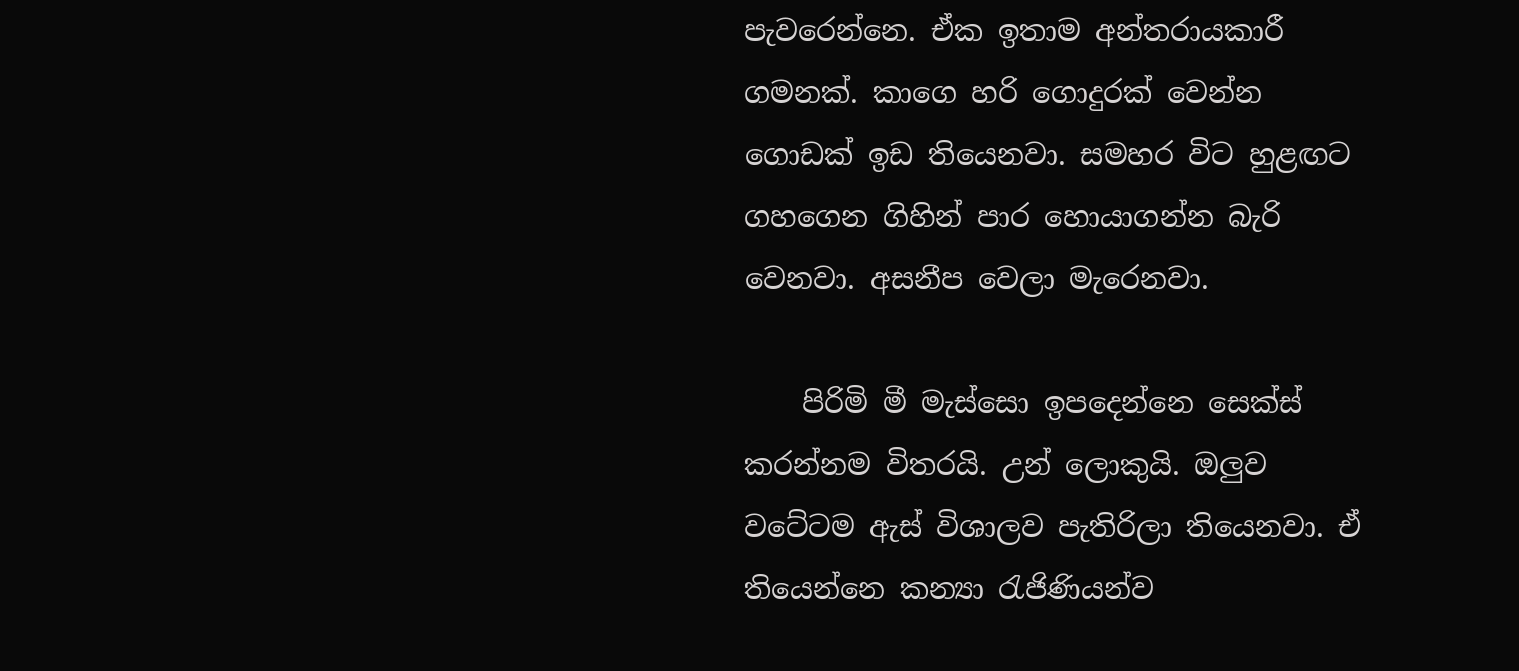පැවරෙන්නෙ. ඒක ඉතාම අන්තරායකාරී ගමනක්. කාගෙ හරි ගොදුරක් වෙන්න ගොඩක් ඉඩ තියෙනවා. සමහර විට හුළඟට ගහගෙන ගිහින් පාර හොයාගන්න බැරි වෙනවා. අසනීප වෙලා මැරෙනවා.

    පිරිමි මී මැස්සො ඉපදෙන්නෙ සෙක්ස් කරන්නම විතරයි. උන් ලොකුයි. ඔලුව වටේටම ඇස් විශාලව පැතිරිලා තියෙනවා. ඒ තියෙන්නෙ කන්‍යා රැජිණියන්ව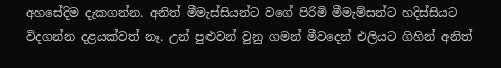අහසේදිම දැකගන්න. අනිත් මීමැස්සියන්ට වගේ පිරිමි මීමැම්සන්ට හදිස්සියට විදගන්න දළයක්වත් නෑ. උන් පුළුවන් වුනු ගමන් මීවදෙන් එලියට ගිහින් අනිත්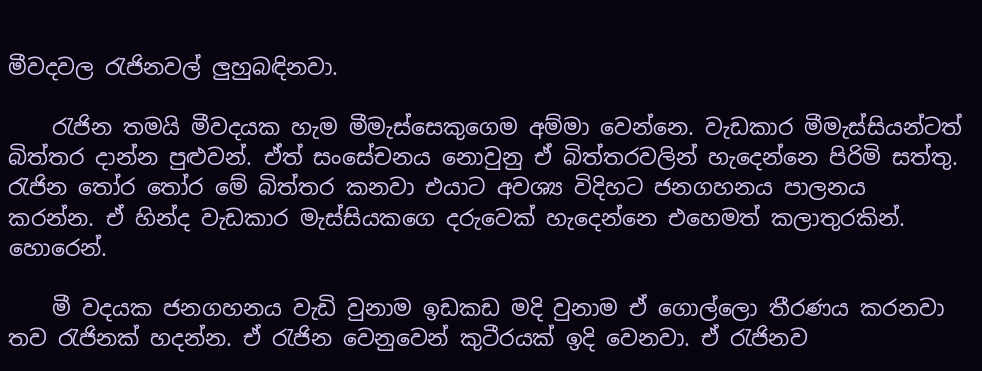මීවදවල රැජිනවල් ලුහුබඳිනවා.

    රැජින තමයි මීවදයක හැම මීමැස්සෙකුගෙම අම්මා වෙන්නෙ. වැඩකාර මීමැස්සියන්ටත් බිත්තර දාන්න පුළුවන්. ඒත් සංසේචනය නොවුනු ඒ බිත්තරවලින් හැදෙන්නෙ පිරිමි සත්තු. රැජින තෝර තෝර මේ බිත්තර කනවා එයාට අවශ්‍ය විදිහට ජනගහනය පාලනය කරන්න. ඒ හින්ද වැඩකාර මැස්සියකගෙ දරුවෙක් හැදෙන්නෙ එහෙමත් කලාතුරකින්. හොරෙන්.

    මී වදයක ජනගහනය වැඩි වුනාම ඉඩකඩ මදි වුනාම ඒ ගොල්ලො තීරණය කරනවා තව රැජිනක් හදන්න. ඒ රැජින වෙනුවෙන් කුටීරයක් ඉදි වෙනවා. ඒ රැජිනව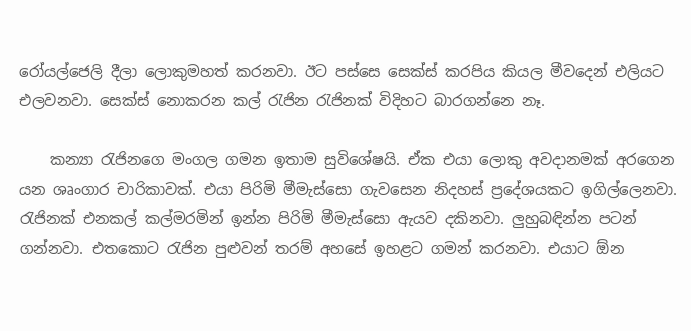රෝයල්ජෙලි දීලා ලොකුමහත් කරනවා. ඊට පස්සෙ සෙක්ස් කරපිය කියල මීවදෙන් එලියට එලවනවා. සෙක්ස් නොකරන කල් රැජින රැජිනක් විදිහට බාරගන්නෙ නෑ.

    කන්‍යා රැජිනගෙ මංගල ගමන ඉතාම සුවිශේෂයි. ඒක එයා ලොකු අවදානමක් අරගෙන යන ශෘංගාර චාරිකාවක්. එයා පිරිමි මීමැස්සො ගැවසෙන නිදහස් ප්‍රදේශයකට ඉගිල්ලෙනවා. රැජිනක් එනකල් කල්මරමින් ඉන්න පිරිමි මීමැස්සො ඇයව දකිනවා. ලුහුබඳින්න පටන් ගන්නවා. එතකොට රැජින පුළුවන් තරම් අහසේ ඉහළට ගමන් කරනවා. එයාට ඕන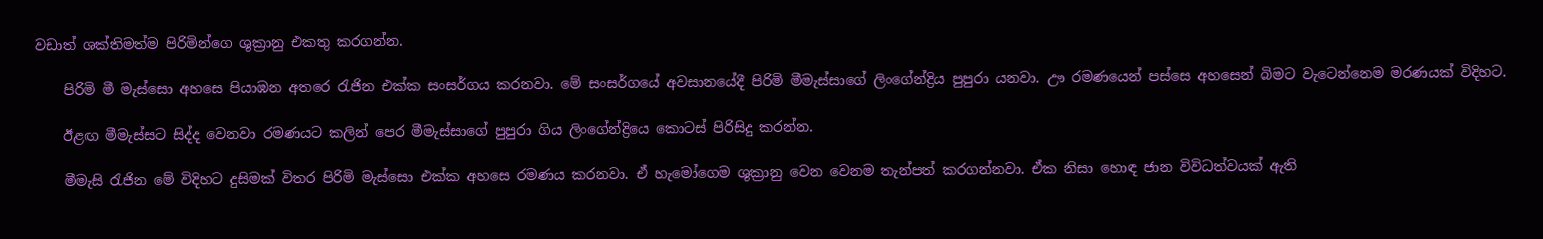වඩාත් ශක්තිමත්ම පිරිමින්ගෙ ශුක්‍රානු එකතු කරගන්න.

    පිරිමි මී මැස්සො අහසෙ පියාඹන අතරෙ රැජින එක්ක සංසර්ගය කරනවා. මේ සංසර්ගයේ අවසානයේදී පිරිමි මීමැස්සාගේ ලිංගේන්ද්‍රිය පුපුරා යනවා. ඌ රමණයෙන් පස්සෙ අහසෙන් බිමට වැටෙන්නෙම මරණයක් විදිහට.

    ඊළඟ මීමැස්සට සිද්ද වෙනවා රමණයට කලින් පෙර මීමැස්සාගේ පුපුරා ගිය ලිංගේන්ද්‍රියෙ කොටස් පිරිසිදු කරන්න.

    මීමැසි රැජින මේ විදිහට දුසිමක් විතර පිරිමි මැස්සො එක්ක අහසෙ රමණය කරනවා. ඒ හැමෝගෙම ශුක්‍රානු වෙන වෙනම තැන්පත් කරගන්නවා. ඒක නිසා හොඳ ජාන විවිධත්වයක් ඇති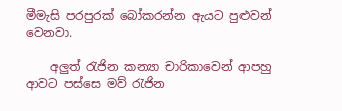මීමැසි පරපුරක් බෝකරන්න ඇයට පුළුවන් වෙනවා.

    අලුත් රැජින කන්‍යා චාරිකාවෙන් ආපහු ආවට පස්සෙ මව් රැජින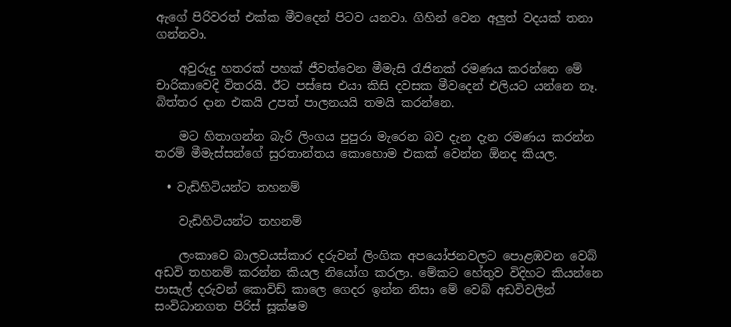ඇගේ පිරිවරත් එක්ක මීවදෙන් පිටව යනවා. ගිහින් වෙන අලුත් වදයක් තනා ගන්නවා.

    අවුරුදු හතරක් පහක් ජීවත්වෙන මීමැසි රැජිනක් රමණය කරන්නෙ මේ චාරිකාවෙදි විතරයි. ඊට පස්සෙ එයා කිසි දවසක මීවදෙන් එලියට යන්නෙ නෑ. බිත්තර දාන එකයි උපත් පාලනයයි තමයි කරන්නෙ.

    මට හිතාගන්න බැරි ලිංගය පුපුරා මැරෙන බව දැන දැන රමණය කරන්න තරම් මීමැස්සන්ගේ සුරතාන්තය කොහොම එකක් වෙන්න ඕනද කියල.

  • වැඩිහිටියන්ට තහනම්

    වැඩිහිටියන්ට තහනම්

    ලංකාවෙ බාලවයස්කාර දරුවන් ලිංගික අපයෝජනවලට පොළඹවන වෙබ් අඩවි තහනම් කරන්න කියල නියෝග කරලා. මේකට හේතුව විදිහට කියන්නෙ පාසැල් දරුවන් කොවිඩ් කාලෙ ගෙදර ඉන්න නිසා මේ වෙබ් අඩවිවලින් සංවිධානගත පිරිස් සූක්ෂම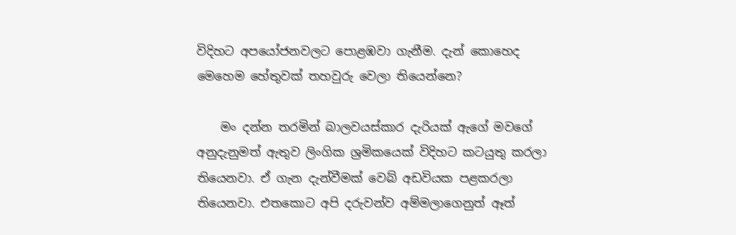විදිහට අපයෝජනවලට පොළඹවා ගැනීම. දැන් කොහෙද මෙහෙම හේතුවක් තහවුරු වෙලා තියෙන්නෙ?

    මං දන්න තරමින් බාලවයස්කාර දැරියක් ඇගේ මවගේ අනුදැනුමත් ඇතුව ලිංගික ශ්‍රමිකයෙක් විදිහට කටයුතු කරලා තියෙනවා. ඒ ගැන දැන්වීමක් වෙබ් අඩවියක පළකරලා තියෙනවා. එතකොට අපි දරුවන්ව අම්මලාගෙනුත් ඈත්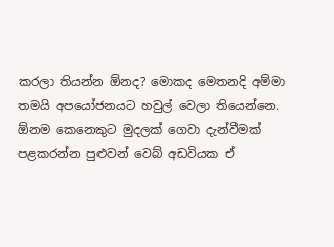කරලා තියන්න ඕනද? මොකද මෙතනදි අම්මා තමයි අපයෝජනයට හවුල් වෙලා තියෙන්නෙ. ඕනම කෙනෙකුට මුදලක් ගෙවා දැන්වීමක් පළකරන්න පුළුවන් වෙබ් අඩවියක ඒ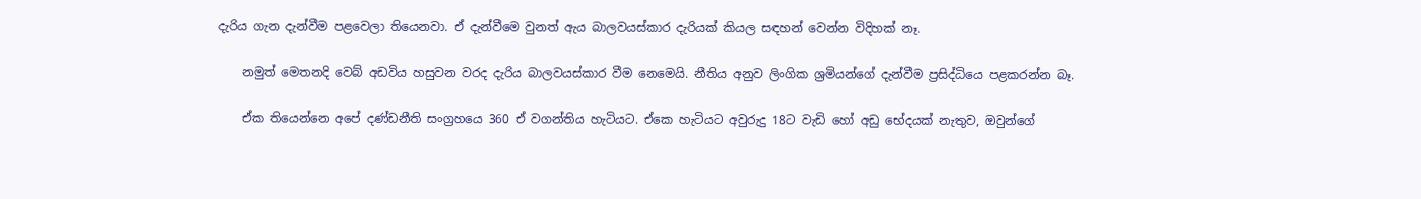දැරිය ගැන දැන්වීම පළවෙලා තියෙනවා. ඒ දැන්වීමෙ වුනත් ඇය බාලවයස්කාර දැරියක් කියල සඳහන් වෙන්න විදිහක් නෑ.

    නමුත් මෙතනදි වෙබ් අඩවිය හසුවන වරද දැරිය බාලවයස්කාර වීම නෙමෙයි. නීතිය අනුව ලිංගික ශ්‍රමියන්ගේ දැන්වීම ප්‍රසිද්ධියෙ පළකරන්න බෑ.

    ඒක තියෙන්නෙ අපේ දණ්ඩනීති සංග්‍රහයෙ 360 ඒ වගන්තිය හැටියට. ඒකෙ හැටියට අවුරුදු 18ට වැඩි හෝ අඩු භේදයක් නැතුව, ඔවුන්ගේ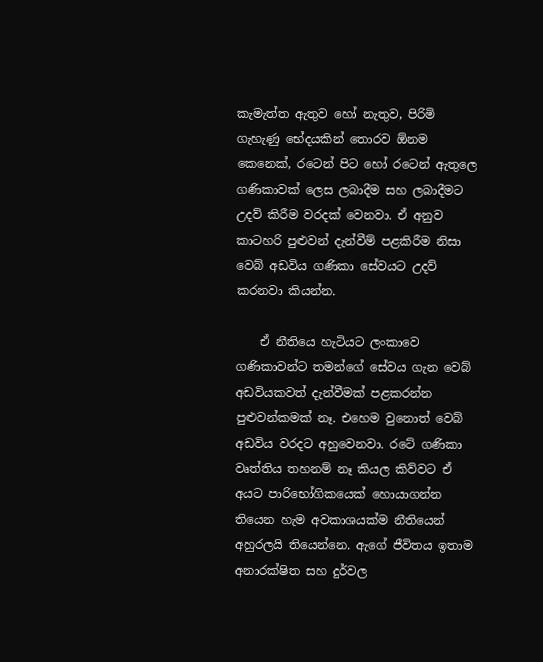කැමැත්ත ඇතුව හෝ නැතුව, පිරිමි ගැහැණු භේදයකින් තොරව ඕනම කෙනෙක්, රටෙන් පිට හෝ රටෙන් ඇතුලෙ ගණිකාවක් ලෙස ලබාදීම සහ ලබාදීමට උදව් කිරීම වරදක් වෙනවා. ඒ අනුව කාටහරි පුළුවන් දැන්වීම් පළකිරීම නිසා වෙබ් අඩවිය ගණිකා සේවයට උදව් කරනවා කියන්න.

    ඒ නීතියෙ හැටියට ලංකාවෙ ගණිකාවන්ට තමන්ගේ සේවය ගැන වෙබ් අඩවියකවත් දැන්වීමක් පළකරන්න පුළුවන්කමක් නෑ. එහෙම වුනොත් වෙබ් අඩවිය වරදට අහුවෙනවා. රටේ ගණිකා වෘත්තිය තහනම් නෑ කියල කිව්වට ඒ අයට පාරිභෝගිකයෙක් හොයාගන්න තියෙන හැම අවකාශයක්ම නීතියෙන් අහුරලයි තියෙන්නෙ. ඇගේ ජීවිතය ඉතාම අනාරක්ෂිත සහ දුර්වල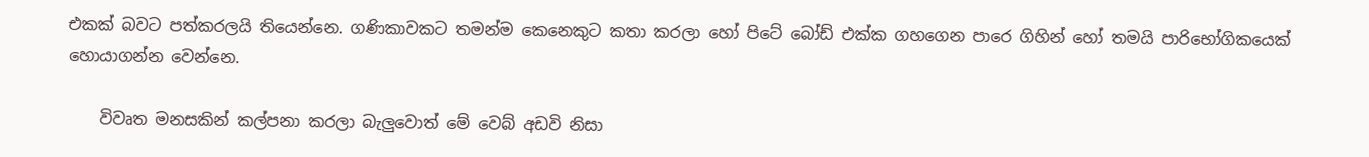එකක් බවට පත්කරලයි තියෙන්නෙ. ගණිකාවකට තමන්ම කෙනෙකුට කතා කරලා හෝ පිටේ බෝඩ් එක්ක ගහගෙන පාරෙ ගිහින් හෝ තමයි පාරිභෝගිකයෙක් හොයාගන්න වෙන්නෙ.

    විවෘත මනසකින් කල්පනා කරලා බැලුවොත් මේ වෙබ් අඩවි නිසා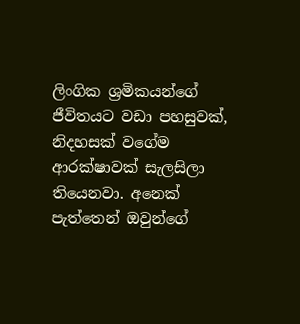ලිංගික ශ්‍රමිකයන්ගේ ජීවිතයට වඩා පහසුවක්, නිදහසක් වගේම ආරක්ෂාවක් සැලසිලා තියෙනවා. අනෙක් පැත්තෙන් ඔවුන්ගේ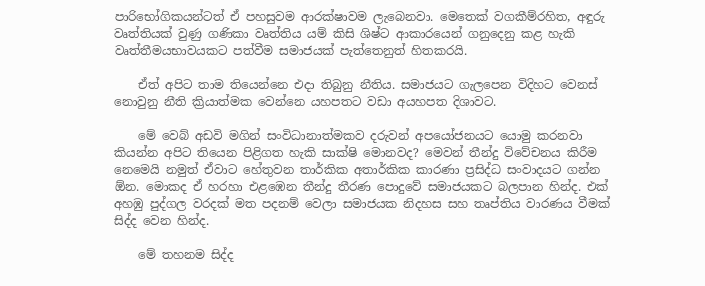පාරිභෝගිකයන්ටත් ඒ පහසුවම ආරක්ෂාවම ලැබෙනවා. මෙතෙක් වගකීම්රහිත, අඳුරු වෘත්තියක් වුණු ගණිකා වෘත්තිය යම් කිසි ශිෂ්ට ආකාරයෙන් ගනුදෙනු කළ හැකි වෘත්තීමයභාවයකට පත්වීම සමාජයක් පැත්තෙනුත් හිතකරයි.

    ඒත් අපිට තාම තියෙන්නෙ එදා තිබුනු නීතිය. සමාජයට ගැලපෙන විදිහට වෙනස් නොවුනු නීති ක්‍රියාත්මක වෙන්නෙ යහපතට වඩා අයහපත දිශාවට.

    මේ වෙබ් අඩවි මගින් සංවිධානාත්මකව දරුවන් අපයෝජනයට යොමු කරනවා කියන්න අපිට තියෙන පිළිගත හැකි සාක්ෂි මොනවද? මෙවන් තීන්දු විවේචනය කිරීම නෙමෙයි නමුත් ඒවාට හේතුවන තාර්කික අතාර්කික කාරණා ප්‍රසිද්ධ සංවාදයට ගන්න ඕන. මොකද ඒ හරහා එළඹෙන තීන්දු තීරණ පොදුවේ සමාජයකට බලපාන හින්ද. එක් අහඹු පුද්ගල වරදක් මත පදනම් වෙලා සමාජයක නිදහස සහ තෘප්තිය වාරණය වීමක් සිද්ද වෙන හින්ද.

    මේ තහනම සිද්ද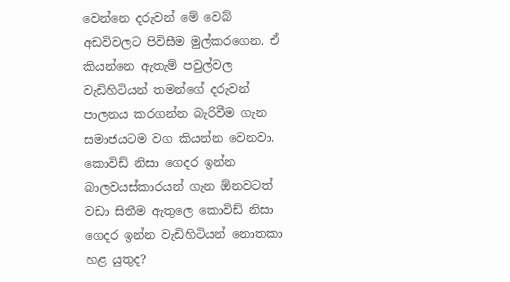වෙන්නෙ දරුවන් මේ වෙබ් අඩවිවලට පිවිසීම මුල්කරගෙන. ඒ කියන්නෙ ඇතැම් පවුල්වල වැඩිහිටියන් තමන්ගේ දරුවන් පාලනය කරගන්න බැරිවීම ගැන සමාජයටම වග කියන්න වෙනවා. කොවිඩ් නිසා ගෙදර ඉන්න බාලවයස්කාරයන් ගැන ඕනවටත් වඩා සිතීම ඇතුලෙ කොවිඩ් නිසා ගෙදර ඉන්න වැඩිහිටියන් නොතකා හළ යුතුද?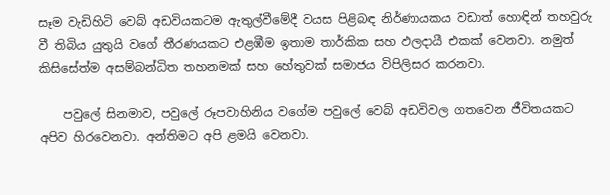සෑම වැඩිහිටි වෙබ් අඩවියකටම ඇතුල්වීමේදී වයස පිළිබඳ නිර්ණායකය වඩාත් හොඳින් තහවුරු වී තිබිය යුතුයි වගේ තීරණයකට එළඹීම ඉතාම තාර්කික සහ ඵලදායී එකක් වෙනවා. නමුත් කිසිසේත්ම අසම්බන්ධිත තහනමක් සහ හේතුවක් සමාජය විපිලිසර කරනවා.

    පවුලේ සිනමාව, පවුලේ රූපවාහිනිය වගේම පවුලේ වෙබ් අඩවිවල ගතවෙන ජීවිතයකට අපිව හිරවෙනවා. අන්තිමට අපි ළමයි වෙනවා.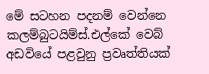මේ සටහන පදනම් වෙන්නෙ කලම්බුටයිම්ස්.එල්කේ වෙබ් අඩවියේ පළවුනු ප්‍රවෘත්තියක්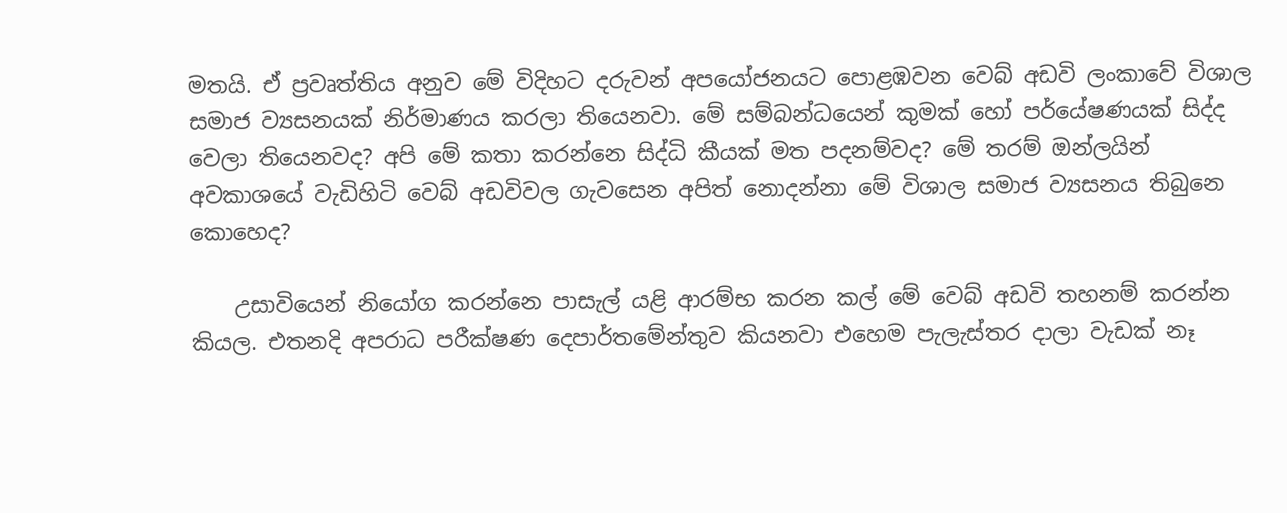මතයි. ඒ ප්‍රවෘත්තිය අනුව මේ විදිහට දරුවන් අපයෝජනයට පොළඹවන වෙබ් අඩවි ලංකාවේ විශාල සමාජ ව්‍යසනයක් නිර්මාණය කරලා තියෙනවා. මේ සම්බන්ධයෙන් කුමක් හෝ පර්යේෂණයක් සිද්ද වෙලා තියෙනවද? අපි මේ කතා කරන්නෙ සිද්ධි කීයක් මත පදනම්වද? මේ තරම් ඔන්ලයින් අවකාශයේ වැඩිහිටි වෙබ් අඩවිවල ගැවසෙන අපිත් නොදන්නා මේ විශාල සමාජ ව්‍යසනය තිබුනෙ කොහෙද?

    උසාවියෙන් නියෝග කරන්නෙ පාසැල් යළි ආරම්භ කරන කල් මේ වෙබ් අඩවි තහනම් කරන්න කියල. එතනදි අපරාධ පරීක්ෂණ දෙපාර්තමේන්තුව කියනවා එහෙම පැලැස්තර දාලා වැඩක් නෑ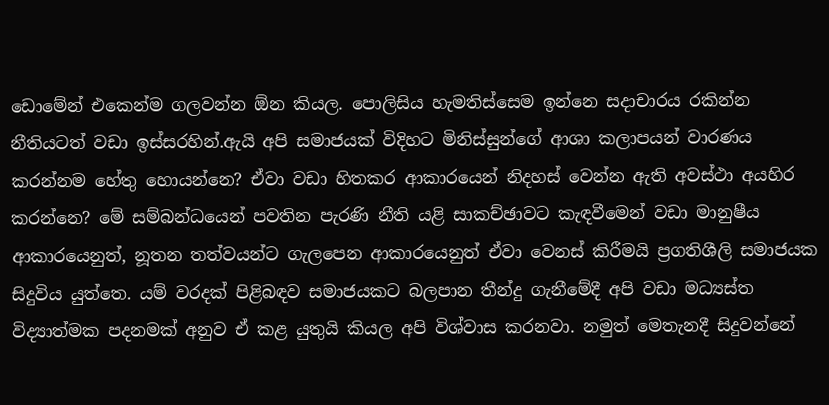ඩොමේන් එකෙන්ම ගලවන්න ඕන කියල. පොලිසිය හැමතිස්සෙම ඉන්නෙ සදාචාරය රකින්න නීතියටත් වඩා ඉස්සරහින්.ඇයි අපි සමාජයක් විදිහට මිනිස්සුන්ගේ ආශා කලාපයන් වාරණය කරන්නම හේතු හොයන්නෙ? ඒවා වඩා හිතකර ආකාරයෙන් නිදහස් වෙන්න ඇති අවස්ථා අයහිර කරන්නෙ? මේ සම්බන්ධයෙන් පවතින පැරණි නීති යළි සාකච්ඡාවට කැඳවීමෙන් වඩා මානුෂීය ආකාරයෙනුත්, නූතන තත්වයන්ට ගැලපෙන ආකාරයෙනුත් ඒවා වෙනස් කිරීමයි ප්‍රගතිශීලි සමාජයක සිදුවිය යුත්තෙ. යම් වරදක් පිළිබඳව සමාජයකට බලපාන තීන්දු ගැනීමේදී අපි වඩා මධ්‍යස්ත විද්‍යාත්මක පදනමක් අනුව ඒ කළ යුතුයි කියල අපි විශ්වාස කරනවා. නමුත් මෙතැනදී සිදුවන්නේ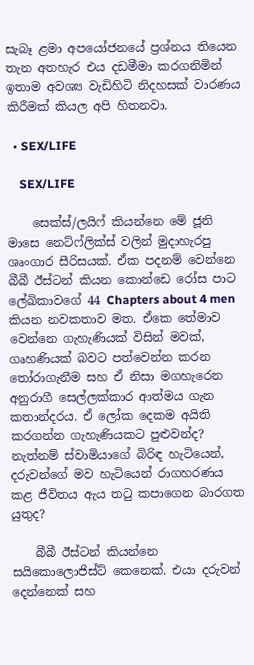සැබෑ ළමා අපයෝජනයේ ප්‍රශ්නය තියෙන තැන අතහැර එය දඩමීමා කරගනිමින් ඉතාම අවශ්‍ය වැඩිහිටි නිදහසක් වාරණය කිරීමක් කියල අපි හිතනවා.

  • SEX/LIFE

    SEX/LIFE

    සෙක්ස්/ලයිෆ් කියන්නෙ මේ ජූනි මාසෙ නෙට්ෆ්ලික්ස් වලින් මුදාහැරපු ශෘංගාර සීරිසයක්. ඒක පදනම් වෙන්නෙ බීබී ඊස්ටන් කියන කොන්ඩෙ රෝස පාට ලේඛිකාවගේ 44 Chapters about 4 men කියන නවකතාව මත. ඒකෙ තේමාව වෙන්නෙ ගැහැණියක් විසින් මවක්, ගෘහණියක් බවට පත්වෙන්න කරන තෝරාගැනීම සහ ඒ නිසා මගහැරෙන අනුරාගී සෙල්ලක්කාර ආත්මය ගැන කතාන්දරය. ඒ ලෝක දෙකම අයිති කරගන්න ගැහැණියකට පුළුවන්ද? නැත්නම් ස්වාමියාගේ බිරිඳ හැටියෙන්, දරුවන්ගේ මව හැටියෙන් රාගහරණය කළ ජීවිතය ඇය තටු කපාගෙන බාරගත යුතුද?

    බීබී ඊස්ටන් කියන්නෙ සයිකොලොජිස්ට් කෙනෙක්. එයා දරුවන් දෙන්නෙක් සහ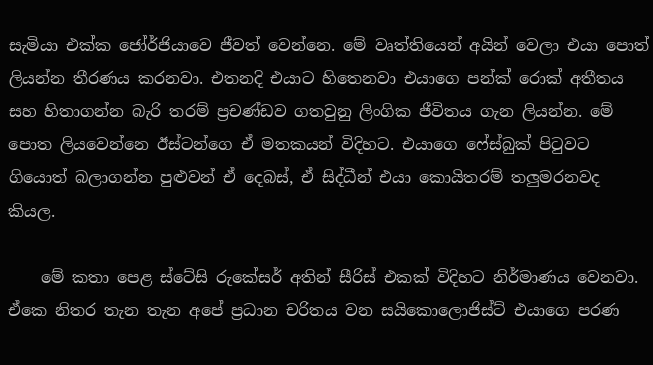සැමියා එක්ක ජෝර්ජියාවෙ ජීවත් වෙන්නෙ. මේ වෘත්තියෙන් අයින් වෙලා එයා පොත් ලියන්න තීරණය කරනවා. එතනදි එයාට හිතෙනවා එයාගෙ පන්ක් රොක් අතීතය සහ හිතාගන්න බැරි තරම් ප්‍රචණ්ඩව ගතවුනු ලිංගික ජීවිතය ගැන ලියන්න. මේ පොත ලියවෙන්නෙ ඊස්ටන්ගෙ ඒ මතකයන් විදිහට. එයාගෙ ෆේස්බුක් පිටුවට ගියොත් බලාගන්න පුළුවන් ඒ දෙබස්, ඒ සිද්ධීන් එයා කොයිතරම් තලුමරනවද කියල.

    මේ කතා පෙළ ස්ටේසි රුකේසර් අතින් සීරිස් එකක් විදිහට නිර්මාණය වෙනවා. ඒකෙ නිතර තැන තැන අපේ ප්‍රධාන චරිතය වන සයිකොලොජිස්ට් එයාගෙ පරණ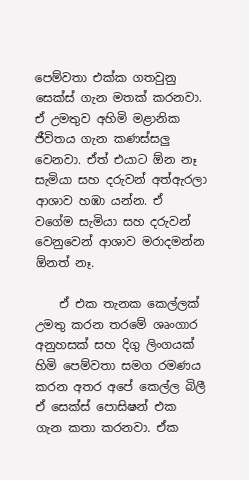පෙම්වතා එක්ක ගතවුනු සෙක්ස් ගැන මතක් කරනවා. ඒ උමතුව අහිමි මළානික ජීවිතය ගැන කණස්සලු වෙනවා. ඒත් එයාට ඕන නෑ සැමියා සහ දරුවන් අත්ඇරලා ආශාව හඹා යන්න. ඒ වගේම සැමියා සහ දරුවන් වෙනුවෙන් ආශාව මරාදමන්න ඕනත් නෑ.

    ඒ එක තැනක කෙල්ලක් උමතු කරන තරමේ ශෘංගාර අනුහසක් සහ දිගු ලිංගයක් හිමි පෙම්වතා සමග රමණය කරන අතර අපේ කෙල්ල බිලී ඒ සෙක්ස් පොසිෂන් එක ගැන කතා කරනවා. ඒක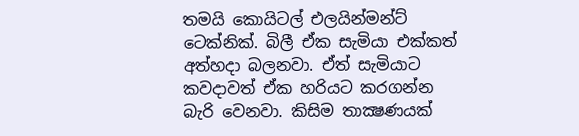තමයි කොයිටල් එලයින්මන්ට් ටෙක්නික්. බිලී ඒක සැමියා එක්කත් අත්හදා බලනවා. ඒත් සැමියාට කවදාවත් ඒක හරියට කරගන්න බැරි වෙනවා. කිසිම තාක්‍ෂණයක්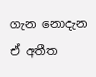ගැන නොදැන ඒ අතීත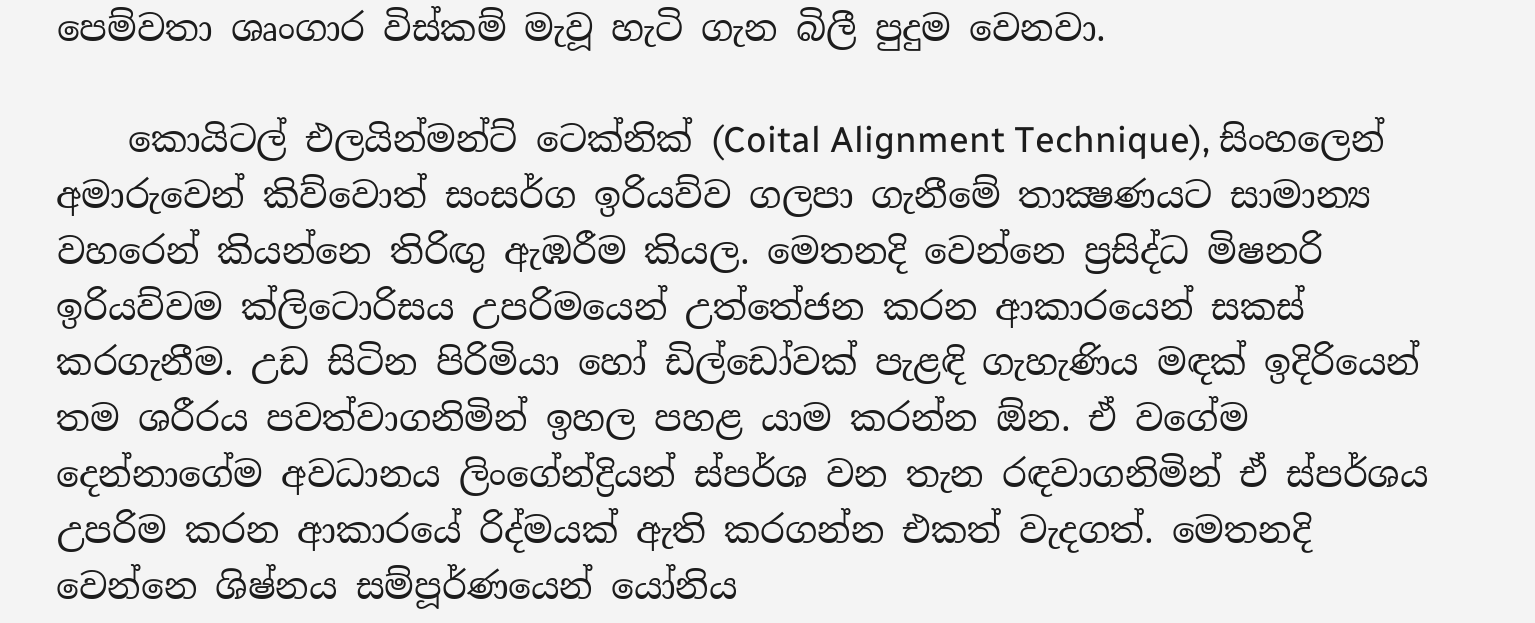පෙම්වතා ශෘංගාර විස්කම් මැවූ හැටි ගැන බිලී පුදුම වෙනවා.

    කොයිටල් එලයින්මන්ට් ටෙක්නික් (Coital Alignment Technique), සිංහලෙන් අමාරුවෙන් කිව්වොත් සංසර්ග ඉරියව්ව ගලපා ගැනීමේ තාක්‍ෂණයට සාමාන්‍ය වහරෙන් කියන්නෙ තිරිඟු ඇඹරීම කියල. මෙතනදි වෙන්නෙ ප්‍රසිද්ධ මිෂනරි ඉරියව්වම ක්ලිටොරිසය උපරිමයෙන් උත්තේජන කරන ආකාරයෙන් සකස් කරගැනීම. උඩ සිටින පිරිමියා හෝ ඩිල්ඩෝවක් පැළඳි ගැහැණිය මඳක් ඉදිරියෙන් තම ශරීරය පවත්වාගනිමින් ඉහල පහළ යාම කරන්න ඕන. ඒ වගේම දෙන්නාගේම අවධානය ලිංගේන්ද්‍රියන් ස්පර්ශ වන තැන රඳවාගනිමින් ඒ ස්පර්ශය උපරිම කරන ආකාරයේ රිද්මයක් ඇති කරගන්න එකත් වැදගත්. මෙතනදි වෙන්නෙ ශිෂ්නය සම්පූර්ණයෙන් යෝනිය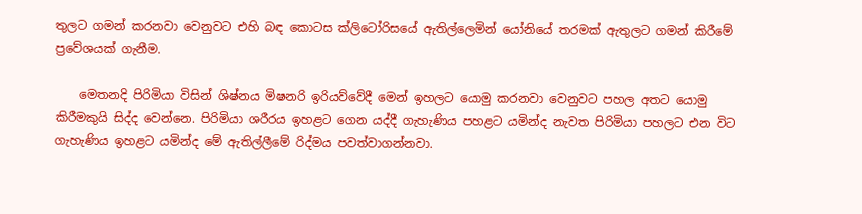තුලට ගමන් කරනවා වෙනුවට එහි බඳ කොටස ක්ලිටෝරිසයේ ඇතිල්ලෙමින් යෝනියේ තරමක් ඇතුලට ගමන් කිරීමේ ප්‍රවේශයක් ගැනීම.

    මෙතනදි පිරිමියා විසින් ශිෂ්නය මිෂනරි ඉරියව්වේදී මෙන් ඉහලට යොමු කරනවා වෙනුවට පහල අතට යොමු කිරීමකුයි සිද්ද වෙන්නෙ. පිරිමියා ශරීරය ඉහළට ගෙන යද්දී ගැහැණිය පහළට යමින්ද නැවත පිරිමියා පහලට එන විට ගැහැණිය ඉහළට යමින්ද මේ ඇතිල්ලීමේ රිද්මය පවත්වාගන්නවා.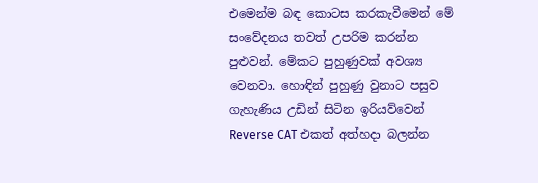එමෙන්ම බඳ කොටස කරකැවීමෙන් මේ සංවේදනය තවත් උපරිම කරන්න පුළුවන්. මේකට පුහුණුවක් අවශ්‍ය වෙනවා. හොඳින් පුහුණු වුනාට පසුව ගැහැණිය උඩින් සිටින ඉරියව්වෙන් Reverse CAT එකත් අත්හදා බලන්න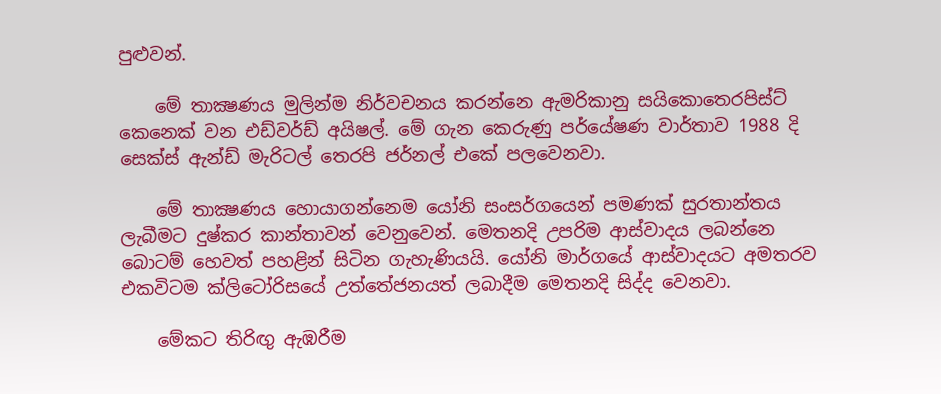පුළුවන්.

    මේ තාක්‍ෂණය මුලින්ම නිර්වචනය කරන්නෙ ඇමරිකානු සයිකොතෙරපිස්ට් කෙනෙක් වන එඩ්වර්ඩ් අයිෂල්. මේ ගැන කෙරුණු පර්යේෂණ වාර්තාව 1988 දි සෙක්ස් ඇන්ඩ් මැරිටල් තෙරපි ජර්නල් එකේ පලවෙනවා.

    මේ තාක්‍ෂණය හොයාගන්නෙම යෝනි සංසර්ගයෙන් පමණක් සුරතාන්තය ලැබීමට දුෂ්කර කාන්තාවන් වෙනුවෙන්. මෙතනදි උපරිම ආස්වාදය ලබන්නෙ බොටම් හෙවත් පහළින් සිටින ගැහැණියයි. යෝනි මාර්ගයේ ආස්වාදයට අමතරව එකවිටම ක්ලිටෝරිසයේ උත්තේජනයත් ලබාදීම මෙතනදි සිද්ද වෙනවා.

    මේකට තිරිඟු ඇඹරීම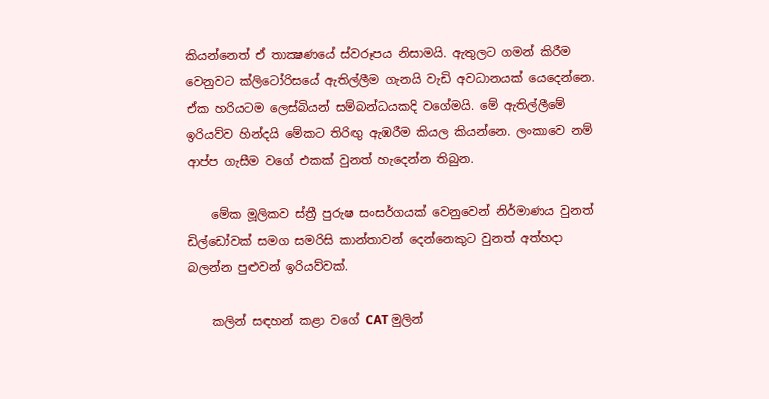කියන්නෙත් ඒ තාක්‍ෂණයේ ස්වරූපය නිසාමයි. ඇතුලට ගමන් කිරීම වෙනුවට ක්ලිටෝරිසයේ ඇතිල්ලීම ගැනයි වැඩි අවධානයක් යෙදෙන්නෙ. ඒක හරියටම ලෙස්බියන් සම්බන්ධයකදි වගේමයි. මේ ඇතිල්ලීමේ ඉරියව්ව හින්දයි මේකට තිරිඟු ඇඹරීම කියල කියන්නෙ. ලංකාවෙ නම් ආප්ප ගැසීම වගේ එකක් වුනත් හැදෙන්න තිබුන.

    මේක මූලිකව ස්ත්‍රී පුරුෂ සංසර්ගයක් වෙනුවෙන් නිර්මාණය වුනත් ඩිල්ඩෝවක් සමග සමරිසි කාන්තාවන් දෙන්නෙකුට වුනත් අත්හදා බලන්න පුළුවන් ඉරියව්වක්.

    කලින් සඳහන් කළා වගේ CAT මුලින්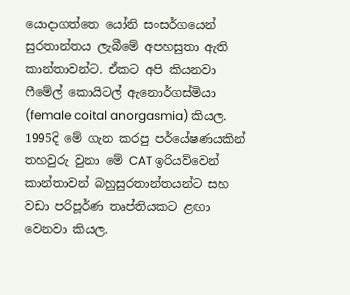යොදාගත්තෙ යෝනි සංසර්ගයෙන් සුරතාන්තය ලැබීමේ අපහසුතා ඇති කාන්තාවන්ට. ඒකට අපි කියනවා ෆීමේල් කොයිටල් ඇනොර්ගස්මියා (female coital anorgasmia) කියල. 1995දි මේ ගැන කරපු පර්යේෂණයකින් තහවුරු වුනා මේ CAT ඉරියව්වෙන් කාන්තාවන් බහුසුරතාන්තයන්ට සහ වඩා පරිපූර්ණ තෘප්තියකට ළඟා වෙනවා කියල.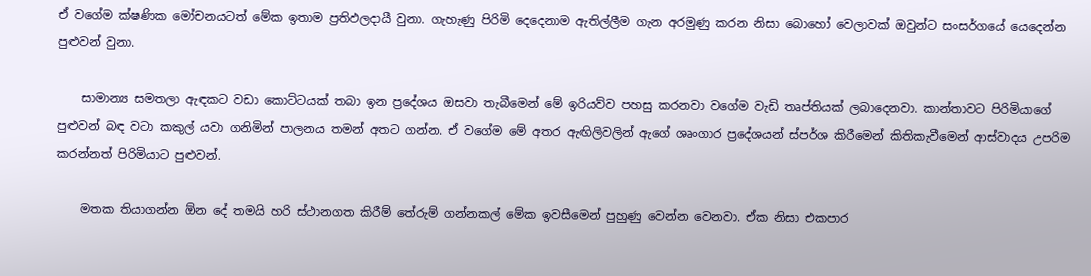ඒ වගේම ක්ෂණික මෝචනයටත් මේක ඉතාම ප්‍රතිඵලදායී වුනා. ගැහැණු පිරිමි දෙදෙනාම ඇතිල්ලීම ගැන අරමුණු කරන නිසා බොහෝ වෙලාවක් ඔවුන්ට සංසර්ගයේ යෙදෙන්න පුළුවන් වුනා.

    සාමාන්‍ය සමතලා ඇඳකට වඩා කොට්ටයක් තබා ඉන ප්‍රදේශය ඔසවා තැබීමෙන් මේ ඉරියව්ව පහසු කරනවා වගේම වැඩි තෘප්තියක් ලබාදෙනවා. කාන්තාවට පිරිමියාගේ පුළුවන් බඳ වටා කකුල් යවා ගනිමින් පාලනය තමන් අතට ගන්න. ඒ වගේම මේ අතර ඇඟිලිවලින් ඇගේ ශෘංගාර ප්‍රදේශයන් ස්පර්ශ කිරීමෙන් කිතිකැවීමෙන් ආස්වාදය උපරිම කරන්නත් පිරිමියාට පුළුවන්.

    මතක තියාගන්න ඕන දේ තමයි හරි ස්ථානගත කිරීම් තේරුම් ගන්නකල් මේක ඉවසීමෙන් පුහුණු වෙන්න වෙනවා. ඒක නිසා එකපාර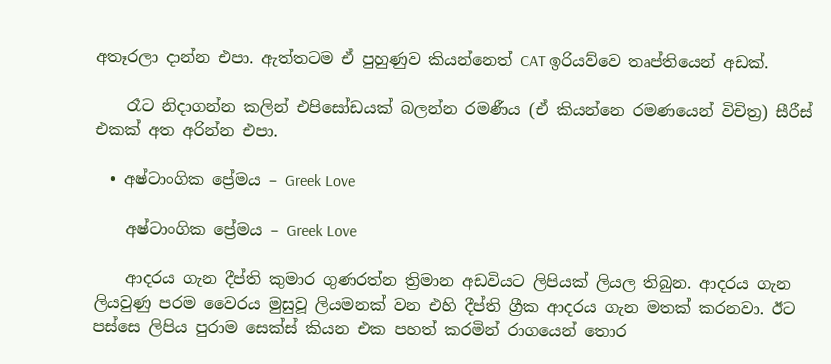අතෑරලා දාන්න එපා. ඇත්තටම ඒ පුහුණුව කියන්නෙත් CAT ඉරියව්වෙ තෘප්තියෙන් අඩක්.

    රෑට නිදාගන්න කලින් එපිසෝඩයක් බලන්න රමණීය (ඒ කියන්නෙ රමණයෙන් විචිත්‍ර) සීරීස් එකක් අත අරින්න එපා.

  • අෂ්ටාංගික ප්‍රේමය – Greek Love

    අෂ්ටාංගික ප්‍රේමය – Greek Love

    ආදරය ගැන දීප්ති කුමාර ගුණරත්න ත්‍රිමාන අඩවියට ලිපියක් ලියල තිබුන. ආදරය ගැන ලියවුණු පරම වෛරය මුසුවූ ලියමනක් වන එහි දීප්ති ග්‍රීක ආදරය ගැන මතක් කරනවා. ඊට පස්සෙ ලිපිය පුරාම සෙක්ස් කියන එක පහත් කරමින් රාගයෙන් තොර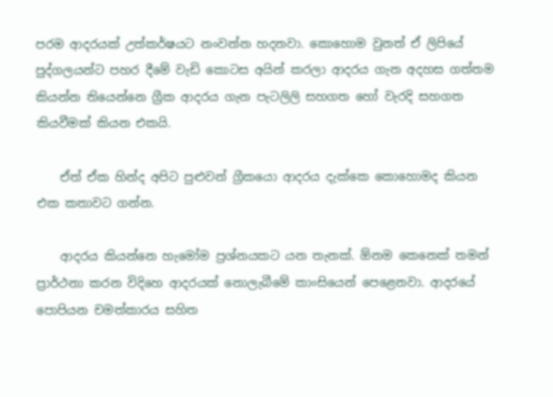පරම ආදරයක් උත්කර්ෂයට නංවන්න හදනවා. කොහොම වුනත් ඒ ලිපියේ පුද්ගලයන්ට පහර දීමේ වැඩි කොටස අයින් කරලා ආදරය ගැන අදහස ගත්තම කියන්න තියෙන්නෙ ග්‍රීක ආදරය ගැන පැටලිලි සහගත හෝ වැරදි සහගත කියවීමක් කියන එකයි.

    ඒත් ඒක හින්ද අපිට පුළුවන් ග්‍රීකයො ආදරය දැක්කෙ කොහොමද කියන එක කතාවට ගන්න.

    ආදරය කියන්නෙ හැමෝම ප්‍රශ්නයකට යන තැනක්. ඕනම කෙනෙක් තමන් ප්‍රාර්ථනා කරන විදිහෙ ආදරයක් නොලැබීමේ කාංසියෙන් පෙළෙනවා. ආදරයේ පොපියන චමත්කාරය සහිත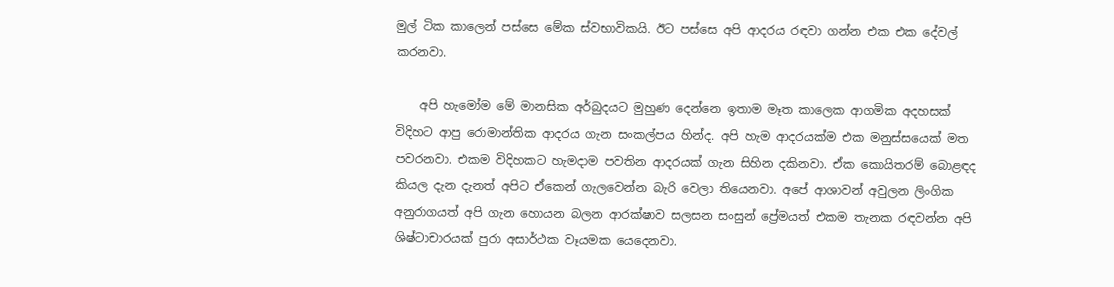මුල් ටික කාලෙන් පස්සෙ මේක ස්වභාවිකයි. ඊට පස්සෙ අපි ආදරය රඳවා ගන්න එක එක දේවල් කරනවා.

    අපි හැමෝම මේ මානසික අර්බුදයට මුහුණ දෙන්නෙ ඉතාම මෑත කාලෙක ආගමික අදහසක් විදිහට ආපු රොමාන්තික ආදරය ගැන සංකල්පය හින්ද. අපි හැම ආදරයක්ම එක මනුස්සයෙක් මත පවරනවා. එකම විදිහකට හැමදාම පවතින ආදරයක් ගැන සිහින දකිනවා. ඒක කොයිතරම් බොළඳද කියල දැන දැනත් අපිට ඒකෙන් ගැලවෙන්න බැරි වෙලා තියෙනවා. අපේ ආශාවන් අවුලන ලිංගික අනුරාගයත් අපි ගැන හොයන බලන ආරක්ෂාව සලසන සංසුන් ප්‍රේමයත් එකම තැනක රඳවන්න අපි ශිෂ්ටාචාරයක් පුරා අසාර්ථක වෑයමක යෙදෙනවා.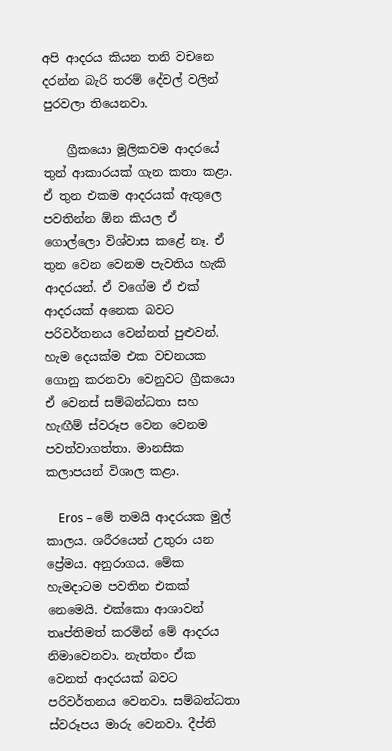අපි ආදරය කියන තනි වචනෙ දරන්න බැරි තරම් දේවල් වලින් පුරවලා තියෙනවා.

    ග්‍රීකයො මූලිකවම ආදරයේ තුන් ආකාරයක් ගැන කතා කළා. ඒ තුන එකම ආදරයක් ඇතුලෙ පවතින්න ඕන කියල ඒ ගොල්ලො විශ්වාස කළේ නෑ. ඒ තුන වෙන වෙනම පැවතිය හැකි ආදරයන්. ඒ වගේම ඒ එක් ආදරයක් අනෙක බවට පරිවර්තනය වෙන්නත් පුළුවන්. හැම දෙයක්ම එක වචනයක ගොනු කරනවා වෙනුවට ග්‍රීකයො ඒ වෙනස් සම්බන්ධතා සහ හැඟීම් ස්වරූප වෙන වෙනම පවත්වාගත්තා. මානසික කලාපයන් විශාල කළා.

    Eros – මේ තමයි ආදරයක මුල් කාලය. ශරීරයෙන් උතුරා යන ප්‍රේමය. අනුරාගය. මේක හැමදාටම පවතින එකක් නෙමෙයි. එක්කො ආශාවන් තෘප්තිමත් කරමින් මේ ආදරය නිමාවෙනවා. නැත්තං ඒක වෙනත් ආදරයක් බවට පරිවර්තනය වෙනවා. සම්බන්ධතා ස්වරූපය මාරු වෙනවා. දීප්ති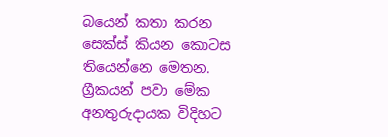බයෙන් කතා කරන සෙක්ස් කියන කොටස තියෙන්නෙ මෙතන. ග්‍රීකයන් පවා මේක අනතුරුදායක විදිහට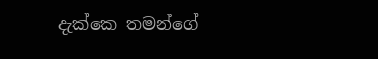දැක්කෙ තමන්ගේ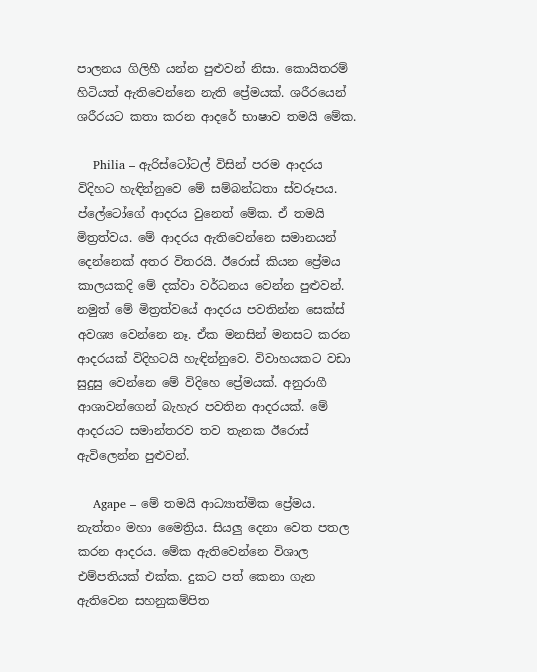පාලනය ගිලිහී යන්න පුළුවන් නිසා. කොයිතරම් හිටියත් ඇතිවෙන්නෙ නැති ප්‍රේමයක්. ශරීරයෙන් ශරීරයට කතා කරන ආදරේ භාෂාව තමයි මේක.

    Philia – ඇරිස්ටෝටල් විසින් පරම ආදරය විදිහට හැඳින්නුවෙ මේ සම්බන්ධතා ස්වරූපය. ප්ලේටෝගේ ආදරය වුනෙත් මේක. ඒ තමයි මිත්‍රත්වය. මේ ආදරය ඇතිවෙන්නෙ සමානයන් දෙන්නෙක් අතර විතරයි. ඊරොස් කියන ප්‍රේමය කාලයකදි මේ දක්වා වර්ධනය වෙන්න පුළුවන්. නමුත් මේ මිත්‍රත්වයේ ආදරය පවතින්න සෙක්ස් අවශ්‍ය වෙන්නෙ නෑ. ඒක මනසින් මනසට කරන ආදරයක් විදිහටයි හැඳින්නුවෙ. විවාහයකට වඩා සුදුසු වෙන්නෙ මේ විදිහෙ ප්‍රේමයක්. අනුරාගී ආශාවන්ගෙන් බැහැර පවතින ආදරයක්. මේ ආදරයට සමාන්තරව තව තැනක ඊරොස් ඇවිලෙන්න පුළුවන්.

    Agape – මේ තමයි ආධ්‍යාත්මික ප්‍රේමය. නැත්තං මහා මෛත්‍රිය. සියලු දෙනා වෙත පතල කරන ආදරය. මේක ඇතිවෙන්නෙ විශාල එම්පතියක් එක්ක. දුකට පත් කෙනා ගැන ඇතිවෙන සහනුකම්පිත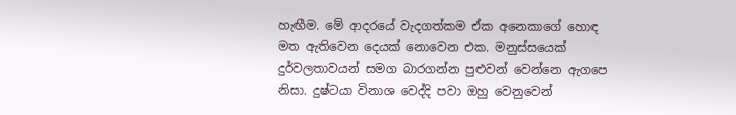හැඟීම. මේ ආදරයේ වැදගත්කම ඒක අනෙකාගේ හොඳ මත ඇතිවෙන දෙයක් නොවෙන එක. මනුස්සයෙක් දුර්වලතාවයන් සමග බාරගන්න පුළුවන් වෙන්නෙ ඇගපෙ නිසා. දුෂ්ටයා විනාශ වෙද්දි පවා ඔහු වෙනුවෙන්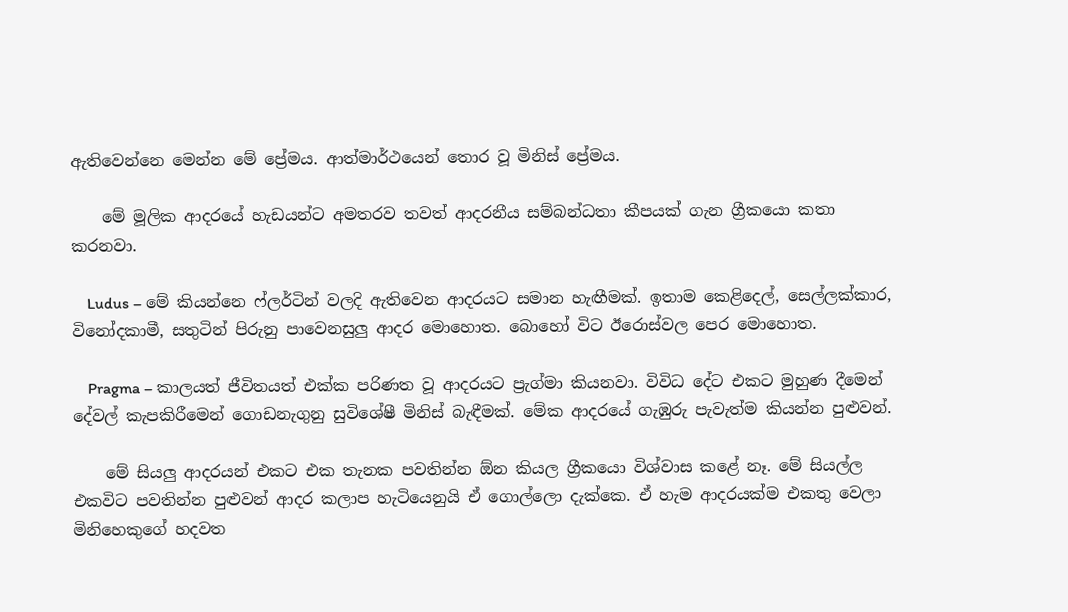ඇතිවෙන්නෙ මෙන්න මේ ප්‍රේමය. ආත්මාර්ථයෙන් තොර වූ මිනිස් ප්‍රේමය.

    මේ මූලික ආදරයේ හැඩයන්ට අමතරව තවත් ආදරනීය සම්බන්ධතා කීපයක් ගැන ග්‍රීකයො කතා කරනවා.

    Ludus – මේ කියන්නෙ ෆ්ලර්ටින් වලදි ඇතිවෙන ආදරයට සමාන හැඟීමක්. ඉතාම කෙළිදෙල්, සෙල්ලක්කාර, විනෝදකාමී, සතුටින් පිරුනු පාවෙනසුලු ආදර මොහොත. බොහෝ විට ඊරොස්වල පෙර මොහොත.

    Pragma – කාලයත් ජීවිතයත් එක්ක පරිණත වූ ආදරයට ප්‍රැග්මා කියනවා. විවිධ දේට එකට මුහුණ දීමෙන් දේවල් කැපකිරීමෙන් ගොඩනැගුනු සුවිශේෂී මිනිස් බැඳීමක්. මේක ආදරයේ ගැඹුරු පැවැත්ම කියන්න පුළුවන්.

    මේ සියලු ආදරයන් එකට එක තැනක පවතින්න ඕන කියල ග්‍රීකයො විශ්වාස කළේ නෑ. මේ සියල්ල එකවිට පවතින්න පුළුවන් ආදර කලාප හැටියෙනුයි ඒ ගොල්ලො දැක්කෙ. ඒ හැම ආදරයක්ම එකතු වෙලා මිනිහෙකුගේ හදවත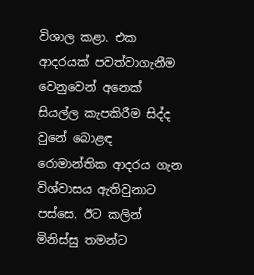විශාල කළා. එක ආදරයක් පවත්වාගැනීම වෙනුවෙන් අනෙක් සියල්ල කැපකිරීම සිද්ද වුනේ බොළඳ රොමාන්තික ආදරය ගැන විශ්වාසය ඇතිවුනාට පස්සෙ. ඊට කලින් මිනිස්සු තමන්ට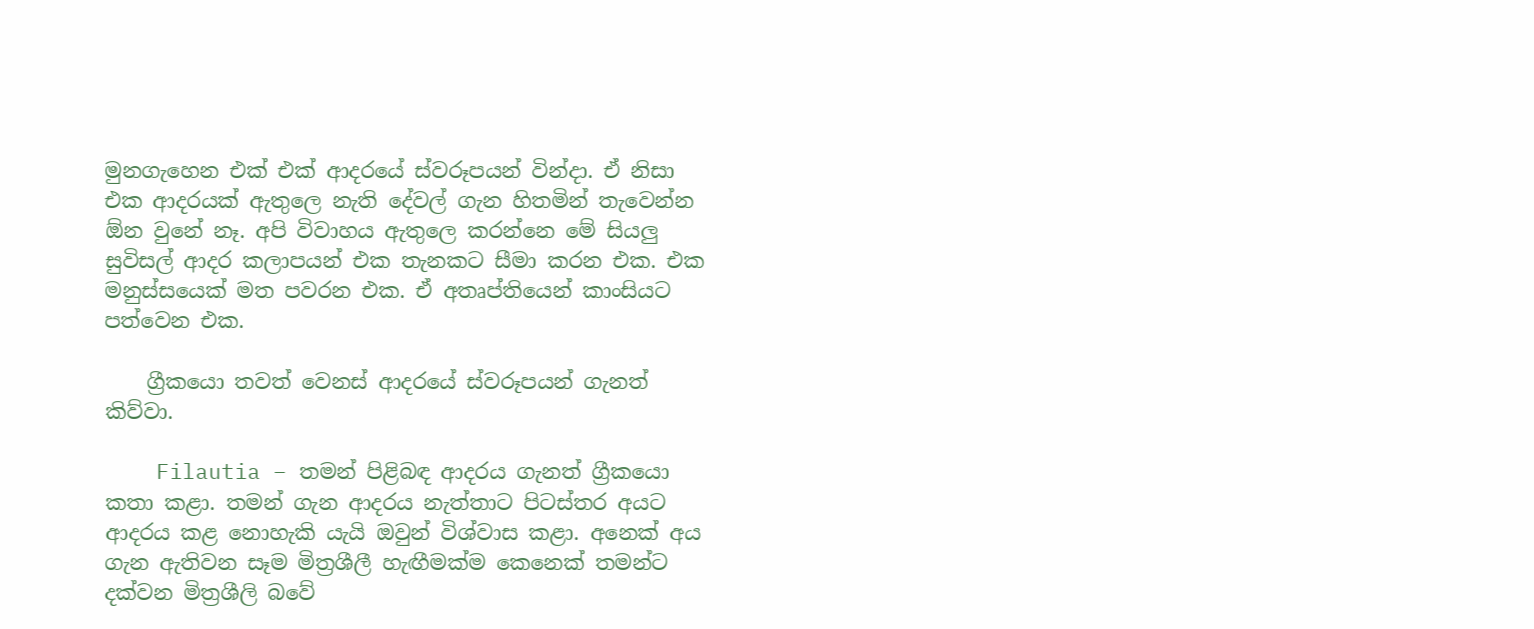මුනගැහෙන එක් එක් ආදරයේ ස්වරූපයන් වින්දා. ඒ නිසා එක ආදරයක් ඇතුලෙ නැති දේවල් ගැන හිතමින් තැවෙන්න ඕන වුනේ නෑ. අපි විවාහය ඇතුලෙ කරන්නෙ මේ සියලු සුවිසල් ආදර කලාපයන් එක තැනකට සීමා කරන එක. එක මනුස්සයෙක් මත පවරන එක. ඒ අතෘප්තියෙන් කාංසියට පත්වෙන එක.

    ග්‍රීකයො තවත් වෙනස් ආදරයේ ස්වරූපයන් ගැනත් කිව්වා.

    Filautia – තමන් පිළිබඳ ආදරය ගැනත් ග්‍රීකයො කතා කළා. තමන් ගැන ආදරය නැත්තාට පිටස්තර අයට ආදරය කළ නොහැකි යැයි ඔවුන් විශ්වාස කළා. අනෙක් අය ගැන ඇතිවන සෑම මිත්‍රශීලී හැඟීමක්ම කෙනෙක් තමන්ට දක්වන මිත්‍රශීලි බවේ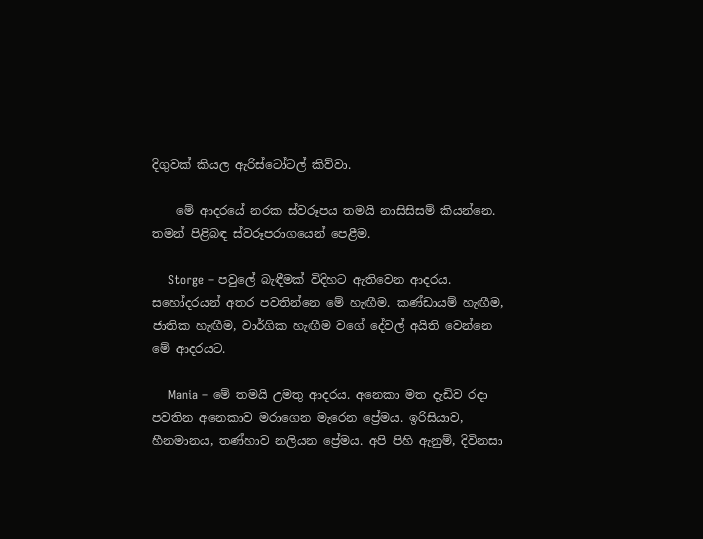දිගුවක් කියල ඇරිස්ටෝටල් කිව්වා.

    මේ ආදරයේ නරක ස්වරූපය තමයි නාසිසිසම් කියන්නෙ. තමන් පිළිබඳ ස්වරූපරාගයෙන් පෙළීම.

    Storge – පවුලේ බැඳීමක් විදිහට ඇතිවෙන ආදරය. සහෝදරයන් අතර පවතින්නෙ මේ හැඟීම. කණ්ඩායම් හැඟීම, ජාතික හැඟීම, වාර්ගික හැඟීම වගේ දේවල් අයිති වෙන්නෙ මේ ආදරයට.

    Mania – මේ තමයි උමතු ආදරය. අනෙකා මත දැඩිව රදා පවතින අනෙකාව මරාගෙන මැරෙන ප්‍රේමය. ඉරිසියාව, හීනමානය, තණ්හාව නලියන ප්‍රේමය. අපි පිහි ඇනුම්, දිවිනසා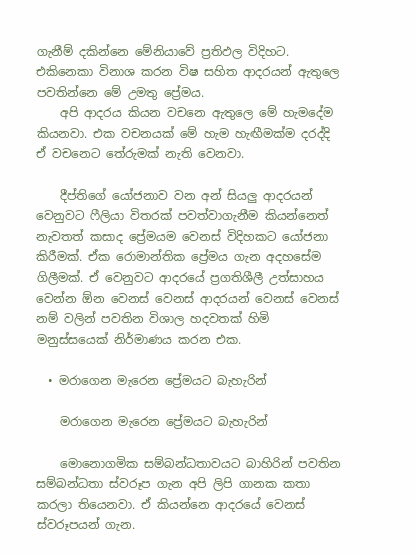ගැනීම් දකින්නෙ මේනියාවේ ප්‍රතිඵල විදිහට. එකිනෙකා විනාශ කරන විෂ සහිත ආදරයන් ඇතුලෙ පවතින්නෙ මේ උමතු ප්‍රේමය.
    අපි ආදරය කියන වචනෙ ඇතුලෙ මේ හැමදේම කියනවා. එක වචනයක් මේ හැම හැඟීමක්ම දරද්දි ඒ වචනෙට තේරුමක් නැති වෙනවා.

    දීප්තිගේ යෝජනාව වන අන් සියලු ආදරයන් වෙනුවට ෆීලියා විතරක් පවත්වාගැනීම කියන්නෙත් නැවතත් කසාද ප්‍රේමයම වෙනස් විදිහකට යෝජනා කිරීමක්. ඒක රොමාන්තික ප්‍රේමය ගැන අදහසේම ගිලීමක්. ඒ වෙනුවට ආදරයේ ප්‍රගතිශීලී උත්සාහය වෙන්න ඕන වෙනස් වෙනස් ආදරයන් වෙනස් වෙනස් නම් වලින් පවතින විශාල හදවතක් හිමි මනුස්සයෙක් නිර්මාණය කරන එක.

  • මරාගෙන මැරෙන ප්‍රේමයට බැහැරින්

    මරාගෙන මැරෙන ප්‍රේමයට බැහැරින්

    මොනොගමික සම්බන්ධතාවයට බාහිරින් පවතින සම්බන්ධතා ස්වරූප ගැන අපි ලිපි ගානක කතා කරලා තියෙනවා. ඒ කියන්නෙ ආදරයේ වෙනස් ස්වරූපයන් ගැන.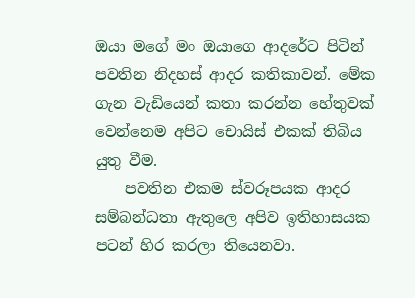ඔයා මගේ මං ඔයාගෙ ආදරේට පිටින් පවතින නිදහස් ආදර කතිකාවන්. මේක ගැන වැඩියෙන් කතා කරන්න හේතුවක් වෙන්නෙම අපිට චොයිස් එකක් තිබිය යුතු වීම.
    පවතින එකම ස්වරූපයක ආදර සම්බන්ධතා ඇතුලෙ අපිව ඉතිහාසයක පටන් හිර කරලා තියෙනවා.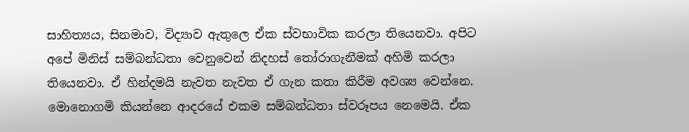සාහිත්‍යය, සිනමාව, විද්‍යාව ඇතුලෙ ඒක ස්වභාවික කරලා තියෙනවා. අපිට අපේ මිනිස් සම්බන්ධතා වෙනුවෙන් නිදහස් තෝරාගැනීමක් අහිමි කරලා තියෙනවා. ඒ හින්දමයි නැවත නැවත ඒ ගැන කතා කිරීම අවශ්‍ය වෙන්නෙ. මොනොගමි කියන්නෙ ආදරයේ එකම සම්බන්ධතා ස්වරූපය නෙමෙයි. ඒක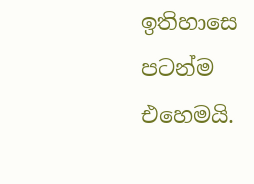ඉතිහාසෙ පටන්ම එහෙමයි.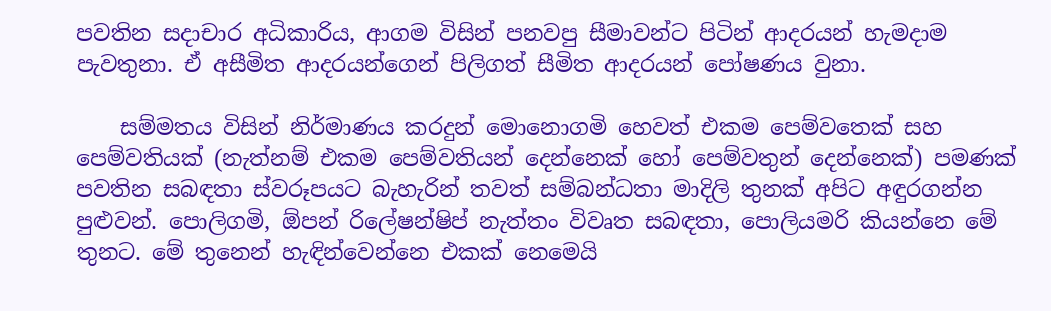පවතින සදාචාර අධිකාරිය, ආගම විසින් පනවපු සීමාවන්ට පිටින් ආදරයන් හැමදාම පැවතුනා. ඒ අසීමිත ආදරයන්ගෙන් පිලිගත් සීමිත ආදරයන් පෝෂණය වුනා.

    සම්මතය විසින් නිර්මාණය කරදුන් මොනොගමි හෙවත් එකම පෙම්වතෙක් සහ පෙම්වතියක් (නැත්නම් එකම පෙම්වතියන් දෙන්නෙක් හෝ පෙම්වතුන් දෙන්නෙක්) පමණක් පවතින සබඳතා ස්වරූපයට බැහැරින් තවත් සම්බන්ධතා මාදිලි තුනක් අපිට අඳුරගන්න පුළුවන්. පොලිගමි, ඕපන් රිලේෂන්ෂිප් නැත්තං විවෘත සබඳතා, පොලියමරි කියන්නෙ මේ තුනට. මේ තුනෙන් හැඳින්වෙන්නෙ එකක් නෙමෙයි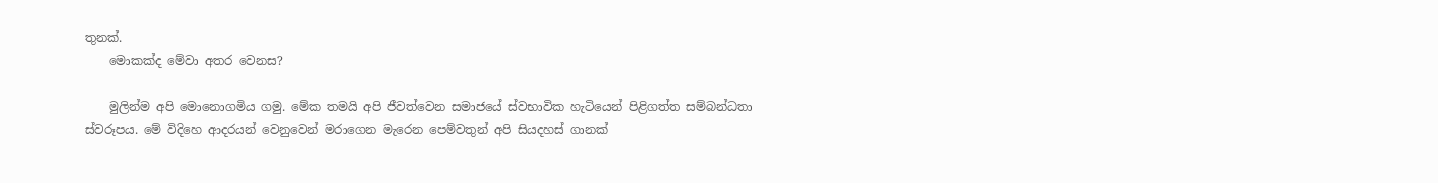තුනක්.
    මොකක්ද මේවා අතර වෙනස?

    මුලින්ම අපි මොනොගමිය ගමු. මේක තමයි අපි ජීවත්වෙන සමාජයේ ස්වභාවික හැටියෙන් පිළිගත්ත සම්බන්ධතා ස්වරූපය. මේ විදිහෙ ආදරයන් වෙනුවෙන් මරාගෙන මැරෙන පෙම්වතුන් අපි සියදහස් ගානක්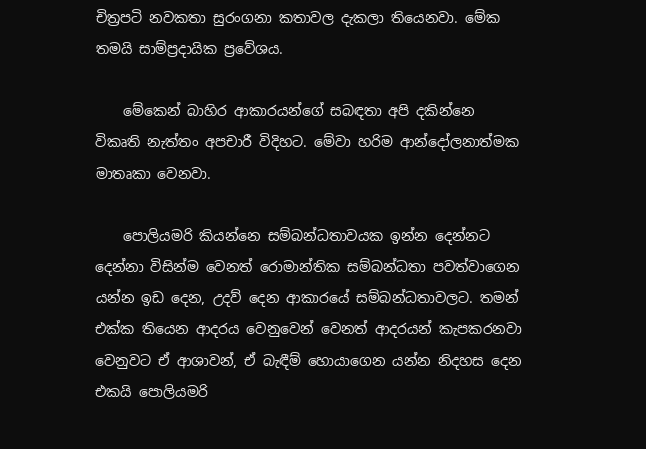චිත්‍රපටි නවකතා සුරංගනා කතාවල දැකලා තියෙනවා. මේක තමයි සාම්ප්‍රදායික ප්‍රවේශය.

    මේකෙන් බාහිර ආකාරයන්ගේ සබඳතා අපි දකින්නෙ විකෘති නැත්තං අපචාරී විදිහට. මේවා හරිම ආන්දෝලනාත්මක මාතෘකා වෙනවා.

    පොලියමරි කියන්නෙ සම්බන්ධතාවයක ඉන්න දෙන්නට දෙන්නා විසින්ම වෙනත් රොමාන්තික සම්බන්ධතා පවත්වාගෙන යන්න ඉඩ දෙන, උදව් දෙන ආකාරයේ සම්බන්ධතාවලට. තමන් එක්ක තියෙන ආදරය වෙනුවෙන් වෙනත් ආදරයන් කැපකරනවා වෙනුවට ඒ ආශාවන්, ඒ බැඳීම් හොයාගෙන යන්න නිදහස දෙන එකයි පොලියමරි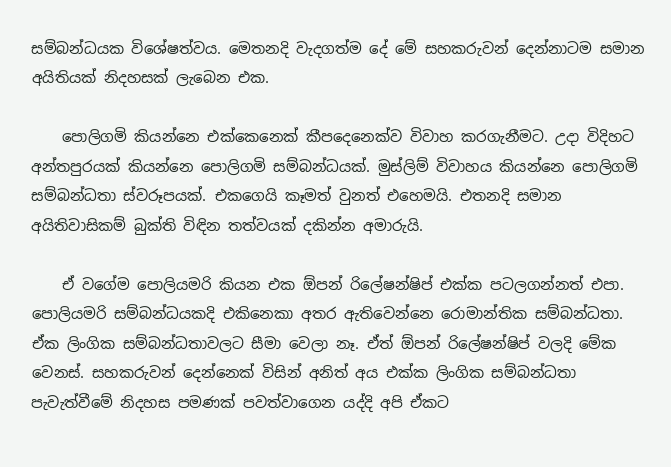සම්බන්ධයක විශේෂත්වය. මෙතනදි වැදගත්ම දේ මේ සහකරුවන් දෙන්නාටම සමාන අයිතියක් නිදහසක් ලැබෙන එක.

    පොලිගමි කියන්නෙ එක්කෙනෙක් කීපදෙනෙක්ව විවාහ කරගැනීමට. උදා විදිහට අන්තපුරයක් කියන්නෙ පොලිගමි සම්බන්ධයක්. මුස්ලිම් විවාහය කියන්නෙ පොලිගමි සම්බන්ධතා ස්වරූපයක්. එකගෙයි කෑමත් වුනත් එහෙමයි. එතනදි සමාන අයිතිවාසිකම් බුක්ති විඳින තත්වයක් දකින්න අමාරුයි.

    ඒ වගේම පොලියමරි කියන එක ඕපන් රිලේෂන්ෂිප් එක්ක පටලගන්නත් එපා. පොලියමරි සම්බන්ධයකදි එකිනෙකා අතර ඇතිවෙන්නෙ රොමාන්තික සම්බන්ධතා. ඒක ලිංගික සම්බන්ධතාවලට සීමා වෙලා නෑ. ඒත් ඕපන් රිලේෂන්ෂිප් වලදි මේක වෙනස්. සහකරුවන් දෙන්නෙක් විසින් අනිත් අය එක්ක ලිංගික සම්බන්ධතා පැවැත්වීමේ නිදහස පමණක් පවත්වාගෙන යද්දි අපි ඒකට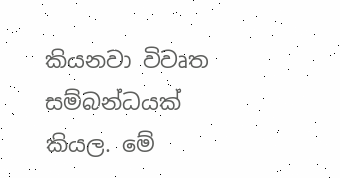කියනවා විවෘත සම්බන්ධයක් කියල. මේ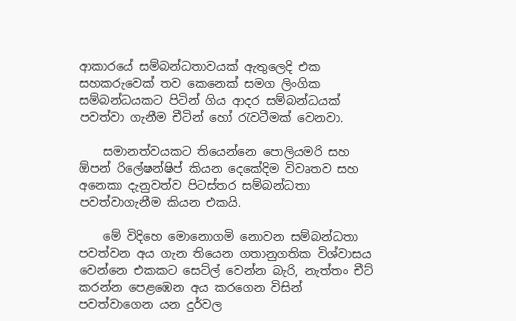ආකාරයේ සම්බන්ධතාවයක් ඇතුලෙදි එක සහකරුවෙක් තව කෙනෙක් සමග ලිංගික සම්බන්ධයකට පිටින් ගිය ආදර සම්බන්ධයක් පවත්වා ගැනීම චීටින් හෝ රැවටීමක් වෙනවා.

    සමානත්වයකට තියෙන්නෙ පොලියමරි සහ ඕපන් රිලේෂන්ෂිප් කියන දෙකේදිම විවෘතව සහ අනෙකා දැනුවත්ව පිටස්තර සම්බන්ධතා පවත්වාගැනීම කියන එකයි.

    මේ විදිහෙ මොනොගමි නොවන සම්බන්ධතා පවත්වන අය ගැන තියෙන ගතානුගතික විශ්වාසය වෙන්නෙ එකකට සෙට්ල් වෙන්න බැරි, නැත්තං චීට් කරන්න පෙළඹෙන අය කරගෙන විසින් පවත්වාගෙන යන දුර්වල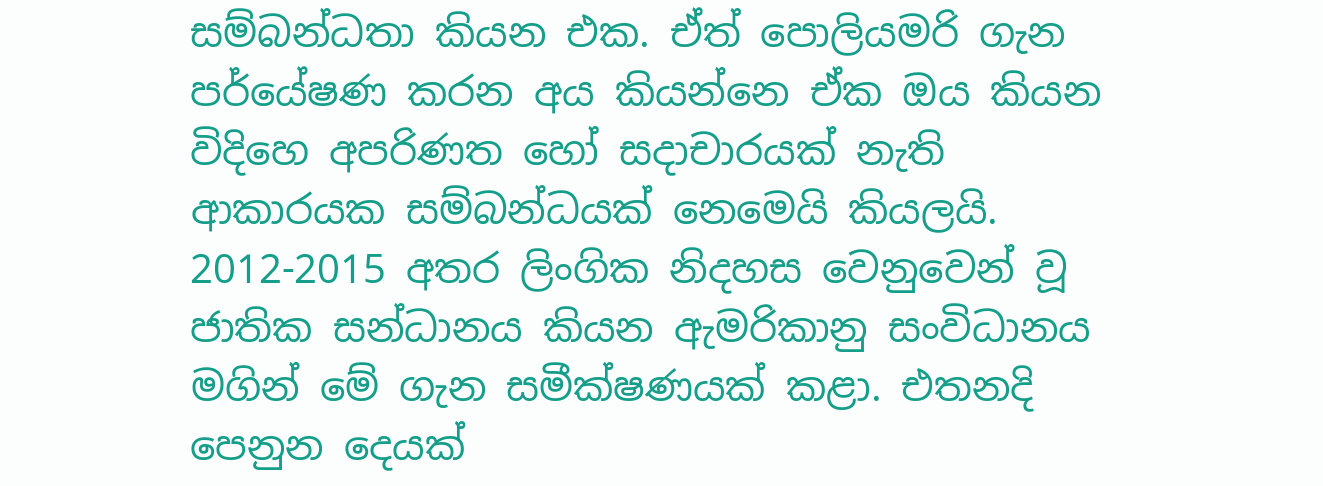සම්බන්ධතා කියන එක. ඒත් පොලියමරි ගැන පර්යේෂණ කරන අය කියන්නෙ ඒක ඔය කියන විදිහෙ අපරිණත හෝ සදාචාරයක් නැති ආකාරයක සම්බන්ධයක් නෙමෙයි කියලයි. 2012-2015 අතර ලිංගික නිදහස වෙනුවෙන් වූ ජාතික සන්ධානය කියන ඇමරිකානු සංවිධානය මගින් මේ ගැන සමීක්ෂණයක් කළා. එතනදි පෙනුන දෙයක්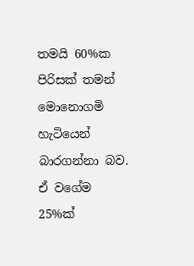තමයි 60%ක පිරිසක් තමන් මොනොගමි හැටියෙන් බාරගන්නා බව. ඒ වගේම 25%ක්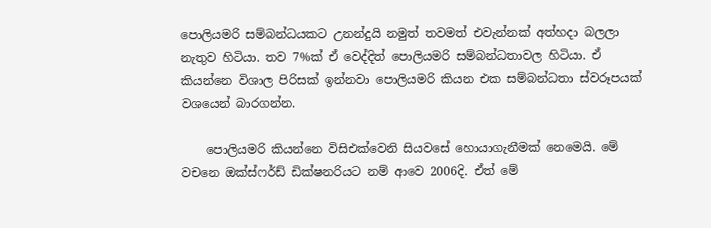පොලියමරි සම්බන්ධයකට උනන්දුයි නමුත් තවමත් එවැන්නක් අත්හදා බලලා නැතුව හිටියා. තව 7%ක් ඒ වෙද්දිත් පොලියමරි සම්බන්ධතාවල හිටියා. ඒ කියන්නෙ විශාල පිරිසක් ඉන්නවා පොලියමරි කියන එක සම්බන්ධතා ස්වරූපයක් වශයෙන් බාරගන්න.

    පොලියමරි කියන්නෙ විසිඑක්වෙනි සියවසේ හොයාගැනීමක් නෙමෙයි. මේ වචනෙ ඔක්ස්ෆර්ඩ් ඩික්ෂනරියට නම් ආවෙ 2006දි. ඒත් මේ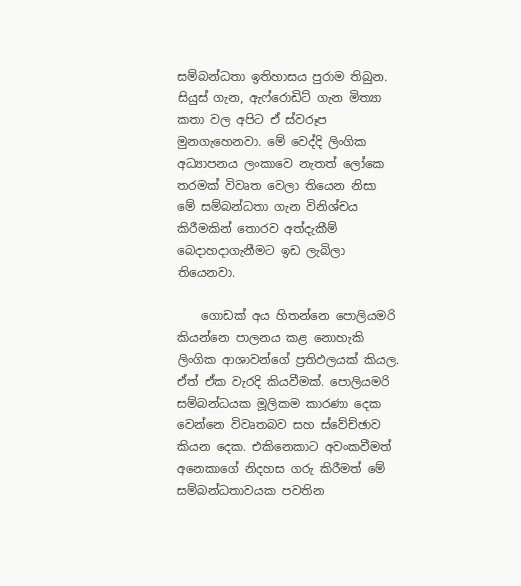සම්බන්ධතා ඉතිහාසය පුරාම තිබුන. සියුස් ගැන, ඇෆ්රොඩිට් ගැන මිත්‍යා කතා වල අපිට ඒ ස්වරූප මුනගැහෙනවා. මේ වෙද්දි ලිංගික අධ්‍යාපනය ලංකාවෙ නැතත් ලෝකෙ තරමක් විවෘත වෙලා තියෙන නිසා මේ සම්බන්ධතා ගැන විනිශ්චය කිරීමකින් තොරව අත්දැකීම් බෙදාහදාගැනීමට ඉඩ ලැබිලා තියෙනවා.

    ගොඩක් අය හිතන්නෙ පොලියමරි කියන්නෙ පාලනය කළ නොහැකි ලිංගික ආශාවන්ගේ ප්‍රතිඵලයක් කියල. ඒත් ඒක වැරදි කියවීමක්. පොලියමරි සම්බන්ධයක මූලිකම කාරණා දෙක වෙන්නෙ විවෘතබව සහ ස්වේච්ඡාව කියන දෙක. එකිනෙකාට අවංකවීමත් අනෙකාගේ නිදහස ගරු කිරීමත් මේ සම්බන්ධතාවයක පවතින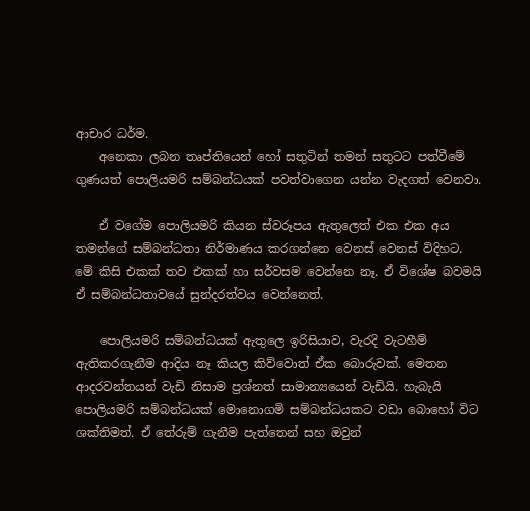ආචාර ධර්ම.
    අනෙකා ලබන තෘප්තියෙන් හෝ සතුටින් තමන් සතුටට පත්වීමේ ගුණයත් පොලියමරි සම්බන්ධයක් පවත්වාගෙන යන්න වැදගත් වෙනවා.

    ඒ වගේම පොලියමරි කියන ස්වරූපය ඇතුලෙත් එක එක අය තමන්ගේ සම්බන්ධතා නිර්මාණය කරගන්නෙ වෙනස් වෙනස් විදිහට. මේ කිසි එකක් තව එකක් හා සර්වසම වෙන්නෙ නෑ. ඒ විශේෂ බවමයි ඒ සම්බන්ධතාවයේ සුන්දරත්වය වෙන්නෙත්.

    පොලියමරි සම්බන්ධයක් ඇතුලෙ ඉරිසියාව, වැරදි වැටහීම් ඇතිකරගැනීම ආදිය නෑ කියල කිව්වොත් ඒක බොරුවක්. මෙතන ආදරවන්තයන් වැඩි නිසාම ප්‍රශ්නත් සාමාන්‍යයෙන් වැඩියි. හැබැයි පොලියමරි සම්බන්ධයක් මොනොගමි සම්බන්ධයකට වඩා බොහෝ විට ශක්තිමත්. ඒ තේරුම් ගැනීම පැත්තෙන් සහ ඔවුන්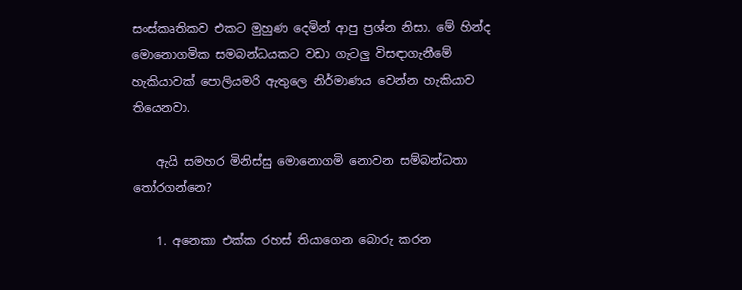සංස්කෘතිකව එකට මුහුණ දෙමින් ආපු ප්‍රශ්න නිසා. මේ හින්ද මොනොගමික සමබන්ධයකට වඩා ගැටලු විසඳාගැනීමේ හැකියාවක් පොලියමරි ඇතුලෙ නිර්මාණය වෙන්න හැකියාව තියෙනවා.

    ඇයි සමහර මිනිස්සු මොනොගමි නොවන සම්බන්ධතා තෝරගන්නෙ?

    1. අනෙකා එක්ක රහස් තියාගෙන බොරු කරන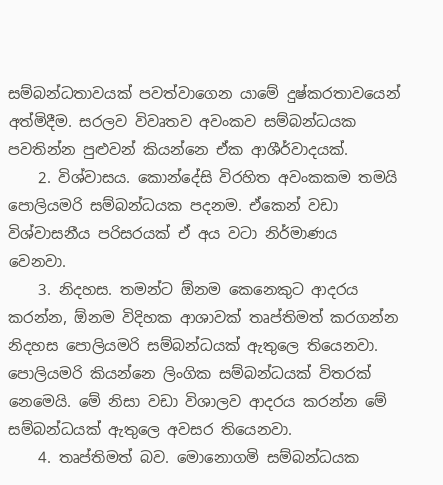සම්බන්ධතාවයක් පවත්වාගෙන යාමේ දුෂ්කරතාවයෙන් අත්මිදීම. සරලව විවෘතව අවංකව සම්බන්ධයක පවතින්න පුළුවන් කියන්නෙ ඒක ආශීර්වාදයක්.
    2. විශ්වාසය. කොන්දේසි විරහිත අවංකකම තමයි පොලියමරි සම්බන්ධයක පදනම. ඒකෙන් වඩා විශ්වාසනීය පරිසරයක් ඒ අය වටා නිර්මාණය වෙනවා.
    3. නිදහස. තමන්ට ඕනම කෙනෙකුට ආදරය කරන්න, ඕනම විදිහක ආශාවක් තෘප්තිමත් කරගන්න නිදහස පොලියමරි සම්බන්ධයක් ඇතුලෙ තියෙනවා. පොලියමරි කියන්නෙ ලිංගික සම්බන්ධයක් විතරක් නෙමෙයි. මේ නිසා වඩා විශාලව ආදරය කරන්න මේ සම්බන්ධයක් ඇතුලෙ අවසර තියෙනවා.
    4. තෘප්තිමත් බව. මොනොගමි සම්බන්ධයක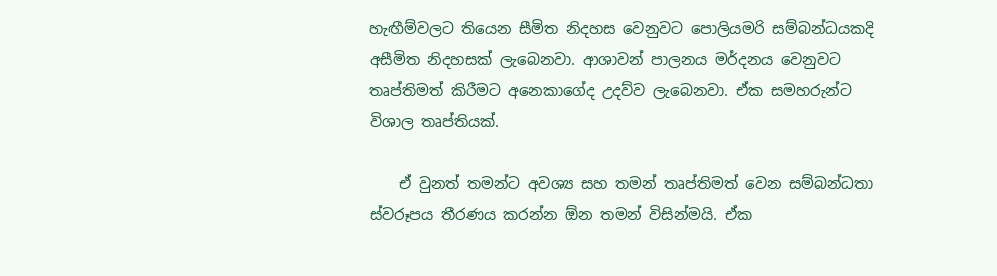හැඟීම්වලට තියෙන සීමිත නිදහස වෙනුවට පොලියමරි සම්බන්ධයකදි අසීමිත නිදහසක් ලැබෙනවා. ආශාවන් පාලනය මර්දනය වෙනුවට තෘප්තිමත් කිරීමට අනෙකාගේද උදව්ව ලැබෙනවා. ඒක සමහරුන්ට විශාල තෘප්තියක්.

    ඒ වුනත් තමන්ට අවශ්‍ය සහ තමන් තෘප්තිමත් වෙන සම්බන්ධතා ස්වරූපය තීරණය කරන්න ඕන තමන් විසින්මයි. ඒක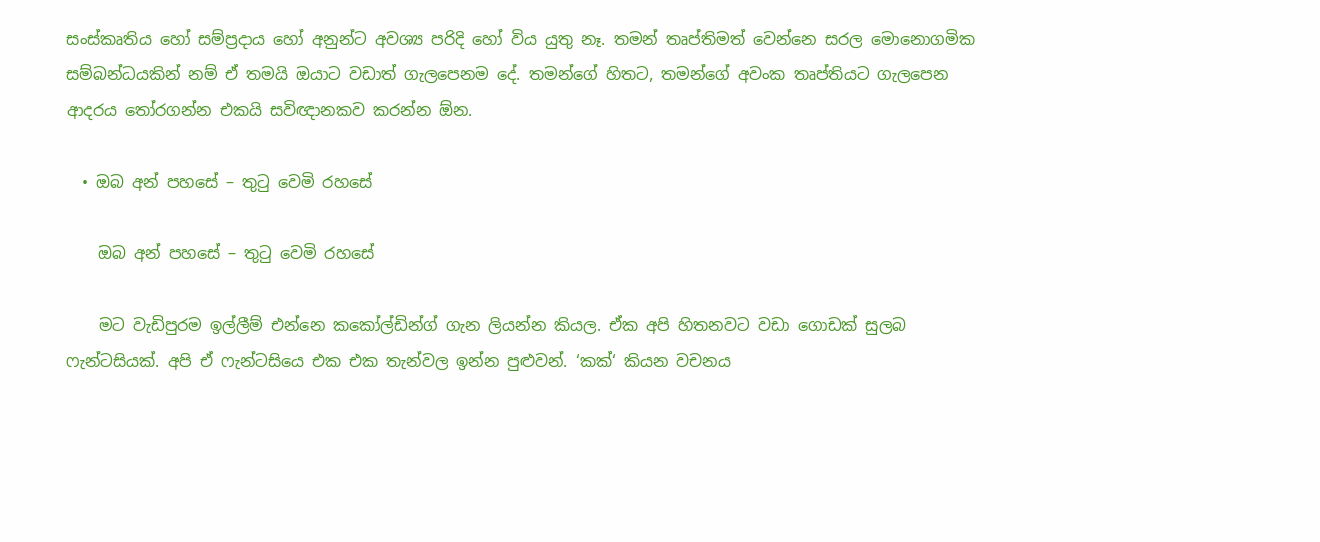සංස්කෘතිය හෝ සම්ප්‍රදාය හෝ අනුන්ට අවශ්‍ය පරිදි හෝ විය යුතු නෑ. තමන් තෘප්තිමත් වෙන්නෙ සරල මොනොගමික සම්බන්ධයකින් නම් ඒ තමයි ඔයාට වඩාත් ගැලපෙනම දේ. තමන්ගේ හිතට, තමන්ගේ අවංක තෘප්තියට ගැලපෙන ආදරය තෝරගන්න එකයි සවිඥානකව කරන්න ඕන.

  • ඔබ අන් පහසේ – තුටු වෙමි රහසේ

    ඔබ අන් පහසේ – තුටු වෙමි රහසේ

    මට වැඩිපුරම ඉල්ලීම් එන්නෙ කකෝල්ඩින්ග් ගැන ලියන්න කියල. ඒක අපි හිතනවට වඩා ගොඩක් සුලබ ෆැන්ටසියක්. අපි ඒ ෆැන්ටසියෙ එක එක තැන්වල ඉන්න පුළුවන්. ‘කක්‘ කියන වචනය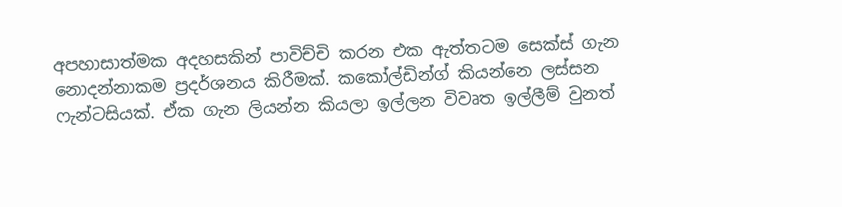අපහාසාත්මක අදහසකින් පාවිච්චි කරන එක ඇත්තටම සෙක්ස් ගැන නොදන්නාකම ප්‍රදර්ශනය කිරීමක්. කකෝල්ඩින්ග් කියන්නෙ ලස්සන ෆැන්ටසියක්. ඒක ගැන ලියන්න කියලා ඉල්ලන විවෘත ඉල්ලීම් වුනත්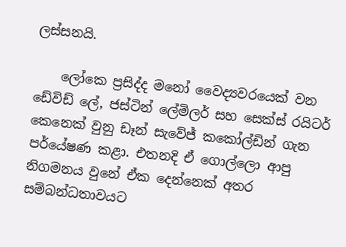ලස්සනයි.

    ලෝකෙ ප්‍රසිද්ද මනෝ වෛද්‍යවරයෙක් වන ඩේවිඩ් ලේ, ජස්ටින් ලේමිලර් සහ සෙක්ස් රයිටර් කෙනෙක් වුනු ඩෑන් සැවේජ් කකෝල්ඩින් ගැන පර්යේෂණ කළා. එතනදි ඒ ගොල්ලො ආපු නිගමනය වුනේ ඒක දෙන්නෙක් අතර සම්බන්ධතාවයට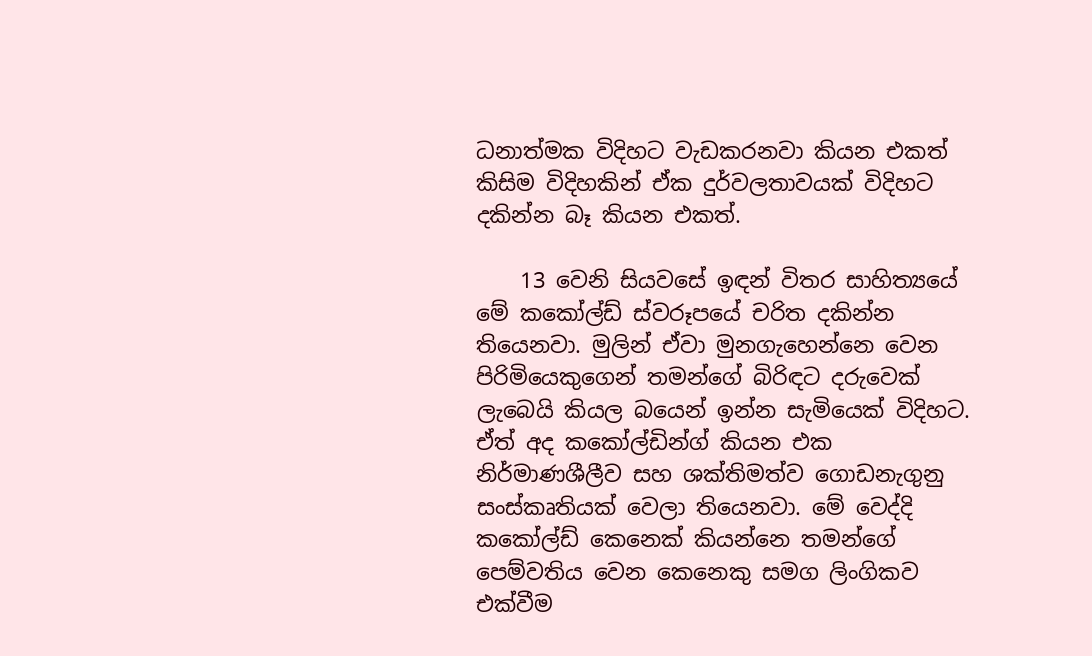ධනාත්මක විදිහට වැඩකරනවා කියන එකත් කිසිම විදිහකින් ඒක දුර්වලතාවයක් විදිහට දකින්න බෑ කියන එකත්.

    13 වෙනි සියවසේ ඉඳන් විතර සාහිත්‍යයේ මේ කකෝල්ඩ් ස්වරූපයේ චරිත දකින්න තියෙනවා. මුලින් ඒවා මුනගැහෙන්නෙ වෙන පිරිමියෙකුගෙන් තමන්ගේ බිරිඳට දරුවෙක් ලැබෙයි කියල බයෙන් ඉන්න සැමියෙක් විදිහට. ඒත් අද කකෝල්ඩින්ග් කියන එක නිර්මාණශීලීව සහ ශක්තිමත්ව ගොඩනැගුනු සංස්කෘතියක් වෙලා තියෙනවා. මේ වෙද්දි කකෝල්ඩ් කෙනෙක් කියන්නෙ තමන්ගේ පෙම්වතිය වෙන කෙනෙකු සමග ලිංගිකව එක්වීම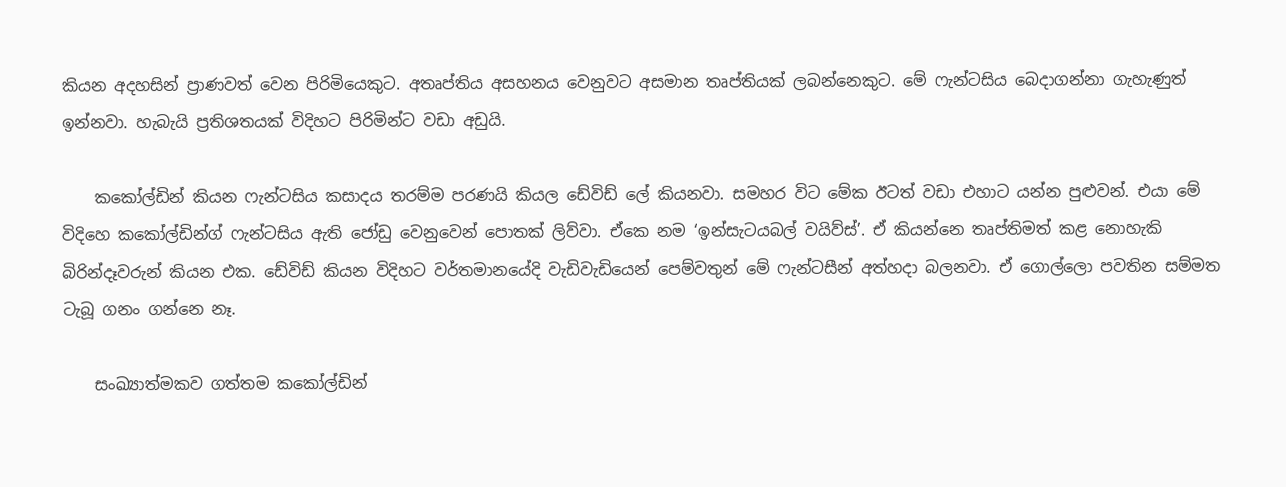කියන අදහසින් ප්‍රාණවත් වෙන පිරිමියෙකුට. අතෘප්තිය අසහනය වෙනුවට අසමාන තෘප්තියක් ලබන්නෙකුට. මේ ෆැන්ටසිය බෙදාගන්නා ගැහැණුත් ඉන්නවා. හැබැයි ප්‍රතිශතයක් විදිහට පිරිමින්ට වඩා අඩුයි.

    කකෝල්ඩින් කියන ෆැන්ටසිය කසාදය තරම්ම පරණයි කියල ඩේවිඩ් ලේ කියනවා. සමහර විට මේක ඊටත් වඩා එහාට යන්න පුළුවන්. එයා මේ විදිහෙ කකෝල්ඩින්ග් ෆැන්ටසිය ඇති ජෝඩු වෙනුවෙන් පොතක් ලිව්වා. ඒකෙ නම ‘ඉන්සැටයබල් වයිව්ස්’. ඒ කියන්නෙ තෘප්තිමත් කළ නොහැකි බිරින්දෑවරුන් කියන එක. ඩේවිඩ් කියන විදිහට වර්තමානයේදි වැඩිවැඩියෙන් පෙම්වතුන් මේ ෆැන්ටසීන් අත්හදා බලනවා. ඒ ගොල්ලො පවතින සම්මත ටැබූ ගනං ගන්නෙ නෑ.

    සංඛ්‍යාත්මකව ගත්තම කකෝල්ඩින්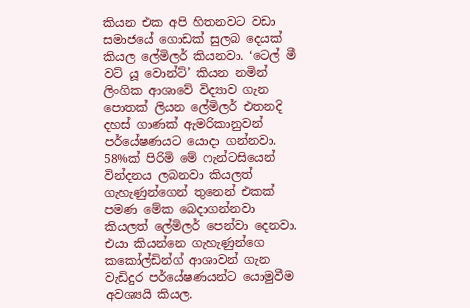කියන එක අපි හිතනවට වඩා සමාජයේ ගොඩක් සුලබ දෙයක් කියල ලේමිලර් කියනවා. ‘ටෙල් මී වට් යූ වොන්ට්’ කියන නමින් ලිංගික ආශාවේ විද්‍යාව ගැන පොතක් ලියන ලේමිලර් එතනදි දහස් ගාණක් ඇමරිකානුවන් පර්යේෂණයට යොදා ගන්නවා. 58%ක් පිරිමි මේ ෆැන්ටසියෙන් වින්දනය ලබනවා කියලත් ගැහැණුන්ගෙන් තුනෙන් එකක් පමණ මේක බෙදාගන්නවා කියලත් ලේමිලර් පෙන්වා දෙනවා. එයා කියන්නෙ ගැහැණුන්ගෙ කකෝල්ඩින්ග් ආශාවන් ගැන වැඩිදුර පර්යේෂණයන්ට යොමුවීම අවශ්‍යයි කියල.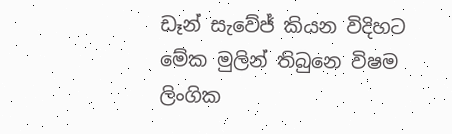ඩෑන් සැවේජ් කියන විදිහට මේක මුලින් තිබුනෙ විෂම ලිංගික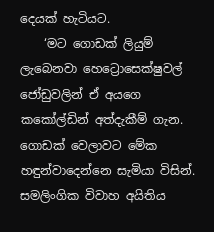දෙයක් හැටියට.
    ‘මට ගොඩක් ලියුම් ලැබෙනවා හෙට්‍රොසෙක්ෂුවල් ජෝඩුවලින් ඒ අයගෙ කකෝල්ඩින් අත්දැකීම් ගැන. ගොඩක් වෙලාවට මේක හඳුන්වාදෙන්නෙ සැමියා විසින්. සමලිංගික විවාහ අයිතිය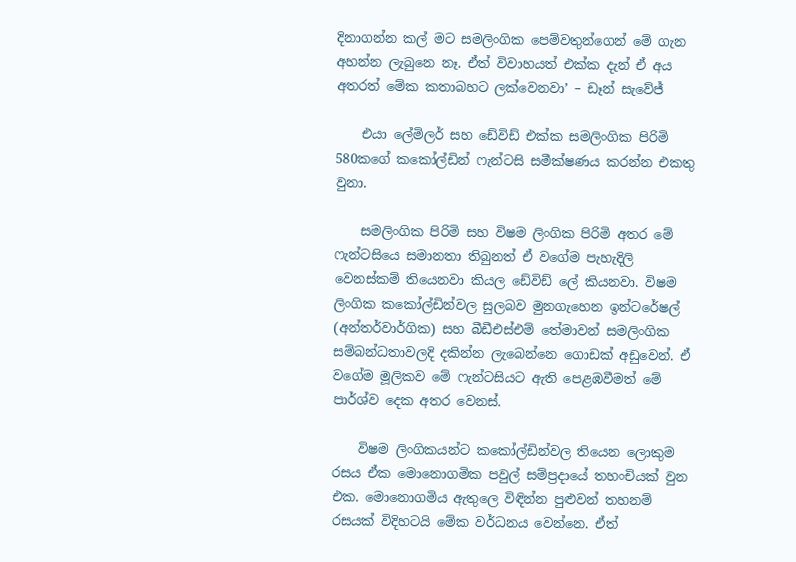දිනාගන්න කල් මට සමලිංගික පෙම්වතුන්ගෙන් මේ ගැන අහන්න ලැබුනෙ නෑ. ඒත් විවාහයත් එක්ක දැන් ඒ අය අතරත් මේක කතාබහට ලක්වෙනවා’ – ඩෑන් සැවේජ්

    එයා ලේමිලර් සහ ඩේවිඩ් එක්ක සමලිංගික පිරිමි 580කගේ කකෝල්ඩින් ෆැන්ටසි සමීක්ෂණය කරන්න එකතු වුනා.

    සමලිංගික පිරිමි සහ විෂම ලිංගික පිරිමි අතර මේ ෆැන්ටසියෙ සමානතා තිබුනත් ඒ වගේම පැහැදිලි වෙනස්කම් තියෙනවා කියල ඩේවිඩ් ලේ කියනවා. විෂම ලිංගික කකෝල්ඩින්වල සුලබව මුනගැහෙන ඉන්ටරේෂල් (අන්තර්වාර්ගික) සහ බීඩීඑස්එම් තේමාවන් සමලිංගික සම්බන්ධතාවලදි දකින්න ලැබෙන්නෙ ගොඩක් අඩුවෙන්. ඒ වගේම මූලිකව මේ ෆැන්ටසියට ඇති පෙළඹවීමත් මේ පාර්ශ්ව දෙක අතර වෙනස්.

    විෂම ලිංගිකයන්ට කකෝල්ඩින්වල තියෙන ලොකුම රසය ඒක මොනොගමික පවුල් සම්ප්‍රදායේ තහංචියක් වුන එක. මොනොගමිය ඇතුලෙ විඳින්න පුළුවන් තහනම් රසයක් විදිහටයි මේක වර්ධනය වෙන්නෙ. ඒත්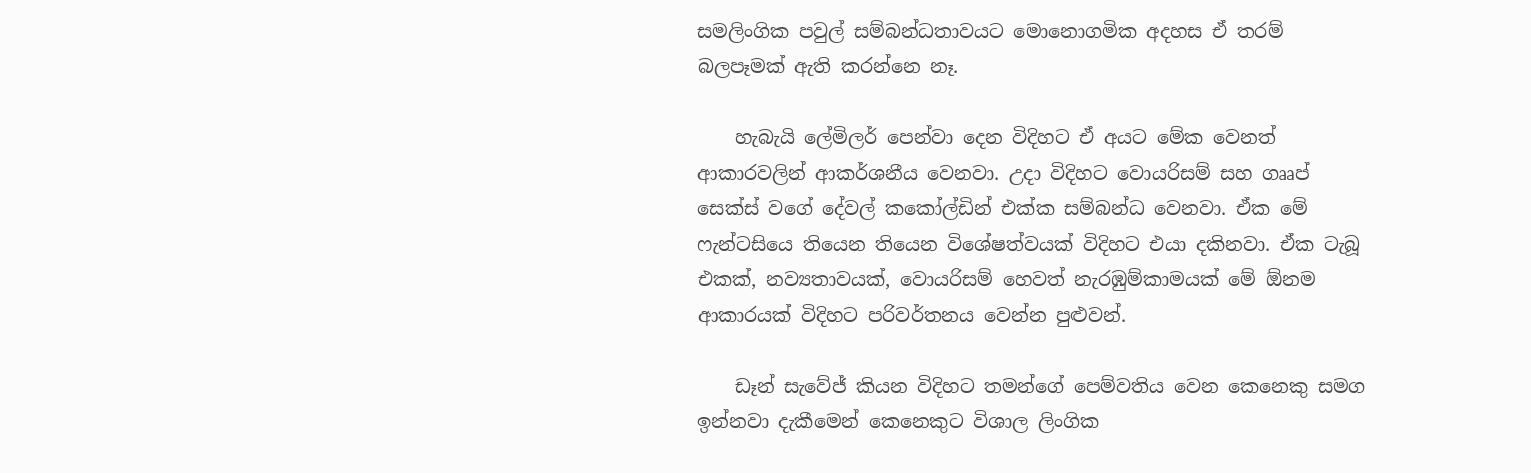සමලිංගික පවුල් සම්බන්ධතාවයට මොනොගමික අදහස ඒ තරම් බලපෑමක් ඇති කරන්නෙ නෑ.

    හැබැයි ලේමිලර් පෙන්වා දෙන විදිහට ඒ අයට මේක වෙනත් ආකාරවලින් ආකර්ශනීය වෙනවා. උදා විදිහට වොයරිසම් සහ ගෲප් සෙක්ස් වගේ දේවල් කකෝල්ඩින් එක්ක සම්බන්ධ වෙනවා. ඒක මේ ෆැන්ටසියෙ තියෙන තියෙන විශේෂත්වයක් විදිහට එයා දකිනවා. ඒක ටැබූ එකක්, නව්‍යතාවයක්, වොයරිසම් හෙවත් නැරඹුම්කාමයක් මේ ඕනම ආකාරයක් විදිහට පරිවර්තනය වෙන්න පුළුවන්.

    ඩෑන් සැවේජ් කියන විදිහට තමන්ගේ පෙම්වතිය වෙන කෙනෙකු සමග ඉන්නවා දැකීමෙන් කෙනෙකුට විශාල ලිංගික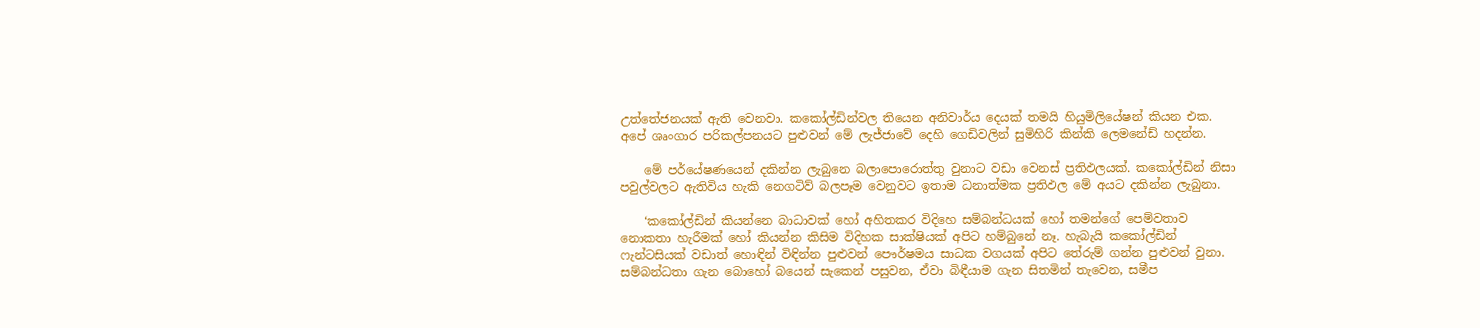උත්තේජනයක් ඇති වෙනවා. කකෝල්ඩින්වල තියෙන අනිවාර්ය දෙයක් තමයි හියුමිලියේෂන් කියන එක. අපේ ශෘංගාර පරිකල්පනයට පුළුවන් මේ ලැජ්ජාවේ දෙහි ගෙඩිවලින් සුමිහිරි කින්කි ලෙමනේඩ් හදන්න.

    මේ පර්යේෂණයෙන් දකින්න ලැබුනෙ බලාපොරොත්තු වුනාට වඩා වෙනස් ප්‍රතිඵලයක්. කකෝල්ඩින් නිසා පවුල්වලට ඇතිවිය හැකි නෙගටිව් බලපෑම වෙනුවට ඉතාම ධනාත්මක ප්‍රතිඵල මේ අයට දකින්න ලැබුනා.

    ‘කකෝල්ඩින් කියන්නෙ බාධාවක් හෝ අහිතකර විදිහෙ සම්බන්ධයක් හෝ තමන්ගේ පෙම්වතාව නොකතා හැරීමක් හෝ කියන්න කිසිම විදිහක සාක්ෂියක් අපිට හම්බුනේ නෑ. හැබැයි කකෝල්ඩින් ෆැන්ටසියක් වඩාත් හොඳින් විඳින්න පුළුවන් පෞර්ෂමය සාධක වගයක් අපිට තේරුම් ගන්න පුළුවන් වුනා. සම්බන්ධතා ගැන බොහෝ බයෙන් සැකෙන් පසුවන, ඒවා බිඳීයාම ගැන සිතමින් තැවෙන, සමීප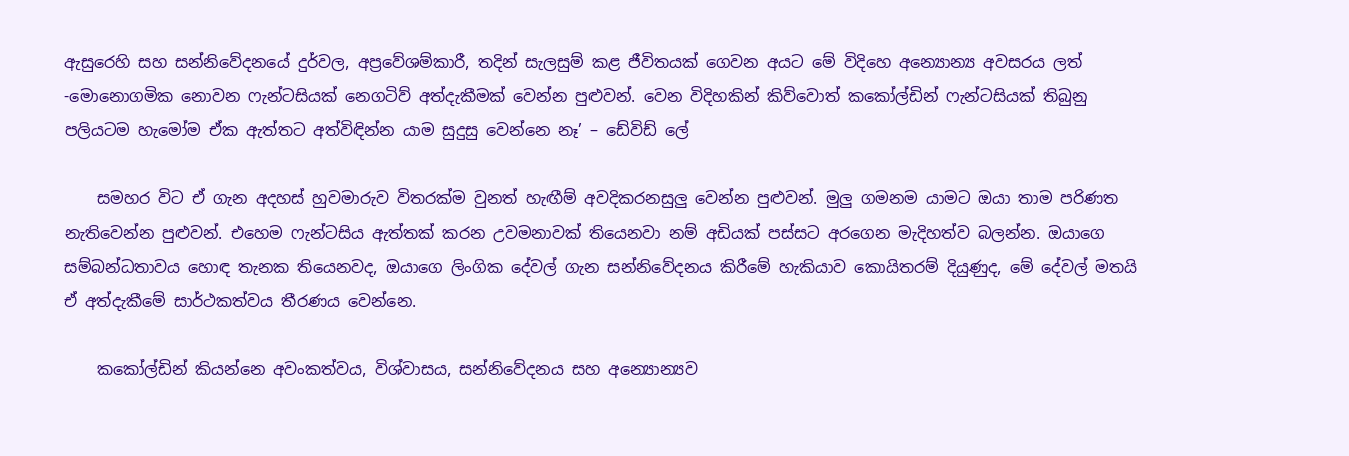ඇසුරෙහි සහ සන්නිවේදනයේ දුර්වල, අප්‍රවේශම්කාරී, තදින් සැලසුම් කළ ජීවිතයක් ගෙවන අයට මේ විදිහෙ අන්‍යොන්‍ය අවසරය ලත් -මොනොගමික නොවන ෆැන්ටසියක් නෙගටිව් අත්දැකීමක් වෙන්න පුළුවන්. වෙන විදිහකින් කිව්වොත් කකෝල්ඩින් ෆැන්ටසියක් තිබුනු පලියටම හැමෝම ඒක ඇත්තට අත්විඳින්න යාම සුදුසු වෙන්නෙ නෑ’ – ඩේවිඩ් ලේ

    සමහර විට ඒ ගැන අදහස් හුවමාරුව විතරක්ම වුනත් හැඟීම් අවදිකරනසුලු වෙන්න පුළුවන්. මුලු ගමනම යාමට ඔයා තාම පරිණත නැතිවෙන්න පුළුවන්. එහෙම ෆැන්ටසිය ඇත්තක් කරන උවමනාවක් තියෙනවා නම් අඩියක් පස්සට අරගෙන මැදිහත්ව බලන්න. ඔයාගෙ සම්බන්ධතාවය හොඳ තැනක තියෙනවද, ඔයාගෙ ලිංගික දේවල් ගැන සන්නිවේදනය කිරීමේ හැකියාව කොයිතරම් දියුණුද, මේ දේවල් මතයි ඒ අත්දැකීමේ සාර්ථකත්වය තීරණය වෙන්නෙ.

    කකෝල්ඩින් කියන්නෙ අවංකත්වය, විශ්වාසය, සන්නිවේදනය සහ අන්‍යොන්‍යව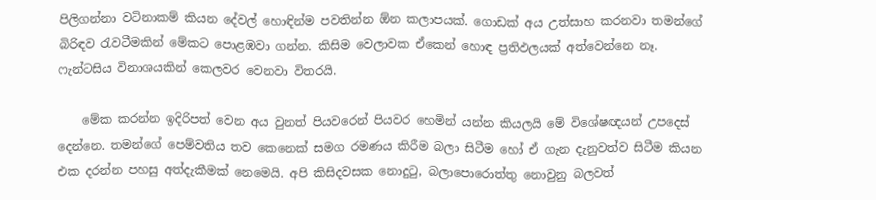පිලිගන්නා වටිනාකම් කියන දේවල් හොඳින්ම පවතින්න ඕන කලාපයක්. ගොඩක් අය උත්සාහ කරනවා තමන්ගේ බිරිඳව රැවටීමකින් මේකට පොළඹවා ගන්න. කිසිම වෙලාවක ඒකෙන් හොඳ ප්‍රතිඵලයක් අත්වෙන්නෙ නෑ. ෆැන්ටසිය විනාශයකින් කෙලවර වෙනවා විතරයි.

    මේක කරන්න ඉදිරිපත් වෙන අය වුනත් පියවරෙන් පියවර හෙමින් යන්න කියලයි මේ විශේෂඥයන් උපදෙස් දෙන්නෙ. තමන්ගේ පෙම්වතිය තව කෙනෙක් සමග රමණය කිරීම බලා සිටීම හෝ ඒ ගැන දැනුවත්ව සිටීම කියන එක දරන්න පහසු අත්දැකීමක් නෙමෙයි. අපි කිසිදවසක නොදුටු, බලාපොරොත්තු නොවුනු බලවත්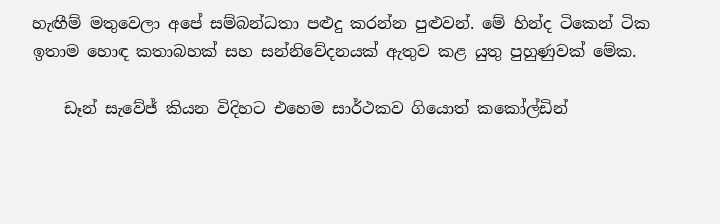හැඟීම් මතුවෙලා අපේ සම්බන්ධතා පළුදු කරන්න පුළුවන්. මේ හින්ද ටිකෙන් ටික ඉතාම හොඳ කතාබහක් සහ සන්නිවේදනයක් ඇතුව කළ යුතු පුහුණුවක් මේක.

    ඩෑන් සැවේජ් කියන විදිහට එහෙම සාර්ථකව ගියොත් කකෝල්ඩින්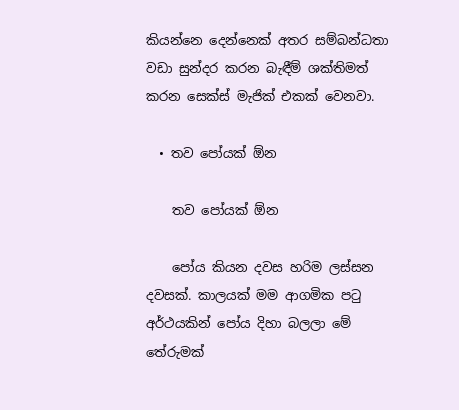කියන්නෙ දෙන්නෙක් අතර සම්බන්ධතා වඩා සුන්දර කරන බැඳීම් ශක්තිමත් කරන සෙක්ස් මැජික් එකක් වෙනවා.

  • තව පෝයක් ඕන

    තව පෝයක් ඕන

    පෝය කියන දවස හරිම ලස්සන දවසක්. කාලයක් මම ආගමික පටු අර්ථයකින් පෝය දිහා බලලා මේ තේරුමක්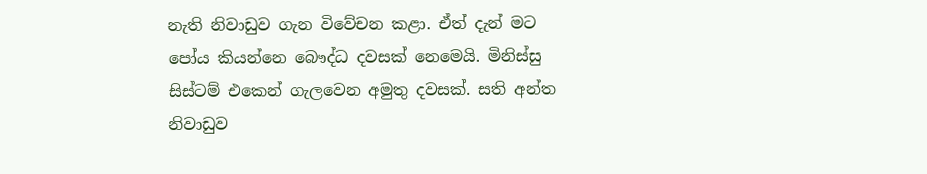නැති නිවාඩුව ගැන විවේචන කළා. ඒත් දැන් මට පෝය කියන්නෙ බෞද්ධ දවසක් නෙමෙයි. මිනිස්සු සිස්ටම් එකෙන් ගැලවෙන අමුතු දවසක්. සති අන්ත නිවාඩුව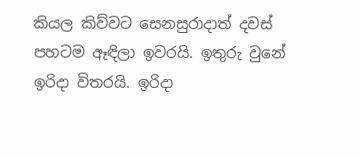කියල කිව්වට සෙනසුරාදාත් දවස් පහටම ඈඳිලා ඉවරයි. ඉතුරු වුනේ ඉරිදා විතරයි. ඉරිදා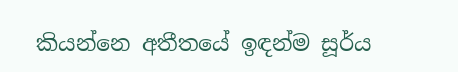කියන්නෙ අතීතයේ ඉඳන්ම සූර්ය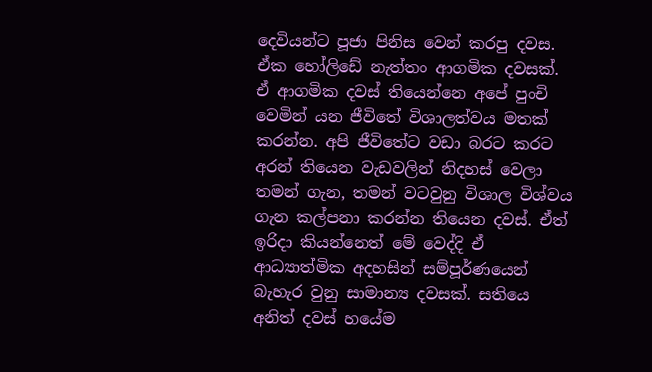දෙවියන්ට පූජා පිනිස වෙන් කරපු දවස. ඒක හෝලිඩේ නැත්තං ආගමික දවසක්. ඒ ආගමික දවස් තියෙන්නෙ අපේ පුංචි වෙමින් යන ජීවිතේ විශාලත්වය මතක් කරන්න. අපි ජීවිතේට වඩා බරට කරට අරන් තියෙන වැඩවලින් නිදහස් වෙලා තමන් ගැන, තමන් වටවුනු විශාල විශ්වය ගැන කල්පනා කරන්න තියෙන දවස්. ඒත් ඉරිදා කියන්නෙත් මේ වෙද්දි ඒ ආධ්‍යාත්මික අදහසින් සම්පූර්ණයෙන් බැහැර වුනු සාමාන්‍ය දවසක්. සතියෙ අනිත් දවස් හයේම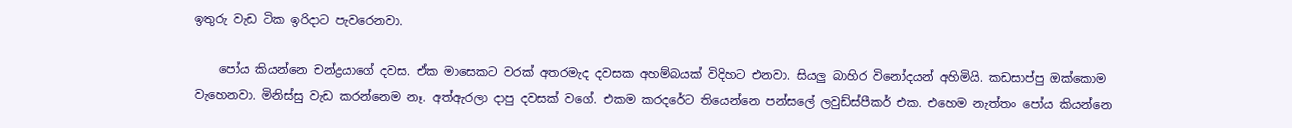ඉතුරු වැඩ ටික ඉරිදාට පැවරෙනවා.

    පෝය කියන්නෙ චන්ද්‍රයාගේ දවස. ඒක මාසෙකට වරක් අතරමැද දවසක අහම්බයක් විදිහට එනවා. සියලු බාහිර විනෝදයන් අහිමියි. කඩසාප්පු ඔක්කොම වැහෙනවා. මිනිස්සු වැඩ කරන්නෙම නෑ. අත්ඇරලා දාපු දවසක් වගේ. එකම කරදරේට තියෙන්නෙ පන්සලේ ලවුඩ්ස්පීකර් එක. එහෙම නැත්තං පෝය කියන්නෙ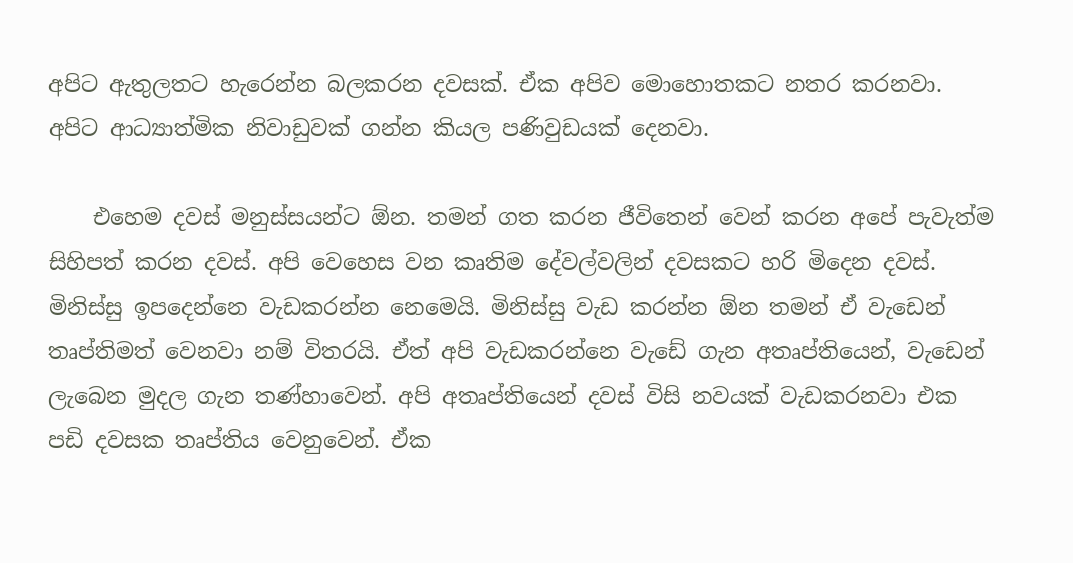අපිට ඇතුලතට හැරෙන්න බලකරන දවසක්. ඒක අපිව මොහොතකට නතර කරනවා. අපිට ආධ්‍යාත්මික නිවාඩුවක් ගන්න කියල පණිවුඩයක් දෙනවා.

    එහෙම දවස් මනුස්සයන්ට ඕන. තමන් ගත කරන ජීවිතෙන් වෙන් කරන අපේ පැවැත්ම සිහිපත් කරන දවස්. අපි වෙහෙස වන කෘතිම දේවල්වලින් දවසකට හරි මිදෙන දවස්. මිනිස්සු ඉපදෙන්නෙ වැඩකරන්න නෙමෙයි. මිනිස්සු වැඩ කරන්න ඕන තමන් ඒ වැඩෙන් තෘප්තිමත් වෙනවා නම් විතරයි. ඒත් අපි වැඩකරන්නෙ වැඩේ ගැන අතෘප්තියෙන්, වැඩෙන් ලැබෙන මුදල ගැන තණ්හාවෙන්. අපි අතෘප්තියෙන් දවස් විසි නවයක් වැඩකරනවා එක පඩි දවසක තෘප්තිය වෙනුවෙන්. ඒක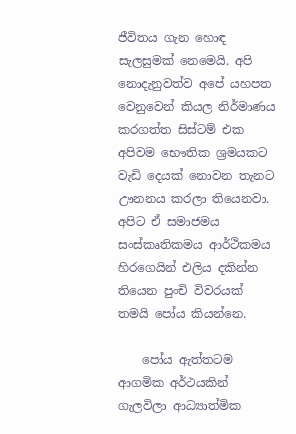ජීවිතය ගැන හොඳ සැලසුමක් නෙමෙයි. අපි නොදැනුවත්ව අපේ යහපත වෙනුවෙන් කියල නිර්මාණය කරගත්ත සිස්ටම් එක අපිවම භෞතික ශ්‍රමයකට වැඩි දෙයක් නොවන තැනට ඌනනය කරලා තියෙනවා. අපිට ඒ සමාජමය සංස්කෘතිකමය ආර්ථිකමය හිරගෙයින් එලිය දකින්න තියෙන පුංචි විවරයක් තමයි පෝය කියන්නෙ.

    පෝය ඇත්තටම ආගමික අර්ථයකින් ගැලවිලා ආධ්‍යාත්මික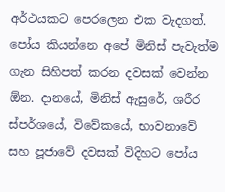අර්ථයකට පෙරලෙන එක වැදගත්. පෝය කියන්නෙ අපේ මිනිස් පැවැත්ම ගැන සිහිපත් කරන දවසක් වෙන්න ඕන. දානයේ, මිනිස් ඇසුරේ, ශරීර ස්පර්ශයේ, විවේකයේ, භාවනාවේ සහ පූජාවේ දවසක් විදිහට පෝය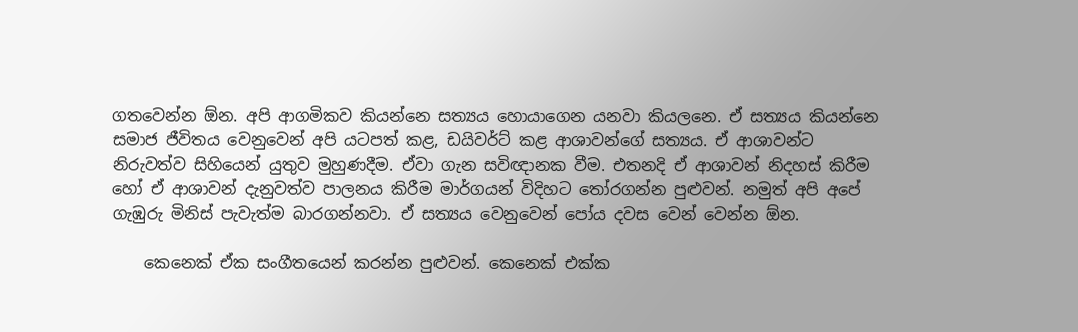ගතවෙන්න ඕන. අපි ආගමිකව කියන්නෙ සත්‍යය හොයාගෙන යනවා කියලනෙ. ඒ සත්‍යය කියන්නෙ සමාජ ජීවිතය වෙනුවෙන් අපි යටපත් කළ, ඩයිවර්ට් කළ ආශාවන්ගේ සත්‍යය. ඒ ආශාවන්ට නිරුවත්ව සිහියෙන් යුතුව මුහුණදීම. ඒවා ගැන සවිඥානක වීම. එතනදි ඒ ආශාවන් නිදහස් කිරීම හෝ ඒ ආශාවන් දැනුවත්ව පාලනය කිරීම මාර්ගයන් විදිහට තෝරගන්න පුළුවන්. නමුත් අපි අපේ ගැඹුරු මිනිස් පැවැත්ම බාරගන්නවා. ඒ සත්‍යය වෙනුවෙන් පෝය දවස වෙන් වෙන්න ඕන.

    කෙනෙක් ඒක සංගීතයෙන් කරන්න පුළුවන්. කෙනෙක් එක්ක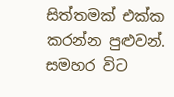සිත්තමක් එක්ක කරන්න පුළුවන්. සමහර විට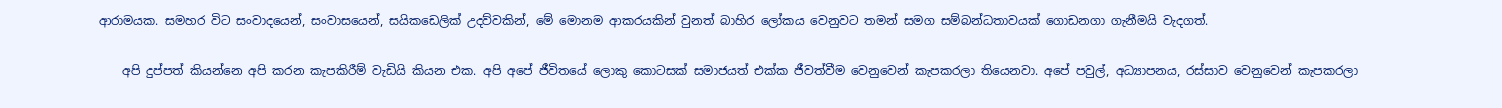ආරාමයක. සමහර විට සංවාදයෙන්, සංවාසයෙන්, සයිකඩෙලික් උදව්වකින්, මේ මොනම ආකරයකින් වුනත් බාහිර ලෝකය වෙනුවට තමන් සමග සම්බන්ධතාවයක් ගොඩනගා ගැනීමයි වැදගත්.

    අපි දුප්පත් කියන්නෙ අපි කරන කැපකිරීම් වැඩියි කියන එක. අපි අපේ ජීවිතයේ ලොකු කොටසක් සමාජයත් එක්ක ජීවත්වීම වෙනුවෙන් කැපකරලා තියෙනවා. අපේ පවුල්, අධ්‍යාපනය, රස්සාව වෙනුවෙන් කැපකරලා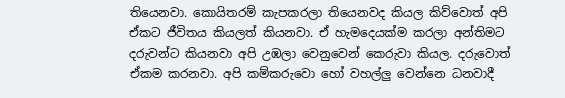තියෙනවා. කොයිතරම් කැපකරලා තියෙනවද කියල කිව්වොත් අපි ඒකට ජීවිතය කියලත් කියනවා. ඒ හැමදෙයක්ම කරලා අන්තිමට දරුවන්ට කියනවා අපි උඹලා වෙනුවෙන් කෙරුවා කියල. දරුවොත් ඒකම කරනවා. අපි කම්කරුවො හෝ වහල්ලු වෙන්නෙ ධනවාදී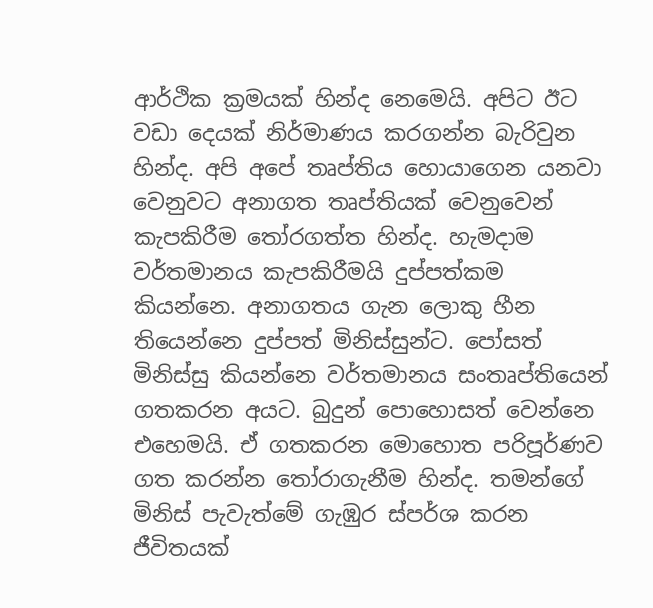ආර්ථික ක්‍රමයක් හින්ද නෙමෙයි. අපිට ඊට වඩා දෙයක් නිර්මාණය කරගන්න බැරිවුන හින්ද. අපි අපේ තෘප්තිය හොයාගෙන යනවා වෙනුවට අනාගත තෘප්තියක් වෙනුවෙන් කැපකිරීම තෝරගත්ත හින්ද. හැමදාම වර්තමානය කැපකිරීමයි දුප්පත්කම කියන්නෙ. අනාගතය ගැන ලොකු හීන තියෙන්නෙ දුප්පත් මිනිස්සුන්ට. පෝසත් මිනිස්සු කියන්නෙ වර්තමානය සංතෘප්තියෙන් ගතකරන අයට. බුදුන් පොහොසත් වෙන්නෙ එහෙමයි. ඒ ගතකරන මොහොත පරිපූර්ණව ගත කරන්න තෝරාගැනීම හින්ද. තමන්ගේ මිනිස් පැවැත්මේ ගැඹුර ස්පර්ශ කරන ජීවිතයක්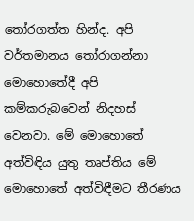තෝරගත්ත හින්ද. අපි වර්තමානය තෝරාගන්නා මොහොතේදී අපි කම්කරුබවෙන් නිදහස් වෙනවා. මේ මොහොතේ අත්විඳිය යුතු තෘප්තිය මේ මොහොතේ අත්විඳීමට තීරණය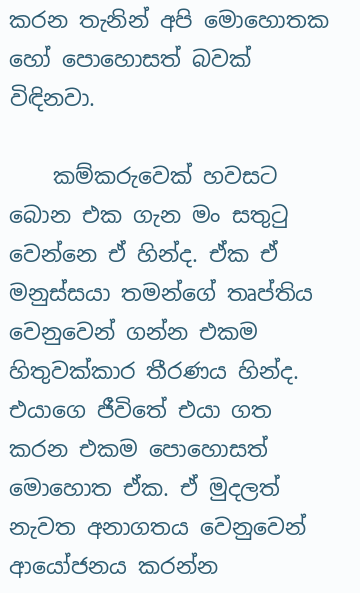කරන තැනින් අපි මොහොතක හෝ පොහොසත් බවක් විඳිනවා.

    කම්කරුවෙක් හවසට බොන එක ගැන මං සතුටු වෙන්නෙ ඒ හින්ද. ඒක ඒ මනුස්සයා තමන්ගේ තෘප්තිය වෙනුවෙන් ගන්න එකම හිතුවක්කාර තීරණය හින්ද. එයාගෙ ජීවිතේ එයා ගත කරන එකම පොහොසත් මොහොත ඒක. ඒ මුදලත් නැවත අනාගතය වෙනුවෙන් ආයෝජනය කරන්න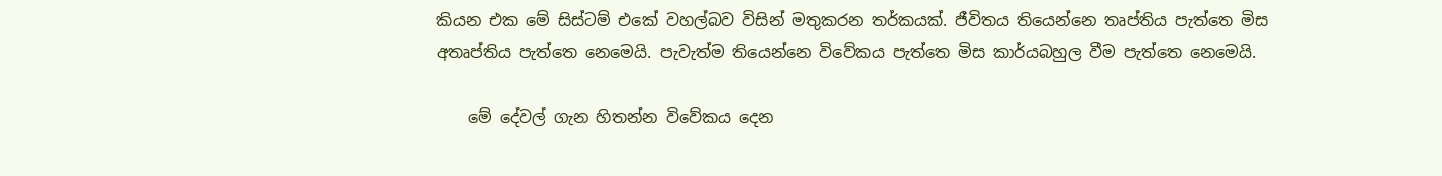කියන එක මේ සිස්ටම් එකේ වහල්බව විසින් මතුකරන තර්කයක්. ජීවිතය තියෙන්නෙ තෘප්තිය පැත්තෙ මිස අතෘප්තිය පැත්තෙ නෙමෙයි. පැවැත්ම තියෙන්නෙ විවේකය පැත්තෙ මිස කාර්යබහුල වීම පැත්තෙ නෙමෙයි.

    මේ දේවල් ගැන හිතන්න විවේකය දෙන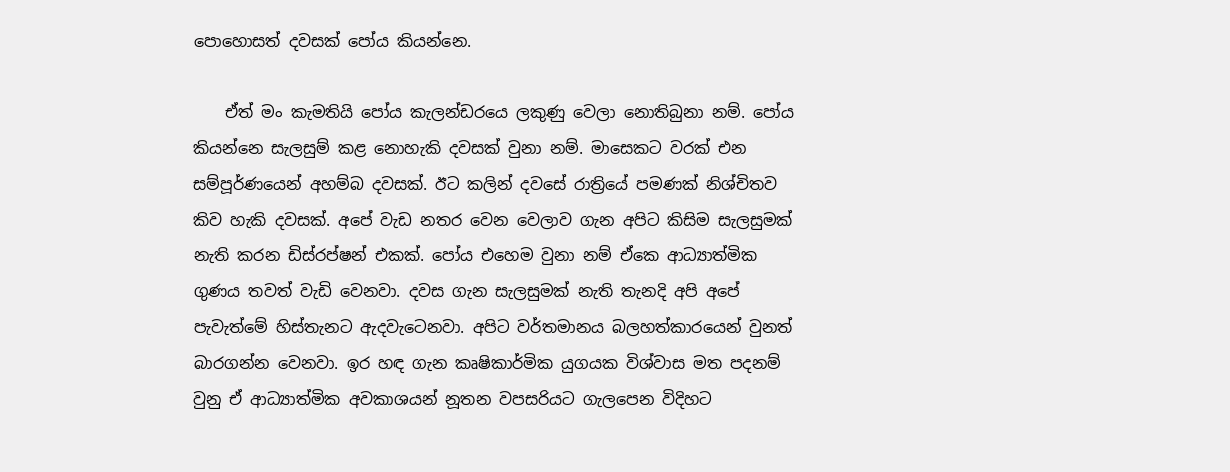පොහොසත් දවසක් පෝය කියන්නෙ.

    ඒත් මං කැමතියි පෝය කැලන්ඩරයෙ ලකුණු වෙලා නොතිබුනා නම්. පෝය කියන්නෙ සැලසුම් කළ නොහැකි දවසක් වුනා නම්. මාසෙකට වරක් එන සම්පූර්ණයෙන් අහම්බ දවසක්. ඊට කලින් දවසේ රාත්‍රියේ පමණක් නිශ්චිතව කිව හැකි දවසක්. අපේ වැඩ නතර වෙන වෙලාව ගැන අපිට කිසිම සැලසුමක් නැති කරන ඩිස්රප්ෂන් එකක්. පෝය එහෙම වුනා නම් ඒකෙ ආධ්‍යාත්මික ගුණය තවත් වැඩි වෙනවා. දවස ගැන සැලසුමක් නැති තැනදි අපි අපේ පැවැත්මේ හිස්තැනට ඇදවැටෙනවා. අපිට වර්තමානය බලහත්කාරයෙන් වුනත් බාරගන්න වෙනවා. ඉර හඳ ගැන කෘෂිකාර්මික යුගයක විශ්වාස මත පදනම් වුනු ඒ ආධ්‍යාත්මික අවකාශයන් නූතන වපසරියට ගැලපෙන විදිහට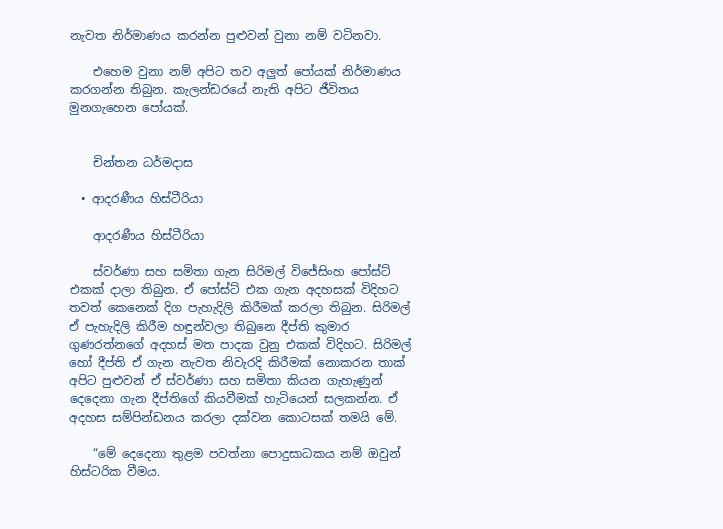නැවත නිර්මාණය කරන්න පුළුවන් වුනා නම් වටිනවා.

    එහෙම වුනා නම් අපිට තව අලුත් පෝයක් නිර්මාණය කරගන්න තිබුන. කැලන්ඩරයේ නැති අපිට ජීවිතය මුනගැහෙන පෝයක්.


    චින්තන ධර්මදාස

  • ආදරණීය හිස්ටීරියා

    ආදරණීය හිස්ටීරියා

    ස්වර්ණා සහ සමිතා ගැන සිරිමල් විජේසිංහ පෝස්ට් එකක් දාලා තිබුන. ඒ පෝස්ට් එක ගැන අදහසක් විදිහට තවත් කෙනෙක් දිග පැහැදිලි කිරීමක් කරලා තිබුන. සිරිමල් ඒ පැහැදිලි කිරීම හඳුන්වලා තිබුනෙ දීප්ති කුමාර ගුණරත්නගේ අදහස් මත පාදක වුනු එකක් විදිහට. සිරිමල් හෝ දීප්ති ඒ ගැන නැවත නිවැරදි කිරීමක් නොකරන තාක් අපිට පුළුවන් ඒ ස්වර්ණා සහ සමිතා කියන ගැහැණුන් දෙදෙනා ගැන දීප්තිගේ කියවීමක් හැටියෙන් සලකන්න. ඒ අදහස සම්පින්ඩනය කරලා දක්වන කොටසක් තමයි මේ.

    “මේ දෙදෙනා තුළම පවත්නා පොදුසාධකය නම් ඔවුන් හිස්ටරික වීමය.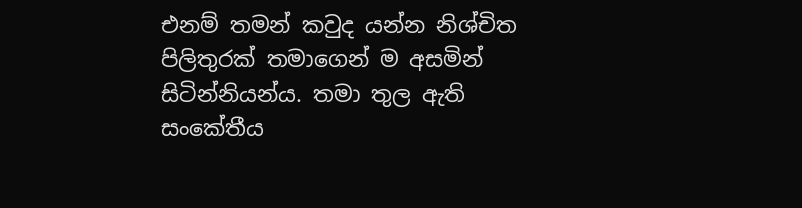එනම් තමන් කවුද යන්න නිශ්චිත පිලිතුරක් තමාගෙන් ම අසමින් සිටින්නියන්ය. තමා තුල ඇති සංකේතීය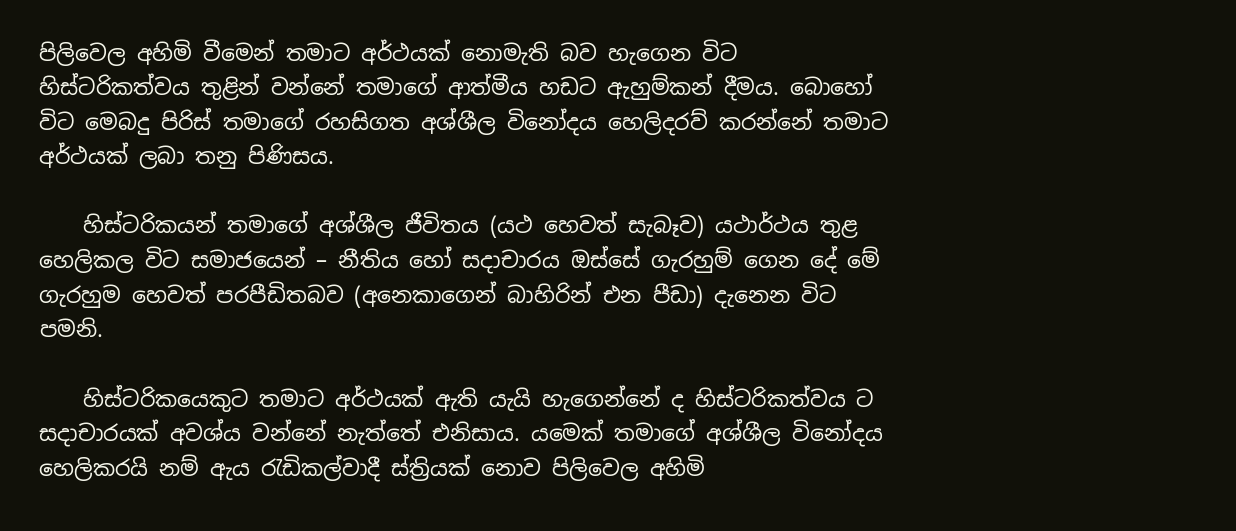පිලිවෙල අහිමි වීමෙන් තමාට අර්ථයක් නොමැති බව හැගෙන විට හිස්ටරිකත්වය තුළින් වන්නේ තමාගේ ආත්මීය හඩට ඇහුම්කන් දීමය. බොහෝ විට මෙබදු පිරිස් තමාගේ රහසිගත අශ්ශීල විනෝදය හෙලිදරව් කරන්නේ තමාට අර්ථයක් ලබා තනු පිණිසය.

    හිස්ටරිකයන් තමාගේ අශ්ශීල ජීවිතය (යථ හෙවත් සැබෑව) යථාර්ථය තුළ හෙලිකල විට සමාජයෙන් – නීතිය හෝ සදාචාරය ඔස්සේ ගැරහුම් ගෙන දේ මේ ගැරහුම හෙවත් පරපීඩිතබව (අනෙකාගෙන් බාහිරින් එන පීඩා) දැනෙන විට පමනි.

    හිස්ටරිකයෙකුට තමාට අර්ථයක් ඇති යැයි හැගෙන්නේ ද හිස්ටරිකත්වය ට සදාචාරයක් අවශ්ය වන්නේ නැත්තේ එනිසාය. යමෙක් තමාගේ අශ්ශීල විනෝදය හෙලිකරයි නම් ඇය රැඩිකල්වාදී ස්ත්‍රියක් නොව පිලිවෙල අහිමි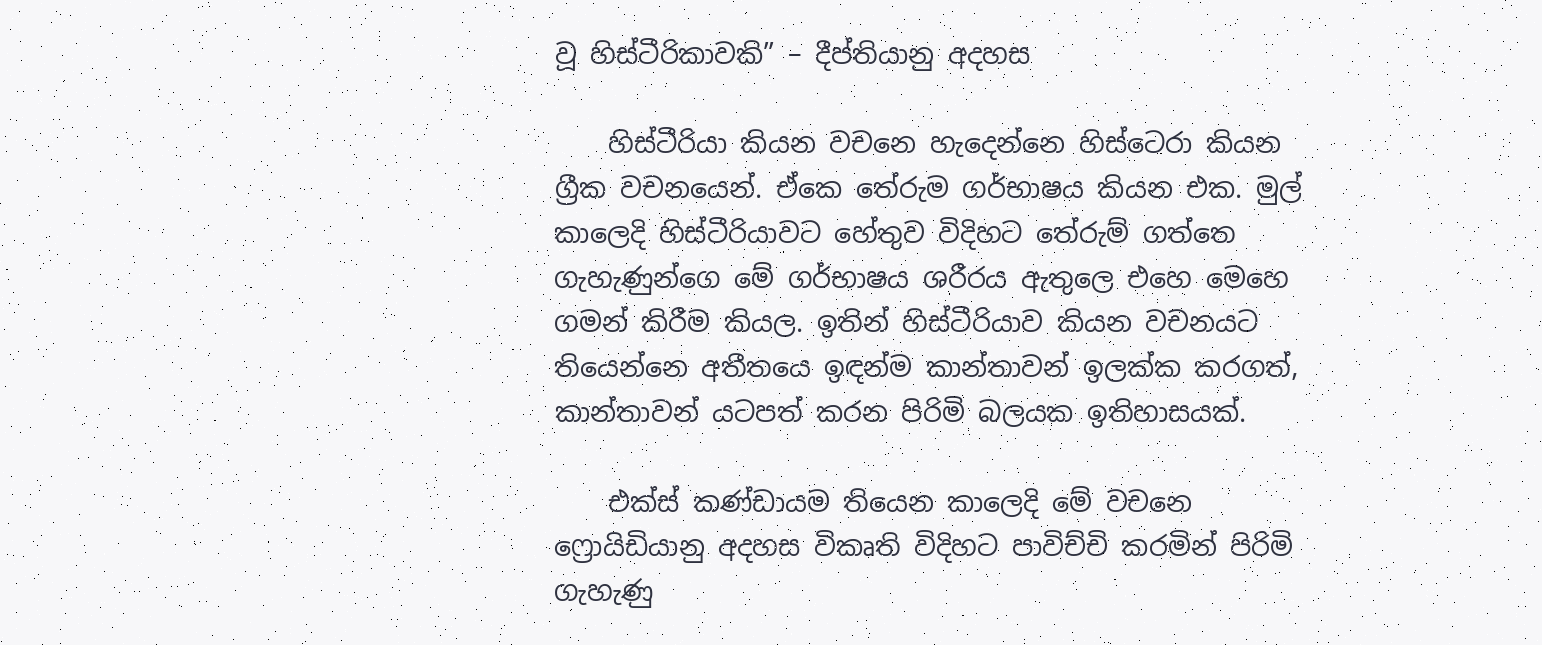වූ හිස්ටීරිකාවකි” – දීප්තියානු අදහස

    හිස්ටීරියා කියන වචනෙ හැදෙන්නෙ හිස්ටෙරා කියන ග්‍රීක වචනයෙන්. ඒකෙ තේරුම ගර්භාෂය කියන එක. මුල් කාලෙදි හිස්ටීරියාවට හේතුව විදිහට තේරුම් ගත්තෙ ගැහැණුන්ගෙ මේ ගර්භාෂය ශරීරය ඇතුලෙ එහෙ මෙහෙ ගමන් කිරීම කියල. ඉතින් හිස්ටීරියාව කියන වචනයට තියෙන්නෙ අතීතයෙ ඉඳන්ම කාන්තාවන් ඉලක්ක කරගත්, කාන්තාවන් යටපත් කරන පිරිමි බලයක ඉතිහාසයක්.

    එක්ස් කණ්ඩායම තියෙන කාලෙදි මේ වචනෙ ෆ්‍රොයිඩියානු අදහස විකෘති විදිහට පාවිච්චි කරමින් පිරිමි ගැහැණු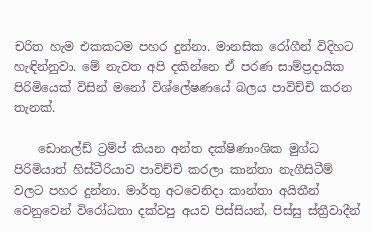චරිත හැම එකකටම පහර දුන්නා. මානසික රෝගීන් විදිහට හැඳින්නුවා. මේ නැවත අපි දකින්නෙ ඒ පරණ සාම්ප්‍රදායික පිරිමියෙක් විසින් මනෝ විශ්ලේෂණයේ බලය පාවිච්චි කරන තැනක්.

    ඩොනල්ඩ් ට්‍රම්ප් කියන අන්ත දක්ෂිණාංශික මුග්ධ පිරිමියාත් හිස්ටීරියාව පාවිච්චි කරලා කාන්තා නැගීසිටීම් වලට පහර දුන්නා. මාර්තු අටවෙනිදා කාන්තා අයිතීන් වෙනුවෙන් විරෝධතා දක්වපු අයව පිස්සියන්, පිස්සු ස්ත්‍රීවාදීන්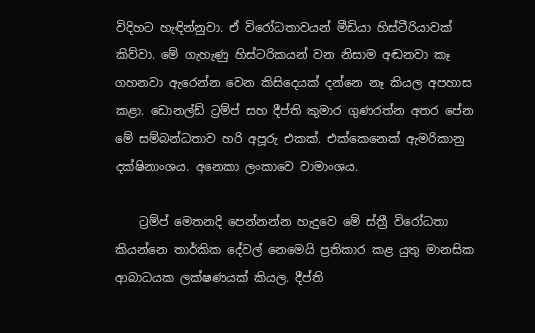විදිහට හැඳින්නුවා. ඒ විරෝධතාවයන් මීඩියා හිස්ටීරියාවක් කිව්වා. මේ ගැහැණු හිස්ටරිකයන් වන නිසාම අඬනවා කෑ ගහනවා ඇරෙන්න වෙන කිසිදෙයක් දන්නෙ නෑ කියල අපහාස කළා. ඩොනල්ඩ් ට්‍රම්ප් සහ දීප්ති කුමාර ගුණරත්න අතර පේන මේ සම්බන්ධතාව හරි අපූරු එකක්. එක්කෙනෙක් ඇමරිකානු දක්ෂිනාංශය. අනෙකා ලංකාවෙ වාමාංශය.

    ට්‍රම්ප් මෙතනදි පෙන්නන්න හැදුවෙ මේ ස්ත්‍රී විරෝධතා කියන්නෙ තාර්කික දේවල් නෙමෙයි ප්‍රතිකාර කළ යුතු මානසික ආබාධයක ලක්ෂණයක් කියල. දීප්ති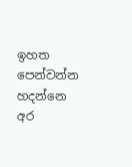ඉහත පෙන්වන්න හදන්නෙ අර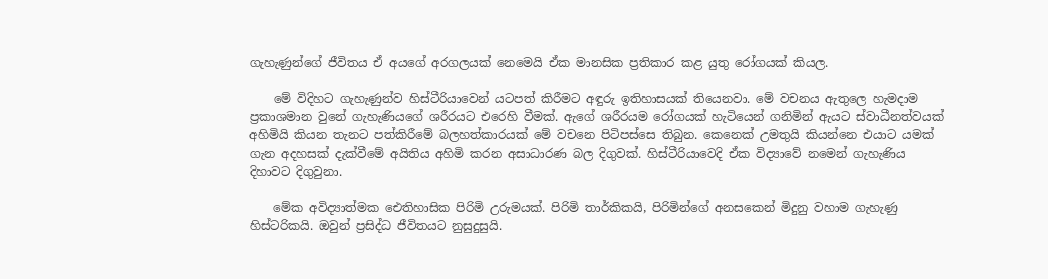ගැහැණුන්ගේ ජීවිතය ඒ අයගේ අරගලයක් නෙමෙයි ඒක මානසික ප්‍රතිකාර කළ යුතු රෝගයක් කියල.

    මේ විදිහට ගැහැණුන්ව හිස්ටීරියාවෙන් යටපත් කිරීමට අඳුරු ඉතිහාසයක් තියෙනවා. මේ වචනය ඇතුලෙ හැමදාම ප්‍රකාශමාන වුනේ ගැහැණියගේ ශරීරයට එරෙහි වීමක්. ඇගේ ශරීරයම රෝගයක් හැටියෙන් ගනිමින් ඇයට ස්වාධීනත්වයක් අහිමියි කියන තැනට පත්කිරීමේ බලහත්කාරයක් මේ වචනෙ පිටිපස්සෙ තිබුන. කෙනෙක් උමතුයි කියන්නෙ එයාට යමක් ගැන අදහසක් දැක්වීමේ අයිතිය අහිමි කරන අසාධාරණ බල දිගුවක්. හිස්ටීරියාවෙදි ඒක විද්‍යාවේ නමෙන් ගැහැණිය දිහාවට දිගුවුනා.

    මේක අවිද්‍යාත්මක ඓතිහාසික පිරිමි උරුමයක්. පිරිමි තාර්කිකයි, පිරිමින්ගේ අනසකෙන් මිදුනු වහාම ගැහැණු හිස්ටරිකයි. ඔවුන් ප්‍රසිද්ධ ජීවිතයට නුසුදුසුයි.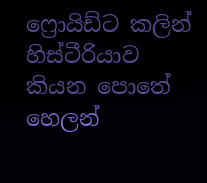ෆ්‍රොයිඩ්ට කලින් හිස්ටීරියාව කියන පොතේ හෙලන්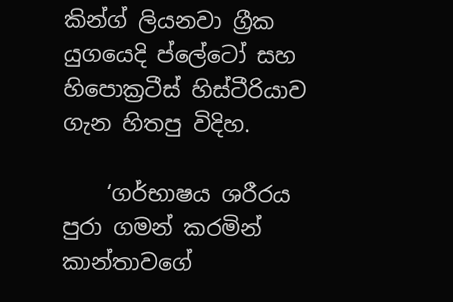කින්ග් ලියනවා ග්‍රීක යුගයෙදි ප්ලේටෝ සහ හිපොක්‍රටීස් හිස්ටීරියාව ගැන හිතපු විදිහ.

    ‘ගර්භාෂය ශරීරය පුරා ගමන් කරමින් කාන්තාවගේ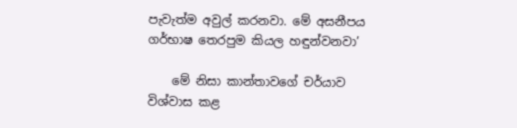පැවැත්ම අවුල් කරනවා. මේ අසනීපය ගර්භාෂ තෙරපුම කියල හඳුන්වනවා’

    මේ නිසා කාන්තාවගේ චර්යාව විශ්වාස කළ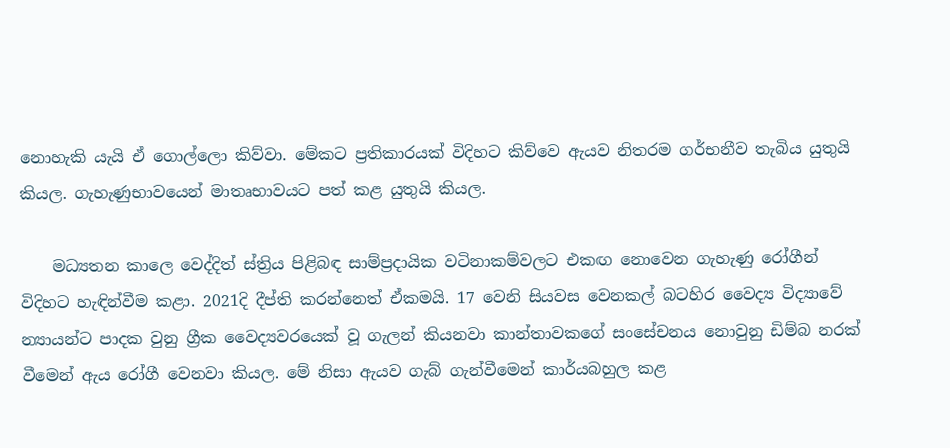නොහැකි යැයි ඒ ගොල්ලො කිව්වා. මේකට ප්‍රතිකාරයක් විදිහට කිව්වෙ ඇයව නිතරම ගර්භනීව තැබිය යුතුයි කියල. ගැහැණුභාවයෙන් මාතෘභාවයට පත් කළ යුතුයි කියල.

    මධ්‍යතන කාලෙ වෙද්දිත් ස්ත්‍රිය පිළිබඳ සාම්ප්‍රදායික වටිනාකම්වලට එකඟ නොවෙන ගැහැණු රෝගීන් විදිහට හැඳින්වීම කළා. 2021දි දීප්ති කරන්නෙත් ඒකමයි. 17 වෙනි සියවස වෙනකල් බටහිර වෛද්‍ය විද්‍යාවේ න්‍යායන්ට පාදක වුනු ග්‍රීක වෛද්‍යවරයෙක් වූ ගැලන් කියනවා කාන්තාවකගේ සංසේචනය නොවුනු ඩිම්බ නරක් වීමෙන් ඇය රෝගී වෙනවා කියල. මේ නිසා ඇයව ගැබ් ගැන්වීමෙන් කාර්යබහුල කළ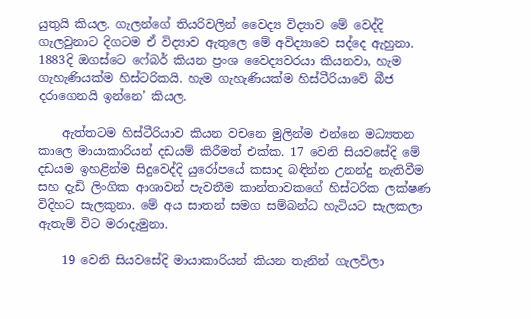යුතුයි කියල. ගැලන්ගේ තියරිවලින් වෛද්‍ය විද්‍යාව මේ වෙද්දි ගැලවුනාට දිගටම ඒ විද්‍යාව ඇතුලෙ මේ අවිද්‍යාවෙ සද්දෙ ඇහුනා. 1883දි ඔගස්ටෙ ෆේබර් කියන ප්‍රංශ වෛද්‍යවරයා කියනවා, හැම ගැහැණියක්ම හිස්ටරිකයි. හැම ගැහැණියක්ම හිස්ටීරියාවේ බීජ දරාගෙනයි ඉන්නෙ’ කියල.

    ඇත්තටම හිස්ටීරියාව කියන වචනෙ මුලින්ම එන්නෙ මධ්‍යතන කාලෙ මායාකාරියන් දඩයම් කිරීමත් එක්ක. 17 වෙනි සියවසේදි මේ දඩයම ඉහළින්ම සිදුවෙද්දි යුරෝපයේ කසාද බඳින්න උනන්දු නැතිවීම සහ දැඩි ලිංගික ආශාවන් පැවතීම කාන්තාවකගේ හිස්ටරික ලක්ෂණ විදිහට සැලකුනා. මේ අය සාතන් සමග සම්බන්ධ හැටියට සැලකලා ඇතැම් විට මරාදැමුනා.

    19 වෙනි සියවසේදි මායාකාරියන් කියන තැනින් ගැලවිලා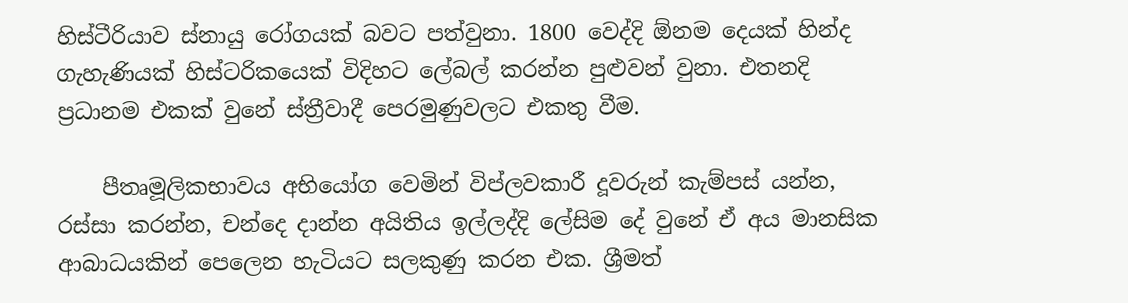හිස්ටීරියාව ස්නායු රෝගයක් බවට පත්වුනා. 1800 වෙද්දි ඕනම දෙයක් හින්ද ගැහැණියක් හිස්ටරිකයෙක් විදිහට ලේබල් කරන්න පුළුවන් වුනා. එතනදි ප්‍රධානම එකක් වුනේ ස්ත්‍රීවාදී පෙරමුණුවලට එකතු වීම.

    පීතෘමූලිකභාවය අභියෝග වෙමින් විප්ලවකාරී දූවරුන් කැම්පස් යන්න, රස්සා කරන්න, චන්දෙ දාන්න අයිතිය ඉල්ලද්දි ලේසිම දේ වුනේ ඒ අය මානසික ආබාධයකින් පෙලෙන හැටියට සලකුණු කරන එක. ශ්‍රීමත්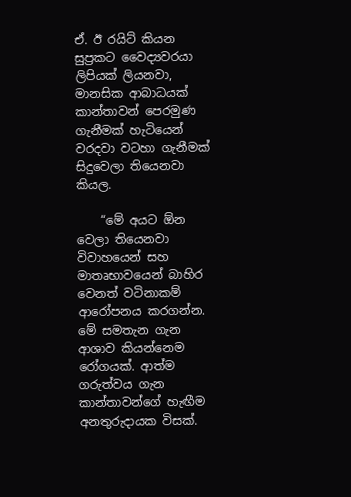ඒ. ඊ රයිට් කියන සුප්‍රකට වෛද්‍යවරයා ලිපියක් ලියනවා, මානසික ආබාධයක් කාන්තාවන් පෙරමුණ ගැනීමක් හැටියෙන් වරදවා වටහා ගැනීමක් සිදුවෙලා තියෙනවා කියල.

    “මේ අයට ඕන වෙලා තියෙනවා විවාහයෙන් සහ මාතෘභාවයෙන් බාහිර වෙනත් වටිනාකම් ආරෝපනය කරගන්න. මේ සමතැන ගැන ආශාව කියන්නෙම රෝගයක්. ආත්ම ගරුත්වය ගැන කාන්තාවන්ගේ හැඟීම අනතුරුදායක විසක්.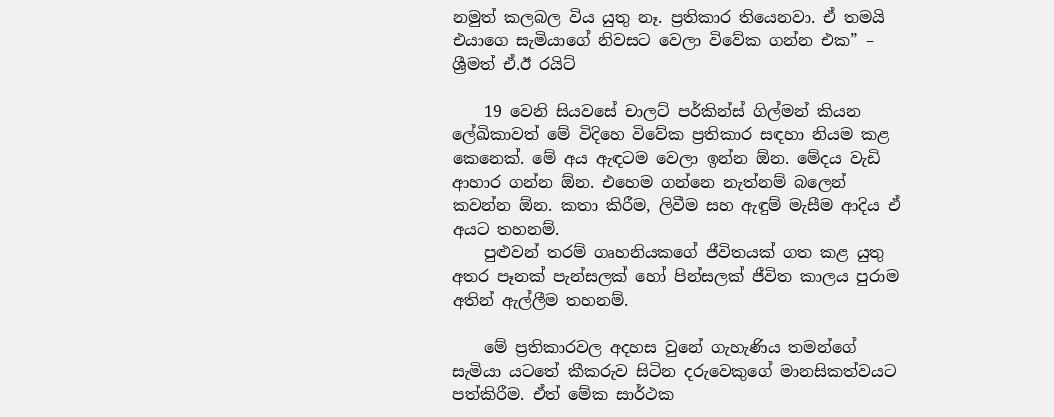නමුත් කලබල විය යුතු නෑ. ප්‍රතිකාර තියෙනවා. ඒ තමයි එයාගෙ සැමියාගේ නිවසට වෙලා විවේක ගන්න එක” – ශ්‍රීමත් ඒ.ඊ රයිට්

    19 වෙනි සියවසේ චාලට් පර්කින්ස් ගිල්මන් කියන ලේඛිකාවත් මේ විදිහෙ විවේක ප්‍රතිකාර සඳහා නියම කළ කෙනෙක්. මේ අය ඇඳටම වෙලා ඉන්න ඕන. මේදය වැඩි ආහාර ගන්න ඕන. එහෙම ගන්නෙ නැත්නම් බලෙන් කවන්න ඕන. කතා කිරීම, ලිවීම සහ ඇඳුම් මැසීම ආදිය ඒ අයට තහනම්.
    පුළුවන් තරම් ගෘහනියකගේ ජීවිතයක් ගත කළ යුතු අතර පෑනක් පැන්සලක් හෝ පින්සලක් ජීවිත කාලය පුරාම අතින් ඇල්ලීම තහනම්.

    මේ ප්‍රතිකාරවල අදහස වුනේ ගැහැණිය තමන්ගේ සැමියා යටතේ කීකරුව සිටින දරුවෙකුගේ මානසිකත්වයට පත්කිරීම. ඒත් මේක සාර්ථක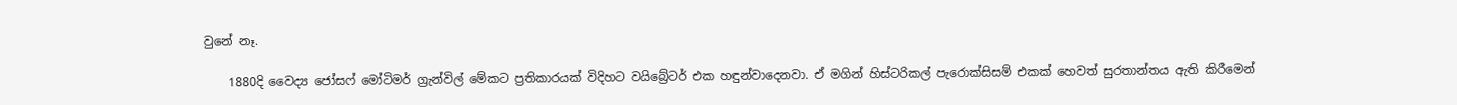වුනේ නෑ.

    1880දි වෛද්‍ය ජෝසෆ් මෝටිමර් ග්‍රැන්විල් මේකට ප්‍රතිකාරයක් විදිහට වයිබ්‍රේටර් එක හඳුන්වාදෙනවා. ඒ මගින් හිස්ටරිකල් පැරොක්සිසම් එකක් හෙවත් සුරතාන්තය ඇති කිරීමෙන්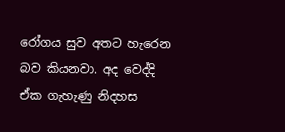රෝගය සුව අතට හැරෙන බව කියනවා. අද වෙද්දි ඒක ගැහැණු නිදහස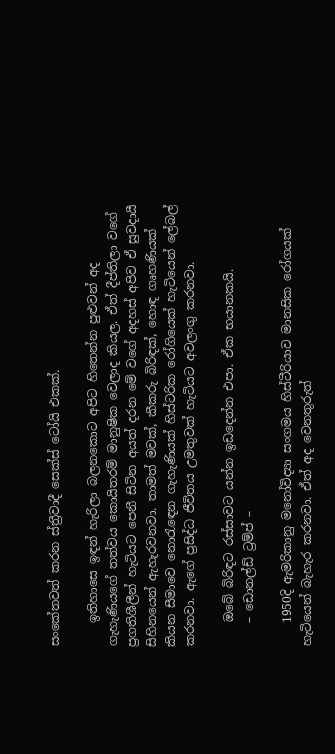සංකේතවත් කරන ස්ත්‍රීවාදී සෙක්ස් ටෝයි එකක්.

    ඉතිහාසෙ ඉඳන් හැරිලා බලනකොට අපිට හිතෙන්න පුළුවන් අද ගැහැණියගේ තත්වය කොයිතරම් මානුෂික වෙලාද කියල. ඒත් දීප්තිලා වගේ ප්‍රගතිශීලීන් හැටියට පෙනී සිටින අයත් දරන මේ වගේ අදහස් අපිව ඒ සුවදායී සිහිනයෙන් ඇහැරවනවා. තාමත් මවක්, කීකරු බිරිඳක්, හොඳ ගෘහණියක් කියන සීමාවෙ නොරැඳෙන ගැහැණියක් හිස්ටරික රෝගියෙක් හැටියෙන් ලේබල් කරනවා. ඇගේ ප්‍රසිද්ධ ජීවිතය උමතුවක් හැටියට අවලංගු කරනවා.

    ඔබේ බිරිඳට රස්සාවට යන්න ඉඩදෙන්න එපා. ඒක භයානකයි.
    – ඩොනල්ඩ් ට්‍රම්ප් –

    1950දි ඇමරිකානු මනෝවිද්‍යා සංගමය හිස්ටීරියාව මානසික රෝගයක් හැටියෙන් බැහැර කරනවා. ඒත් අද වෙනතුරුත්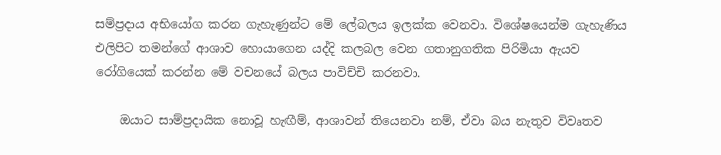සම්ප්‍රදාය අභියෝග කරන ගැහැණුන්ට මේ ලේබලය ඉලක්ක වෙනවා. විශේෂයෙන්ම ගැහැණිය එලිපිට තමන්ගේ ආශාව හොයාගෙන යද්දි කලබල වෙන ගතානුගතික පිරිමියා ඇයව රෝගියෙක් කරන්න මේ වචනයේ බලය පාවිච්චි කරනවා.

    ඔයාට සාම්ප්‍රදායික නොවූ හැඟීම්, ආශාවන් තියෙනවා නම්, ඒවා බය නැතුව විවෘතව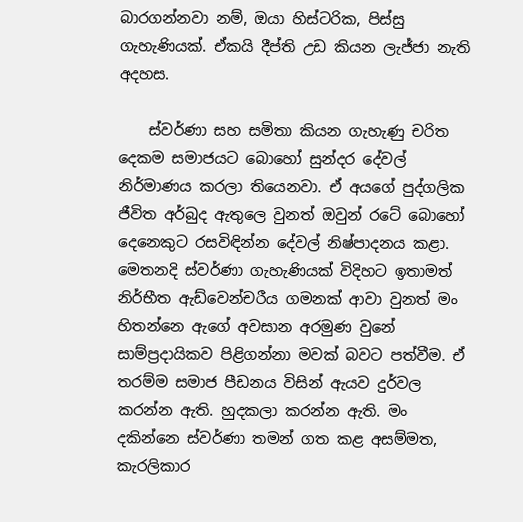බාරගන්නවා නම්, ඔයා හිස්ටරික, පිස්සු ගැහැණියක්. ඒකයි දීප්ති උඩ කියන ලැජ්ජා නැති අදහස.

    ස්වර්ණා සහ සමිතා කියන ගැහැණු චරිත දෙකම සමාජයට බොහෝ සුන්දර දේවල් නිර්මාණය කරලා තියෙනවා. ඒ අයගේ පුද්ගලික ජීවිත අර්බුද ඇතුලෙ වුනත් ඔවුන් රටේ බොහෝ දෙනෙකුට රසවිඳින්න දේවල් නිෂ්පාදනය කළා. මෙතනදි ස්වර්ණා ගැහැණියක් විදිහට ඉතාමත් නිර්භීත ඇඩ්වෙන්චරීය ගමනක් ආවා වුනත් මං හිතන්නෙ ඇගේ අවසාන අරමුණ වුනේ සාම්ප්‍රදායිකව පිළිගන්නා මවක් බවට පත්වීම. ඒ තරම්ම සමාජ පීඩනය විසින් ඇයව දුර්වල කරන්න ඇති. හුදකලා කරන්න ඇති. මං දකින්නෙ ස්වර්ණා තමන් ගත කළ අසම්මත, කැරලිකාර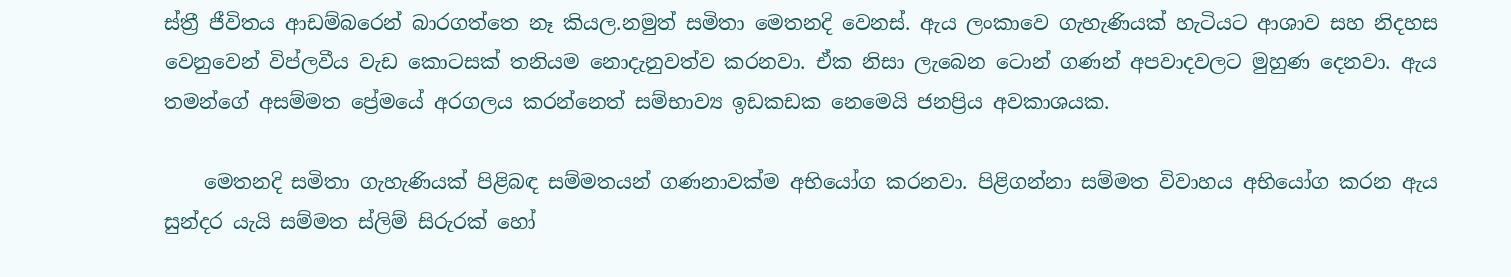ස්ත්‍රී ජීවිතය ආඩම්බරෙන් බාරගත්තෙ නෑ කියල.නමුත් සමිතා මෙතනදි වෙනස්. ඇය ලංකාවෙ ගැහැණියක් හැටියට ආශාව සහ නිදහස වෙනුවෙන් විප්ලවීය වැඩ කොටසක් තනියම නොදැනුවත්ව කරනවා. ඒක නිසා ලැබෙන ටොන් ගණන් අපවාදවලට මුහුණ දෙනවා. ඇය තමන්ගේ අසම්මත ප්‍රේමයේ අරගලය කරන්නෙත් සම්භාව්‍ය ඉඩකඩක නෙමෙයි ජනප්‍රිය අවකාශයක.

    මෙතනදි සමිතා ගැහැණියක් පිළිබඳ සම්මතයන් ගණනාවක්ම අභියෝග කරනවා. පිළිගන්නා සම්මත විවාහය අභියෝග කරන ඇය සුන්දර යැයි සම්මත ස්ලිම් සිරුරක් හෝ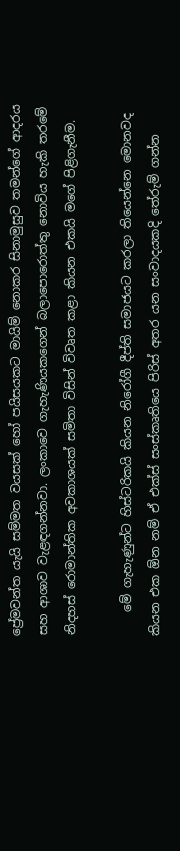ප්‍රේමවන්ත යැයි සම්මත වයසක් හෝ පයිසයකට මායිම් නොකර සිනාමුසුව තමන්ගේ ආදරය සහ ආශාව වැළඳගන්නවා. ලංකාවෙ ගැහැණියකගෙන් බලාපොරොත්තු නොවිය හැකි තරමේ නිදහස් රොමාන්තික අවකාශයක් සමිතා විසින් විවෘත කළා කියන එකයි මගේ පිළිගැනීම.

    මේ ගැහැණුන්ට හිස්ටරිකයි කියන නිරෝගී දීප්ති සමාජයට කරලා තියෙන්නෙ මොනවද කියන එක ඕන නම් ඒ එක්ස් සංස්කෘතියෙ පිරිස් අතර යන සංවාදයකදි තේරුම් ගන්න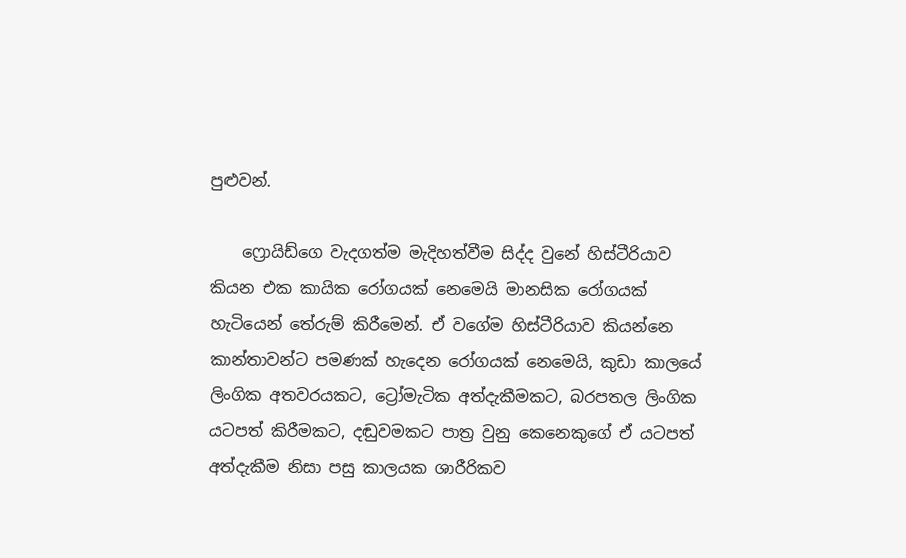පුළුවන්.

    ෆ්‍රොයිඩ්ගෙ වැදගත්ම මැදිහත්වීම සිද්ද වුනේ හිස්ටීරියාව කියන එක කායික රෝගයක් නෙමෙයි මානසික රෝගයක් හැටියෙන් තේරුම් කිරීමෙන්. ඒ වගේම හිස්ටීරියාව කියන්නෙ කාන්තාවන්ට පමණක් හැදෙන රෝගයක් නෙමෙයි, කුඩා කාලයේ ලිංගික අතවරයකට, ට්‍රෝමැටික අත්දැකීමකට, බරපතල ලිංගික යටපත් කිරීමකට, දඬුවමකට පාත්‍ර වුනු කෙනෙකුගේ ඒ යටපත් අත්දැකීම නිසා පසු කාලයක ශාරීරිකව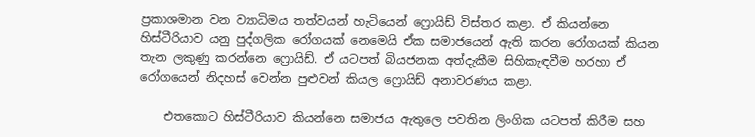ප්‍රකාශමාන වන ව්‍යාධිමය තත්වයන් හැටියෙන් ෆ්‍රොයිඩ් විස්තර කළා. ඒ කියන්නෙ හිස්ටීරියාව යනු පුද්ගලික රෝගයක් නෙමෙයි ඒක සමාජයෙන් ඇති කරන රෝගයක් කියන තැන ලකුණු කරන්නෙ ෆ්‍රොයිඩ්. ඒ යටපත් බියජනක අත්දැකීම සිහිකැඳවීම හරහා ඒ රෝගයෙන් නිදහස් වෙන්න පුළුවන් කියල ෆ්‍රොයිඩ් අනාවරණය කළා.

    එතකොට හිස්ටීරියාව කියන්නෙ සමාජය ඇතුලෙ පවතින ලිංගික යටපත් කිරීම සහ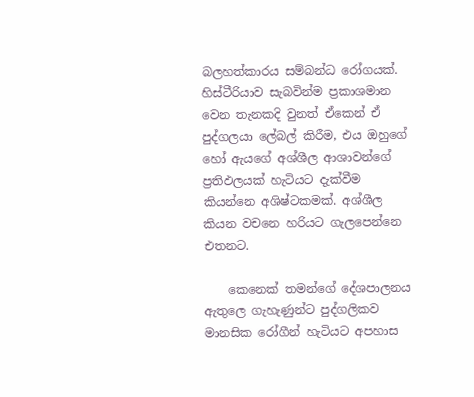බලහත්කාරය සම්බන්ධ රෝගයක්. හිස්ටීරියාව සැබවින්ම ප්‍රකාශමාන වෙන තැනකදි වුනත් ඒකෙන් ඒ පුද්ගලයා ලේබල් කිරීම, එය ඔහුගේ හෝ ඇයගේ අශ්ශීල ආශාවන්ගේ ප්‍රතිඵලයක් හැටියට දැක්වීම කියන්නෙ අශිෂ්ටකමක්. අශ්ශීල කියන වචනෙ හරියට ගැලපෙන්නෙ එතනට.

    කෙනෙක් තමන්ගේ දේශපාලනය ඇතුලෙ ගැහැණුන්ට පුද්ගලිකව මානසික රෝගීන් හැටියට අපහාස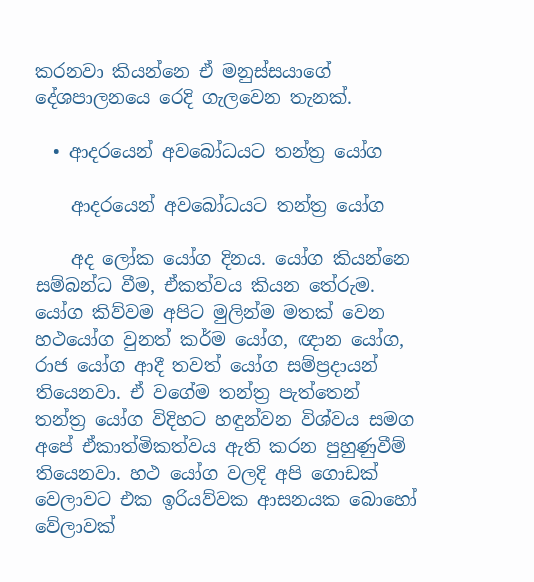කරනවා කියන්නෙ ඒ මනුස්සයාගේ දේශපාලනයෙ රෙදි ගැලවෙන තැනක්.

  • ආදරයෙන් අවබෝධයට තන්ත්‍ර යෝග

    ආදරයෙන් අවබෝධයට තන්ත්‍ර යෝග

    අද ලෝක යෝග දිනය. යෝග කියන්නෙ සම්බන්ධ වීම, ඒකත්වය කියන තේරුම. යෝග කිව්වම අපිට මුලින්ම මතක් වෙන හථයෝග වුනත් කර්ම යෝග, ඥාන යෝග, රාජ යෝග ආදී තවත් යෝග සම්ප්‍රදායන් තියෙනවා. ඒ වගේම තන්ත්‍ර පැත්තෙන් තන්ත්‍ර යෝග විදිහට හඳුන්වන විශ්වය සමග අපේ ඒකාත්මිකත්වය ඇති කරන පුහුණුවීම් තියෙනවා. හථ යෝග වලදි අපි ගොඩක් වෙලාවට එක ඉරියව්වක ආසනයක බොහෝ වේලාවක්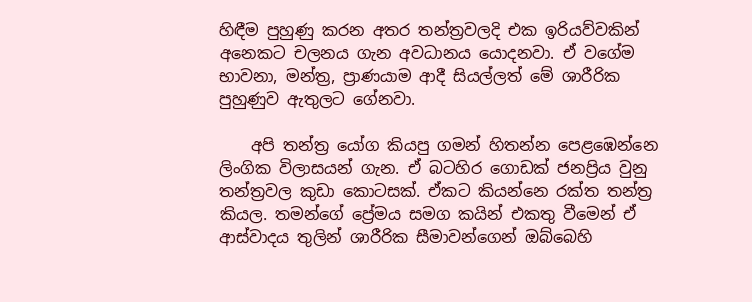හිඳීම පුහුණු කරන අතර තන්ත්‍රවලදි එක ඉරියව්වකින් අනෙකට චලනය ගැන අවධානය යොදනවා. ඒ වගේම භාවනා, මන්ත්‍ර, ප්‍රාණයාම ආදී සියල්ලත් මේ ශාරීරික පුහුණුව ඇතුලට ගේනවා.

    අපි තන්ත්‍ර යෝග කියපු ගමන් හිතන්න පෙළඹෙන්නෙ ලිංගික විලාසයන් ගැන. ඒ බටහිර ගොඩක් ජනප්‍රිය වුනු තන්ත්‍රවල කුඩා කොටසක්. ඒකට කියන්නෙ රක්ත තන්ත්‍ර කියල. තමන්ගේ ප්‍රේමය සමග කයින් එකතු වීමෙන් ඒ ආස්වාදය තුලින් ශාරීරික සීමාවන්ගෙන් ඔබ්බෙහි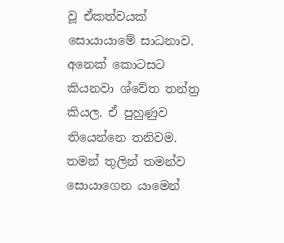වූ ඒකත්වයක් සොයායාමේ සාධනාව. අනෙක් කොටසට කියනවා ශ්වේත තන්ත්‍ර කියල. ඒ පුහුණුව තියෙන්නෙ තනිවම. තමන් තුලින් තමන්ව සොයාගෙන යාමෙන්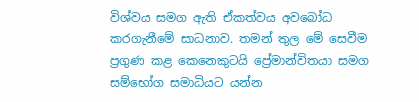විශ්වය සමග ඇති ඒකත්වය අවබෝධ කරගැනීමේ සාධනාව. තමන් තුල මේ සෙවීම ප්‍රගුණ කළ කෙනෙකුටයි ප්‍රේමාන්විතයා සමග සම්භෝග සමාධියට යන්න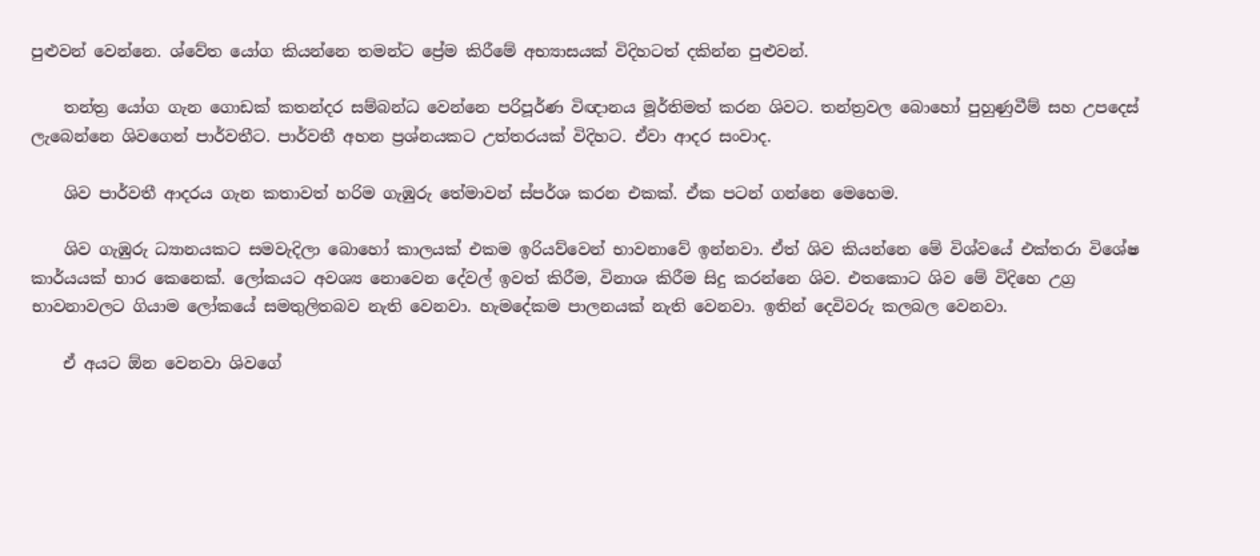පුළුවන් වෙන්නෙ. ශ්වේත යෝග කියන්නෙ තමන්ට ප්‍රේම කිරීමේ අභ්‍යාසයක් විදිහටත් දකින්න පුළුවන්.

    තන්ත්‍ර යෝග ගැන ගොඩක් කතන්දර සම්බන්ධ වෙන්නෙ පරිපූර්ණ විඥානය මූර්තිමත් කරන ශිවට. තන්ත්‍රවල බොහෝ පුහුණුවීම් සහ උපදෙස් ලැබෙන්නෙ ශිවගෙන් පාර්වතීට. පාර්වතී අහන ප්‍රශ්නයකට උත්තරයක් විදිහට. ඒවා ආදර සංවාද.

    ශිව පාර්වතී ආදරය ගැන කතාවත් හරිම ගැඹුරු තේමාවන් ස්පර්ශ කරන එකක්. ඒක පටන් ගන්නෙ මෙහෙම.

    ශිව ගැඹුරු ධ්‍යානයකට සමවැදිලා බොහෝ කාලයක් එකම ඉරියව්වෙන් භාවනාවේ ඉන්නවා. ඒත් ශිව කියන්නෙ මේ විශ්වයේ එක්තරා විශේෂ කාර්යයක් භාර කෙනෙක්. ලෝකයට අවශ්‍ය නොවෙන දේවල් ඉවත් කිරීම, විනාශ කිරීම සිදු කරන්නෙ ශිව. එතකොට ශිව මේ විදිහෙ උග්‍ර භාවනාවලට ගියාම ලෝකයේ සමතුලිතබව නැති වෙනවා. හැමදේකම පාලනයක් නැති වෙනවා. ඉතින් දෙවිවරු කලබල වෙනවා.

    ඒ අයට ඕන වෙනවා ශිවගේ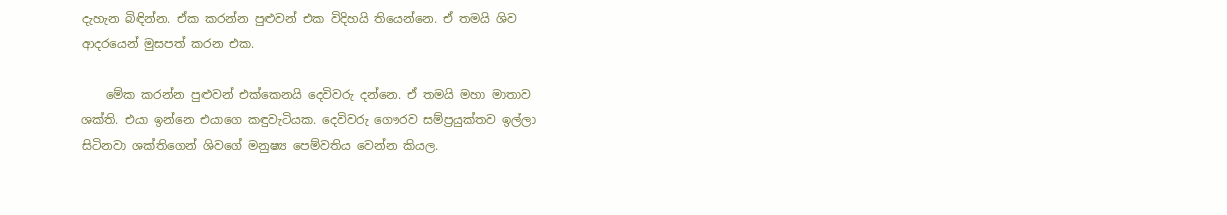දැහැන බිඳින්න. ඒක කරන්න පුළුවන් එක විදිහයි තියෙන්නෙ. ඒ තමයි ශිව ආදරයෙන් මුසපත් කරන එක.

    මේක කරන්න පුළුවන් එක්කෙනයි දෙවිවරු දන්නෙ. ඒ තමයි මහා මාතාව ශක්ති. එයා ඉන්නෙ එයාගෙ කඳුවැටියක. දෙවිවරු ගෞරව සම්ප්‍රයුක්තව ඉල්ලා සිටිනවා ශක්තිගෙන් ශිවගේ මනුෂ්‍ය පෙම්වතිය වෙන්න කියල.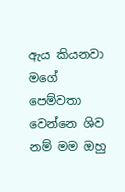ඇය කියනවා මගේ පෙම්වතා වෙන්නෙ ශිව නම් මම ඔහු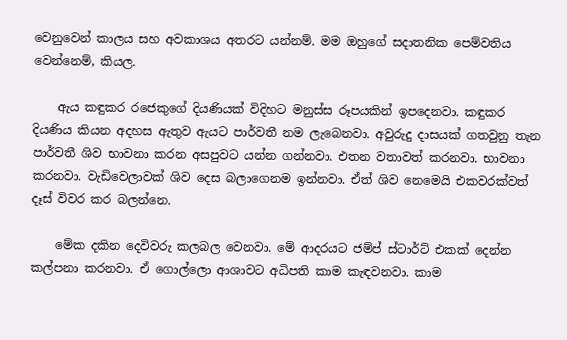වෙනුවෙන් කාලය සහ අවකාශය අතරට යන්නම්. මම ඔහුගේ සදාතනික පෙම්වතිය වෙන්නෙම්, කියල.

    ඇය කඳුකර රජෙකුගේ දියණියක් විදිහට මනුස්ස රූපයකින් ඉපදෙනවා. කඳුකර දියණිය කියන අදහස ඇතුව ඇයට පාර්වතී නම ලැබෙනවා. අවුරුදු දාසයක් ගතවුනු තැන පාර්වතී ශිව භාවනා කරන අසපුවට යන්න ගන්නවා. එතන වතාවත් කරනවා. භාවනා කරනවා. වැඩිවෙලාවක් ශිව දෙස බලාගෙනම ඉන්නවා. ඒත් ශිව නෙමෙයි එකවරක්වත් දෑස් විවර කර බලන්නෙ.

    මේක දකින දෙවිවරු කලබල වෙනවා. මේ ආදරයට ජම්ප් ස්ටාර්ට් එකක් දෙන්න කල්පනා කරනවා. ඒ ගොල්ලො ආශාවට අධිපති කාම කැඳවනවා. කාම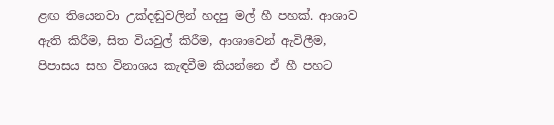ළඟ තියෙනවා උක්දඬුවලින් හදපු මල් හී පහක්. ආශාව ඇති කිරීම, සිත වියවුල් කිරීම, ආශාවෙන් ඇවිලීම, පිපාසය සහ විනාශය කැඳවීම කියන්නෙ ඒ හී පහට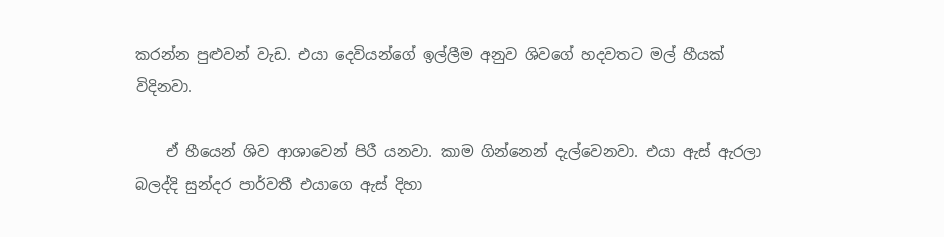කරන්න පුළුවන් වැඩ. එයා දෙවියන්ගේ ඉල්ලීම අනුව ශිවගේ හදවතට මල් හීයක් විදිනවා.

    ඒ හීයෙන් ශිව ආශාවෙන් පිරී යනවා. කාම ගින්නෙන් දැල්වෙනවා. එයා ඇස් ඇරලා බලද්දි සුන්දර පාර්වතී එයාගෙ ඇස් දිහා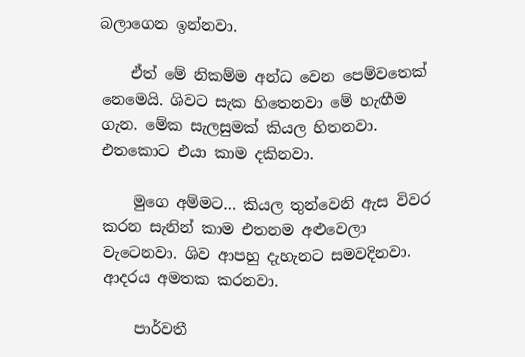බලාගෙන ඉන්නවා.

    ඒත් මේ නිකම්ම අන්ධ වෙන පෙම්වතෙක් නෙමෙයි. ශිවට සැක හිතෙනවා මේ හැඟීම ගැන. මේක සැලසුමක් කියල හිතනවා. එතකොට එයා කාම දකිනවා.

    මුගෙ අම්මට… කියල තුන්වෙනි ඇස විවර කරන සැනින් කාම එතනම අළුවෙලා වැටෙනවා. ශිව ආපහු දැහැනට සමවදිනවා. ආදරය අමතක කරනවා.

    පාර්වතී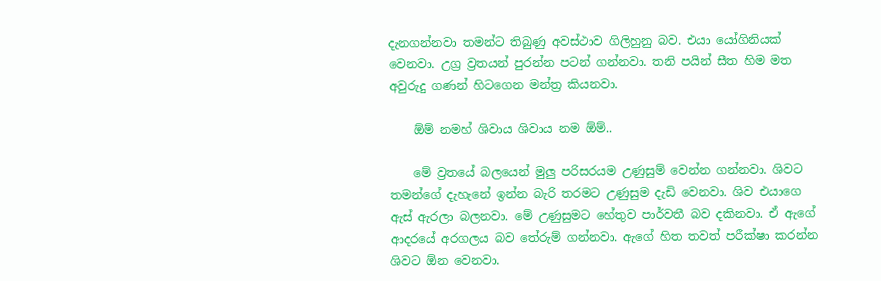දැනගන්නවා තමන්ට තිබුණු අවස්ථාව ගිලිහුනු බව. එයා යෝගිනියක් වෙනවා. උග්‍ර ව්‍රතයන් පුරන්න පටන් ගන්නවා. තනි පයින් සීත හිම මත අවුරුදු ගණන් හිටගෙන මන්ත්‍ර කියනවා.

    ඕම් නමහ් ශිවාය ශිවාය නම ඕම්..

    මේ ව්‍රතයේ බලයෙන් මුලු පරිසරයම උණුසුම් වෙන්න ගන්නවා. ශිවට තමන්ගේ දැහැනේ ඉන්න බැරි තරමට උණුසුම දැඩි වෙනවා. ශිව එයාගෙ ඇස් ඇරලා බලනවා. මේ උණුසුමට හේතුව පාර්වතී බව දකිනවා. ඒ ඇගේ ආදරයේ අරගලය බව තේරුම් ගන්නවා. ඇගේ හිත තවත් පරීක්ෂා කරන්න ශිවට ඕන වෙනවා.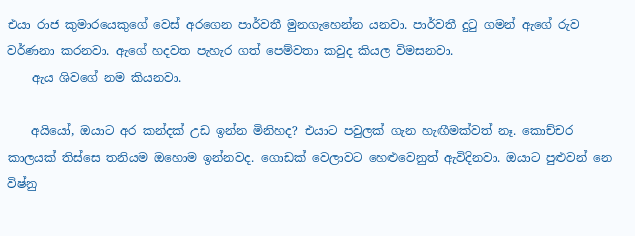එයා රාජ කුමාරයෙකුගේ වෙස් අරගෙන පාර්වතී මුනගැහෙන්න යනවා. පාර්වතී දුටු ගමන් ඇගේ රුව වර්ණනා කරනවා. ඇගේ හදවත පැහැර ගත් පෙම්වතා කවුද කියල විමසනවා.
    ඇය ශිවගේ නම කියනවා.

    අයියෝ, ඔයාට අර කන්දක් උඩ ඉන්න මිනිහද? එයාට පවුලක් ගැන හැඟීමක්වත් නෑ. කොච්චර කාලයක් තිස්සෙ තනියම ඔහොම ඉන්නවද. ගොඩක් වෙලාවට හෙළුවෙනුත් ඇවිදිනවා. ඔයාට පුළුවන් නෙ විෂ්නු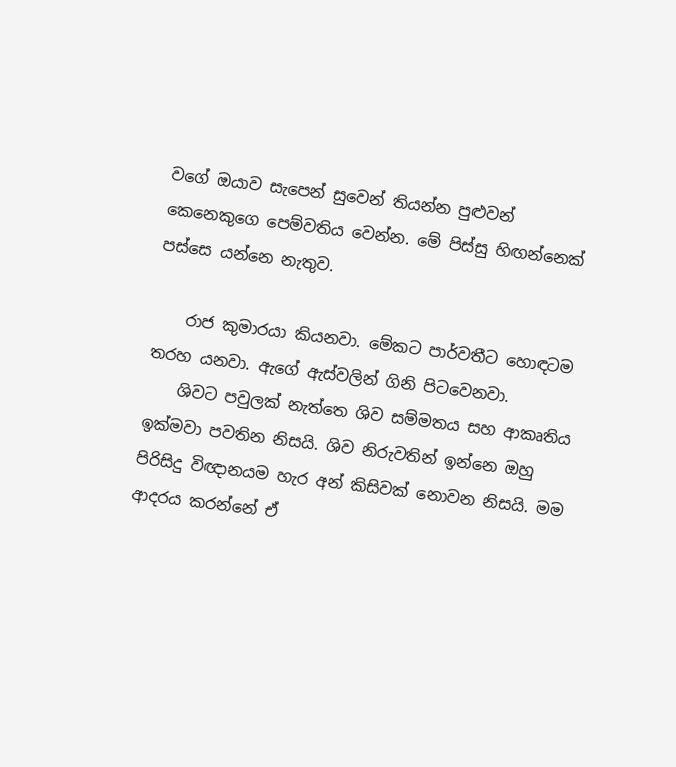වගේ ඔයාව සැපෙන් සුවෙන් තියන්න පුළුවන් කෙනෙකුගෙ පෙම්වතිය වෙන්න. මේ පිස්සු හිඟන්නෙක් පස්සෙ යන්නෙ නැතුව.

    රාජ කුමාරයා කියනවා. මේකට පාර්වතීට හොඳටම තරහ යනවා. ඇගේ ඇස්වලින් ගිනි පිටවෙනවා.
    ශිවට පවුලක් නැත්තෙ ශිව සම්මතය සහ ආකෘතිය ඉක්මවා පවතින නිසයි. ශිව නිරුවතින් ඉන්නෙ ඔහු පිරිසිදු විඥානයම හැර අන් කිසිවක් නොවන නිසයි. මම ආදරය කරන්නේ ඒ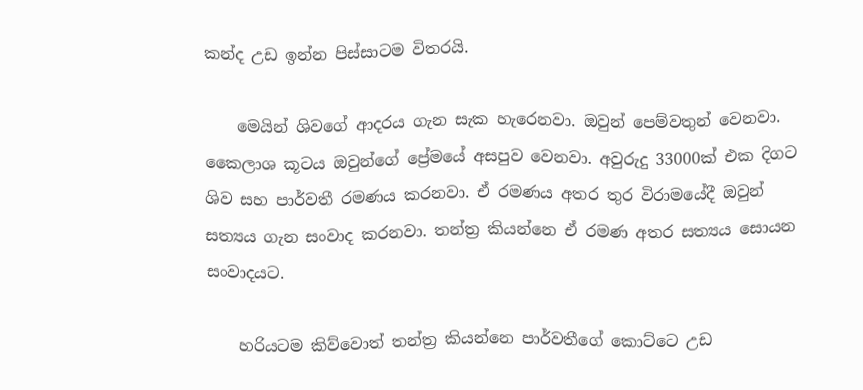කන්ද උඩ ඉන්න පිස්සාටම විතරයි.

    මෙයින් ශිවගේ ආදරය ගැන සැක හැරෙනවා. ඔවුන් පෙම්වතුන් වෙනවා. කෛලාශ කූටය ඔවුන්ගේ ප්‍රේමයේ අසපුව වෙනවා. අවුරුදු 33000ක් එක දිගට ශිව සහ පාර්වතී රමණය කරනවා. ඒ රමණය අතර තුර විරාමයේදී ඔවුන් සත්‍යය ගැන සංවාද කරනවා. තන්ත්‍ර කියන්නෙ ඒ රමණ අතර සත්‍යය සොයන සංවාදයට.

    හරියටම කිව්වොත් තන්ත්‍ර කියන්නෙ පාර්වතීගේ කොට්ටෙ උඩ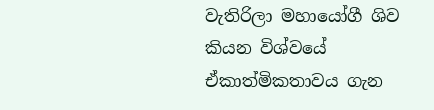වැතිරිලා මහායෝගී ශිව කියන විශ්වයේ ඒකාත්මිකතාවය ගැන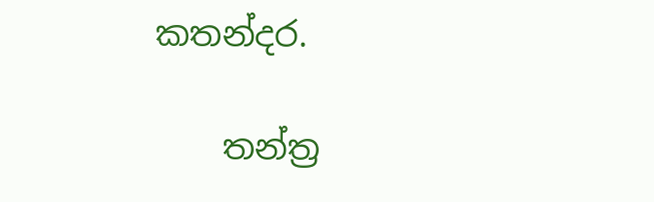කතන්දර.

    තන්ත්‍ර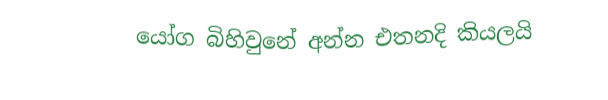යෝග බිහිවුනේ අන්න එතනදි කියලයි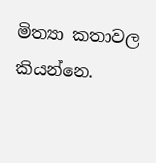මිත්‍යා කතාවල කියන්නෙ.